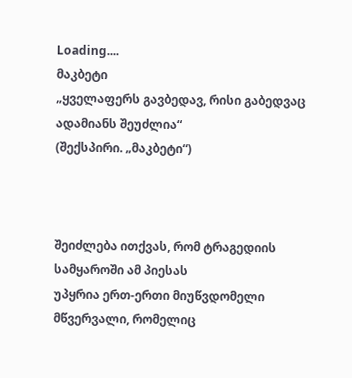Loading....
მაკბეტი
„ყველაფერს გავბედავ, რისი გაბედვაც ადამიანს შეუძლია“
(შექსპირი. „მაკბეტი“)



შეიძლება ითქვას, რომ ტრაგედიის სამყაროში ამ პიესას
უპყრია ერთ-ერთი მიუწვდომელი მწვერვალი, რომელიც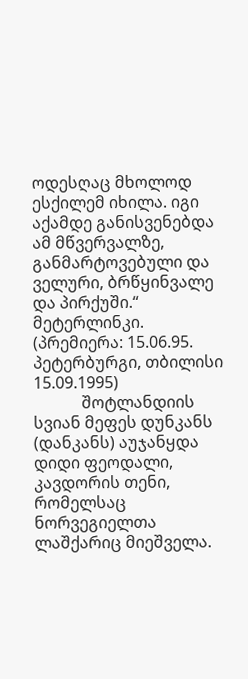ოდესღაც მხოლოდ ესქილემ იხილა. იგი აქამდე განისვენებდა
ამ მწვერვალზე, განმარტოვებული და ველური, ბრწყინვალე
და პირქუში.“
მეტერლინკი.
(პრემიერა: 15.06.95. პეტერბურგი, თბილისი 15.09.1995)
            შოტლანდიის სვიან მეფეს დუნკანს (დანკანს) აუჯანყდა დიდი ფეოდალი, კავდორის თენი, რომელსაც ნორვეგიელთა ლაშქარიც მიეშველა.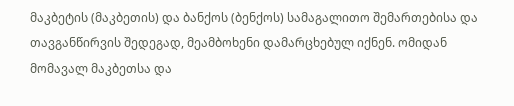მაკბეტის (მაკბეთის) და ბანქოს (ბენქოს) სამაგალითო შემართებისა და თავგანწირვის შედეგად, მეამბოხენი დამარცხებულ იქნენ. ომიდან მომავალ მაკბეთსა და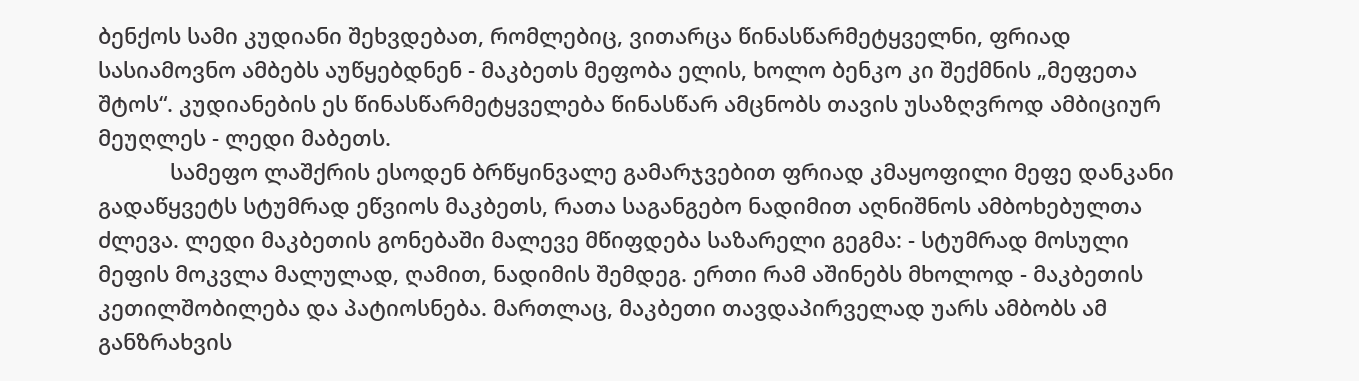ბენქოს სამი კუდიანი შეხვდებათ, რომლებიც, ვითარცა წინასწარმეტყველნი, ფრიად სასიამოვნო ამბებს აუწყებდნენ - მაკბეთს მეფობა ელის, ხოლო ბენკო კი შექმნის „მეფეთა შტოს“. კუდიანების ეს წინასწარმეტყველება წინასწარ ამცნობს თავის უსაზღვროდ ამბიციურ მეუღლეს - ლედი მაბეთს.
            სამეფო ლაშქრის ესოდენ ბრწყინვალე გამარჯვებით ფრიად კმაყოფილი მეფე დანკანი გადაწყვეტს სტუმრად ეწვიოს მაკბეთს, რათა საგანგებო ნადიმით აღნიშნოს ამბოხებულთა ძლევა. ლედი მაკბეთის გონებაში მალევე მწიფდება საზარელი გეგმა: - სტუმრად მოსული მეფის მოკვლა მალულად, ღამით, ნადიმის შემდეგ. ერთი რამ აშინებს მხოლოდ - მაკბეთის კეთილშობილება და პატიოსნება. მართლაც, მაკბეთი თავდაპირველად უარს ამბობს ამ განზრახვის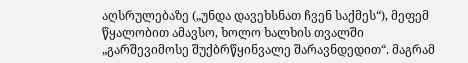აღსრულებაზე („უნდა დავეხსნათ ჩვენ საქმეს“), მეფემ წყალობით ამავსო, ხოლო ხალხის თვალში „გარშევიმოსე შუქბრწყინვალე შარავნდედით“. მაგრამ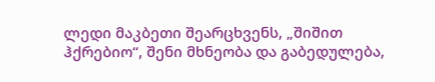ლედი მაკბეთი შეარცხვენს, „შიშით ჰქრებიო“, შენი მხნეობა და გაბედულება,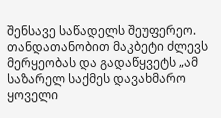შენსავე საწადელს შეუფერეო. თანდათანობით მაკბეტი ძლევს მერყეობას და გადაწყვეტს „ამ საზარელ საქმეს დავახმარო ყოველი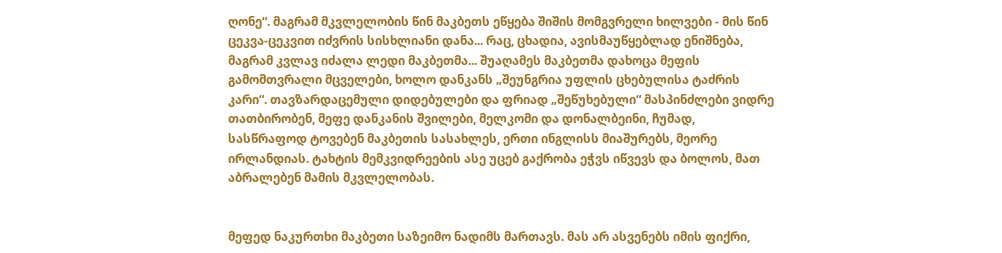ღონე“. მაგრამ მკვლელობის წინ მაკბეთს ეწყება შიშის მომგვრელი ხილვები - მის წინ ცეკვა-ცეკვით იძვრის სისხლიანი დანა... რაც, ცხადია, ავისმაუწყებლად ენიშნება, მაგრამ კვლავ იძალა ლედი მაკბეთმა... შუაღამეს მაკბეთმა დახოცა მეფის გამომთვრალი მცველები, ხოლო დანკანს „შეუნგრია უფლის ცხებულისა ტაძრის კარი“. თავზარდაცემული დიდებულები და ფრიად „შეწუხებული“ მასპინძლები ვიდრე თათბირობენ, მეფე დანკანის შვილები, მელკომი და დონალბეინი, ჩუმად, სასწრაფოდ ტოვებენ მაკბეთის სასახლეს, ერთი ინგლისს მიაშურებს, მეორე ირლანდიას. ტახტის მემკვიდრეების ასე უცებ გაქრობა ეჭვს იწვევს და ბოლოს, მათ აბრალებენ მამის მკვლელობას.


მეფედ ნაკურთხი მაკბეთი საზეიმო ნადიმს მართავს. მას არ ასვენებს იმის ფიქრი,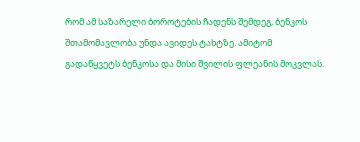რომ ამ საზარელი ბოროტების ჩადენს შემდეგ, ბენკოს შთამომავლობა უნდა ავიდეს ტახტზე. ამიტომ გადაწყვეტს ბენკოსა და მისი შვილის ფლეანის მოკვლას.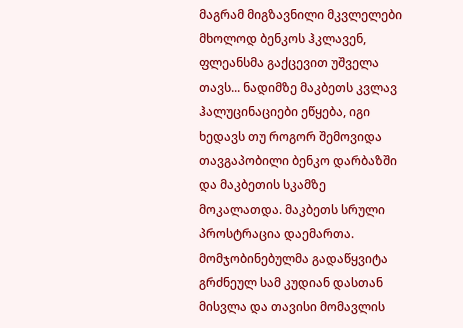მაგრამ მიგზავნილი მკვლელები მხოლოდ ბენკოს ჰკლავენ, ფლეანსმა გაქცევით უშველა თავს... ნადიმზე მაკბეთს კვლავ ჰალუცინაციები ეწყება, იგი ხედავს თუ როგორ შემოვიდა თავგაპობილი ბენკო დარბაზში და მაკბეთის სკამზე მოკალათდა. მაკბეთს სრული პროსტრაცია დაემართა. მომჯობინებულმა გადაწყვიტა გრძნეულ სამ კუდიან დასთან მისვლა და თავისი მომავლის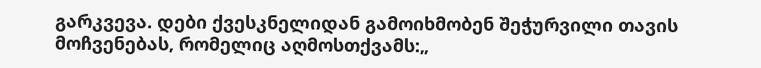გარკვევა. დები ქვესკნელიდან გამოიხმობენ შეჭურვილი თავის მოჩვენებას, რომელიც აღმოსთქვამს:„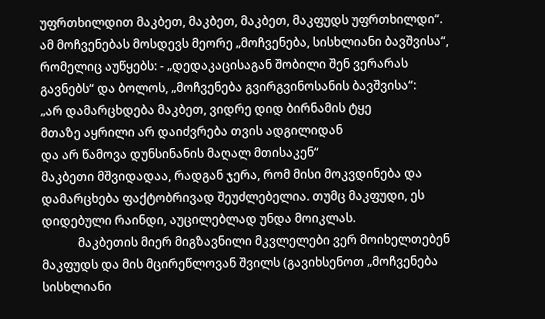უფრთხილდით მაკბეთ, მაკბეთ, მაკბეთ, მაკფუდს უფრთხილდი“. ამ მოჩვენებას მოსდევს მეორე „მოჩვენება, სისხლიანი ბავშვისა“, რომელიც აუწყებს: - „დედაკაცისაგან შობილი შენ ვერარას გავნებს“ და ბოლოს, „მოჩვენება გვირგვინოსანის ბავშვისა“:
„არ დამარცხდება მაკბეთ, ვიდრე დიდ ბირნამის ტყე
მთაზე აყრილი არ დაიძვრება თვის ადგილიდან
და არ წამოვა დუნსინანის მაღალ მთისაკენ“
მაკბეთი მშვიდადაა, რადგან ჯერა, რომ მისი მოკვდინება და დამარცხება ფაქტობრივად შეუძლებელია. თუმც მაკფუდი, ეს დიდებული რაინდი, აუცილებლად უნდა მოიკლას.
            მაკბეთის მიერ მიგზავნილი მკვლელები ვერ მოიხელთებენ მაკფუდს და მის მცირეწლოვან შვილს (გავიხსენოთ „მოჩვენება სისხლიანი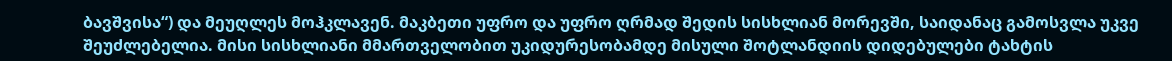ბავშვისა“) და მეუღლეს მოჰკლავენ. მაკბეთი უფრო და უფრო ღრმად შედის სისხლიან მორევში, საიდანაც გამოსვლა უკვე შეუძლებელია. მისი სისხლიანი მმართველობით უკიდურესობამდე მისული შოტლანდიის დიდებულები ტახტის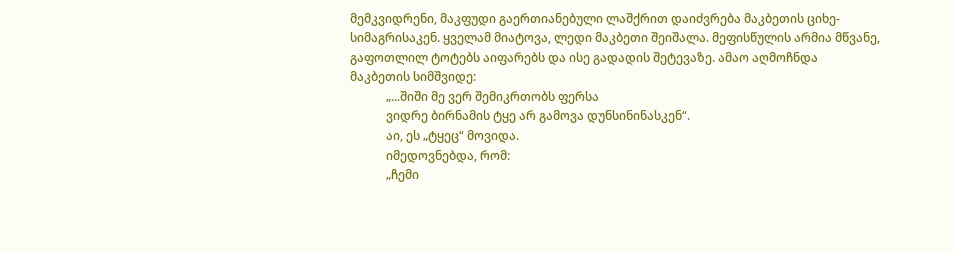მემკვიდრენი, მაკფუდი გაერთიანებული ლაშქრით დაიძვრება მაკბეთის ციხე-სიმაგრისაკენ. ყველამ მიატოვა, ლედი მაკბეთი შეიშალა. მეფისწულის არმია მწვანე, გაფოთლილ ტოტებს აიფარებს და ისე გადადის შეტევაზე. ამაო აღმოჩნდა მაკბეთის სიმშვიდე:
            „...შიში მე ვერ შემიკრთობს ფერსა
            ვიდრე ბირნამის ტყე არ გამოვა დუნსინინასკენ“.
            აი, ეს „ტყეც“ მოვიდა.
            იმედოვნებდა, რომ:
            „ჩემი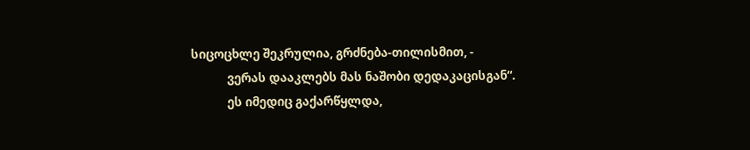სიცოცხლე შეკრულია, გრძნება-თილისმით, -
            ვერას დააკლებს მას ნაშობი დედაკაცისგან“.
            ეს იმედიც გაქარწყლდა,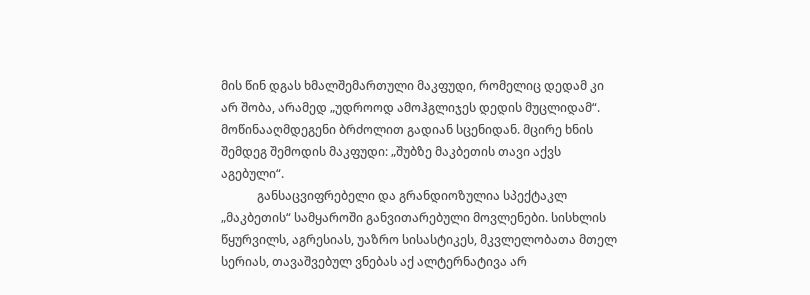მის წინ დგას ხმალშემართული მაკფუდი, რომელიც დედამ კი არ შობა, არამედ „უდროოდ ამოჰგლიჯეს დედის მუცლიდამ“. მოწინააღმდეგენი ბრძოლით გადიან სცენიდან. მცირე ხნის შემდეგ შემოდის მაკფუდი: „შუბზე მაკბეთის თავი აქვს აგებული“.
            განსაცვიფრებელი და გრანდიოზულია სპექტაკლ „მაკბეთის“ სამყაროში განვითარებული მოვლენები. სისხლის წყურვილს, აგრესიას, უაზრო სისასტიკეს, მკვლელობათა მთელ სერიას, თავაშვებულ ვნებას აქ ალტერნატივა არ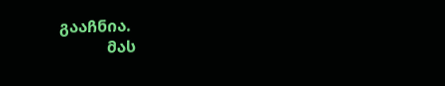გააჩნია.
            მას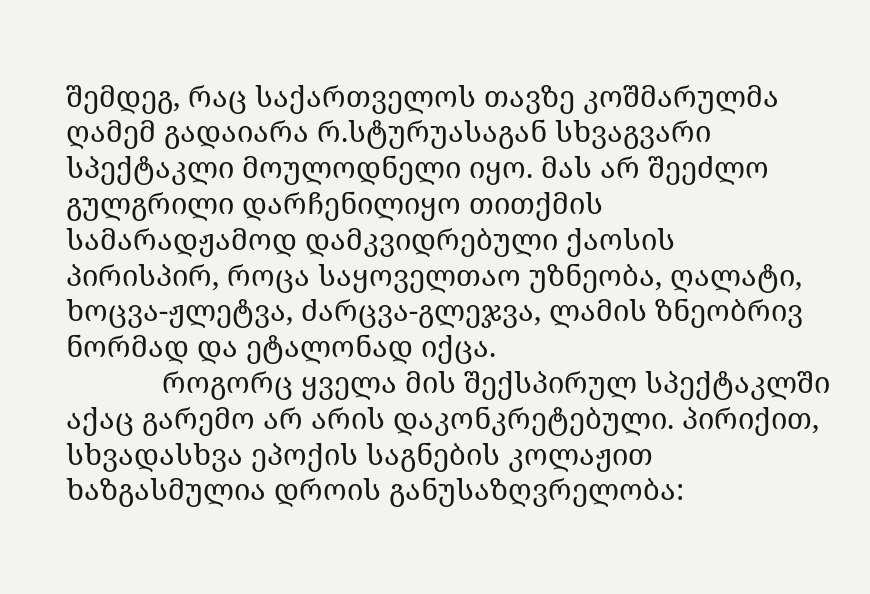შემდეგ, რაც საქართველოს თავზე კოშმარულმა ღამემ გადაიარა რ.სტურუასაგან სხვაგვარი სპექტაკლი მოულოდნელი იყო. მას არ შეეძლო გულგრილი დარჩენილიყო თითქმის სამარადჟამოდ დამკვიდრებული ქაოსის პირისპირ, როცა საყოველთაო უზნეობა, ღალატი, ხოცვა-ჟლეტვა, ძარცვა-გლეჯვა, ლამის ზნეობრივ ნორმად და ეტალონად იქცა.
            როგორც ყველა მის შექსპირულ სპექტაკლში აქაც გარემო არ არის დაკონკრეტებული. პირიქით, სხვადასხვა ეპოქის საგნების კოლაჟით ხაზგასმულია დროის განუსაზღვრელობა: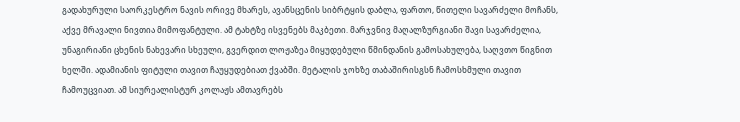გადახურული საორკესტრო ნავის ორივე მხარეს, ავანსცენის სიბრტყის დაბლა, ფართო, წითელი სავარძელი მოჩანს, აქვე მრავალი ნივთია მიმოფანტული. ამ ტახტზე ისვენებს მაკბეთი. მარჯვნივ მაღალზურგიანი შავი სავარძელია, უნაგირიანი ცხენის ნახევარი სხეული, გვერდით ლოჟაზეა მიყუდებული წმინდანის გამოსახულება, საღვთო წიგნით ხელში. ადამიანის ფიტული თავით ჩაუყუდებიათ ქვაბში. მეტალის ჯოხზე თაბაშირისგსნ ჩამოსხმული თავით ჩამოუცვიათ. ამ სიურეალისტურ კოლაჟს ამთავრებს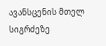ავანსცენის მთელ სიგრძეზე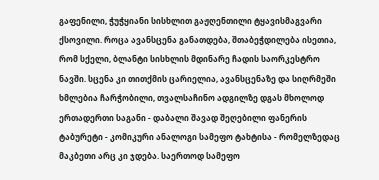გაფენილი, ჭუჭყიანი სისხლით გაჟღენთილი ტყავისმაგვარი ქსოვილი. როცა ავანსცენა განათდება, შთაბეჭდილება ისეთია, რომ სქელი, ბლანტი სისხლის მდინარე ჩადის საორკესტრო ნავში. სცენა კი თითქმის ცარიელია, ავანსცენაზე და სიღრმეში ხმლებია ჩარჭობილი, თვალსაჩინო ადგილზე დგას მხოლოდ ერთადერთი საგანი - დაბალი შავად შეღებილი ფანერის ტაბურეტი - კომიკური ანალოგი სამეფო ტახტისა - რომელზედაც მაკბეთი არც კი ჯდება. საერთოდ სამეფო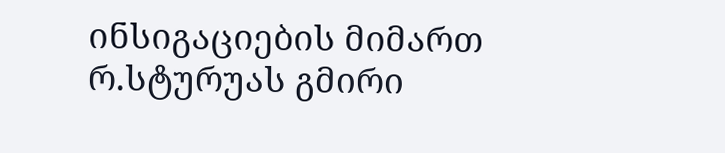ინსიგაციების მიმართ რ.სტურუას გმირი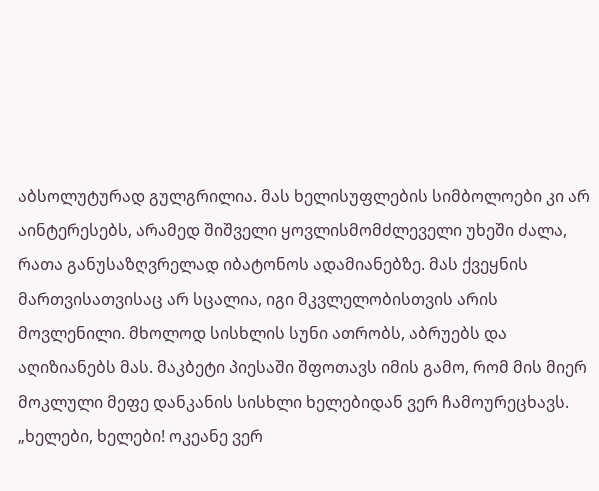აბსოლუტურად გულგრილია. მას ხელისუფლების სიმბოლოები კი არ აინტერესებს, არამედ შიშველი ყოვლისმომძლეველი უხეში ძალა, რათა განუსაზღვრელად იბატონოს ადამიანებზე. მას ქვეყნის მართვისათვისაც არ სცალია, იგი მკვლელობისთვის არის მოვლენილი. მხოლოდ სისხლის სუნი ათრობს, აბრუებს და აღიზიანებს მას. მაკბეტი პიესაში შფოთავს იმის გამო, რომ მის მიერ მოკლული მეფე დანკანის სისხლი ხელებიდან ვერ ჩამოურეცხავს. „ხელები, ხელები! ოკეანე ვერ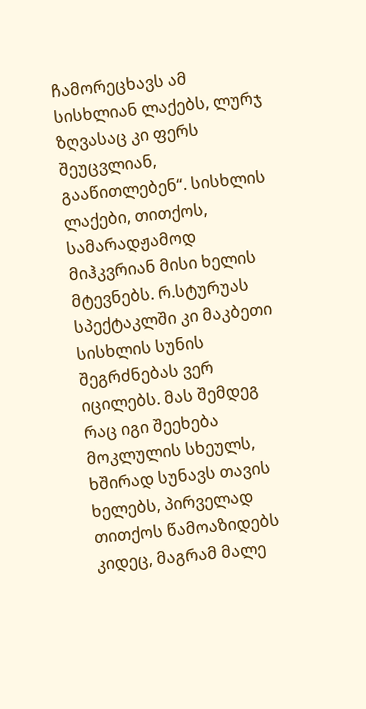ჩამორეცხავს ამ სისხლიან ლაქებს, ლურჯ ზღვასაც კი ფერს შეუცვლიან, გააწითლებენ“. სისხლის ლაქები, თითქოს, სამარადჟამოდ მიჰკვრიან მისი ხელის მტევნებს. რ.სტურუას სპექტაკლში კი მაკბეთი სისხლის სუნის  შეგრძნებას ვერ იცილებს. მას შემდეგ რაც იგი შეეხება მოკლულის სხეულს, ხშირად სუნავს თავის ხელებს, პირველად თითქოს წამოაზიდებს კიდეც, მაგრამ მალე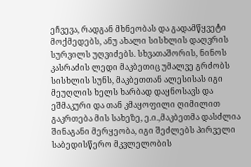ეჩვევა, რადგან მხნეობას და გადამწყვეტი მოქმედებს, ანუ ახალი სისხლის დაღვრის სურვილს უღვიძებს. სხვათაშორის, ნინოს კასრაძის ლედი მაკბეთიც უმალვე გრძობს სისხლის სუნს, მაკბეთთან ალესისას იგი მეუღლის ხელს ხარბად დაყნოსავს და ეშმაკური და თან კმაყოფილი ღიმილით გაკრთება მის სახეზე, ე.ი.,მაკბეთმა დასძლია შინაგანი მერყეობა, იგი შეძლებს პირველი საბედისწერო მკვლელობის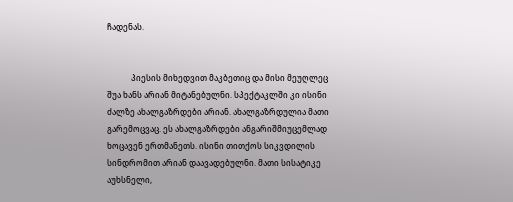ჩადენას.


            პიესის მიხედვით მაკბეთიც და მისი მეუღლეც შუა ხანს არიან მიტანებულნი. სპექტაკლში კი ისინი ძალზე ახალგაზრდები არიან. ახალგაზრდულია მათი გარემოცვაც. ეს ახალგაზრდები ანგარიშმიუცემლად ხოცავენ ერთმანეთს. ისინი თითქოს სიკვდილის სინდრომით არიან დაავადებულნი. მათი სისატიკე აუხსნელი,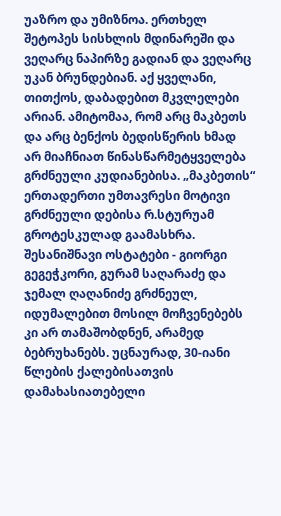უაზრო და უმიზნოა. ერთხელ შეტოპეს სისხლის მდინარეში და ვეღარც ნაპირზე გადიან და ვეღარც უკან ბრუნდებიან. აქ ყველანი, თითქოს, დაბადებით მკვლელები არიან. ამიტომაა, რომ არც მაკბეთს და არც ბენქოს ბედისწერის ხმად არ მიაჩნიათ წინასწარმეტყველება გრძნეული კუდიანებისა. „მაკბეთის“ ერთადერთი უმთავრესი მოტივი გრძნეული დებისა რ.სტურუამ გროტესკულად გაამასხრა. შესანიშნავი ოსტატები - გიორგი გეგეჭკორი, გურამ საღარაძე და ჯემალ ღაღანიძე გრძნეულ, იდუმალებით მოსილ მოჩვენებებს კი არ თამაშობდნენ, არამედ ბებრუხანებს. უცნაურად, 30-იანი წლების ქალებისათვის დამახასიათებელი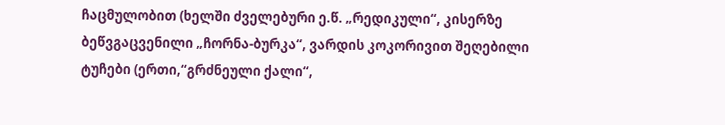ჩაცმულობით (ხელში ძველებური ე.წ. „რედიკული“, კისერზე ბეწვგაცვენილი „ჩორნა-ბურკა“, ვარდის კოკორივით შეღებილი ტუჩები (ერთი,“გრძნეული ქალი“,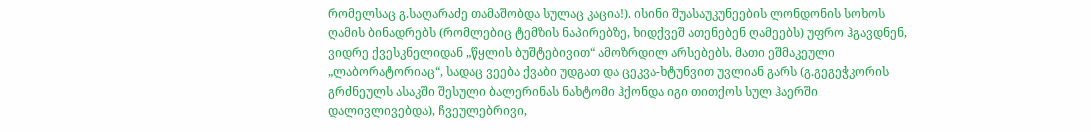რომელსაც გ.საღარაძე თამაშობდა სულაც კაცია!). ისინი შუასაუკუნეების ლონდონის სოხოს ღამის ბინადრებს (რომლებიც ტემზის ნაპირებზე, ხიდქვეშ ათენებენ ღამეებს) უფრო ჰგავდნენ, ვიდრე ქვესკნელიდან „წყლის ბუშტებივით“ ამოზრდილ არსებებს. მათი ეშმაკეული „ლაბორატორიაც“, სადაც ვეება ქვაბი უდგათ და ცეკვა-ხტუნვით უვლიან გარს (გ.გეგეჭკორის გრძნეულს ასაკში შესული ბალერინას ნახტომი ჰქონდა იგი თითქოს სულ ჰაერში დალივლივებდა), ჩვეულებრივი,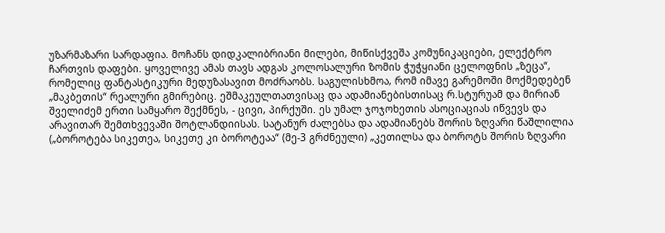უზარმაზარი სარდაფია. მოჩანს დიდკალიბრიანი მილები, მიწისქვეშა კომუნიკაციები, ელექტრო ჩართვის დაფები. ყოველივე ამას თავს ადგას კოლოსალური ზომის ჭუჭყიანი ცელოფნის „ზეცა“, რომელიც ფანტასტიკური მედუზასავით მოძრაობს. საგულისხმოა, რომ იმავე გარემოში მოქმედებენ „მაკბეთის“ რეალური გმირებიც. ეშმაკეულთათვისაც და ადამიანებისთისაც რ.სტურუამ და მირიან შველიძემ ერთი სამყარო შექმნეს, - ცივი, პირქუში. ეს უმალ ჯოჯოხეთის ასოციაციას იწვევს და არავითარ შემთხვევაში შოტლანდიისას. სატანურ ძალებსა და ადამიანებს შორის ზღვარი წაშლილია („ბოროტება სიკეთეა, სიკეთე კი ბოროტეაა“ (მე-3 გრძნეული) „კეთილსა და ბოროტს შორის ზღვარი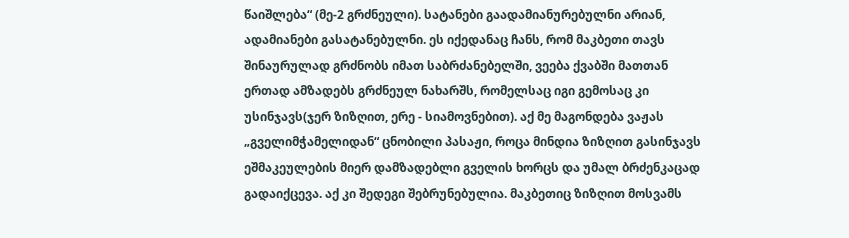წაიშლება“ (მე-2 გრძნეული). სატანები გაადამიანურებულნი არიან, ადამიანები გასატანებულნი. ეს იქედანაც ჩანს, რომ მაკბეთი თავს შინაურულად გრძნობს იმათ საბრძანებელში, ვეება ქვაბში მათთან ერთად ამზადებს გრძნეულ ნახარშს, რომელსაც იგი გემოსაც კი უსინჯავს(ჯერ ზიზღით, ერე - სიამოვნებით). აქ მე მაგონდება ვაჟას „გველიმჭამელიდან“ ცნობილი პასაჟი, როცა მინდია ზიზღით გასინჯავს ეშმაკეულების მიერ დამზადებლი გველის ხორცს და უმალ ბრძენკაცად გადაიქცევა. აქ კი შედეგი შებრუნებულია. მაკბეთიც ზიზღით მოსვამს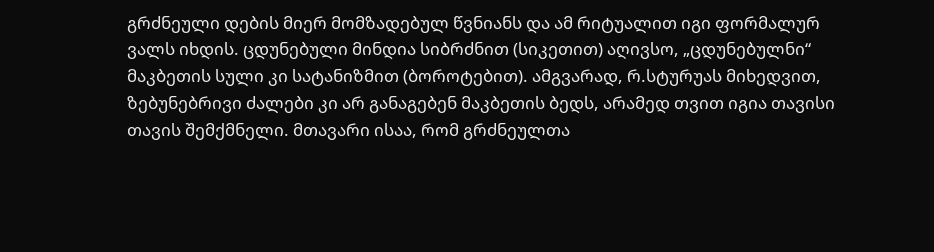გრძნეული დების მიერ მომზადებულ წვნიანს და ამ რიტუალით იგი ფორმალურ ვალს იხდის. ცდუნებული მინდია სიბრძნით (სიკეთით) აღივსო, „ცდუნებულნი“ მაკბეთის სული კი სატანიზმით (ბოროტებით). ამგვარად, რ.სტურუას მიხედვით, ზებუნებრივი ძალები კი არ განაგებენ მაკბეთის ბედს, არამედ თვით იგია თავისი თავის შემქმნელი. მთავარი ისაა, რომ გრძნეულთა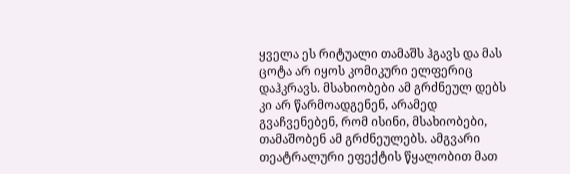ყველა ეს რიტუალი თამაშს ჰგავს და მას ცოტა არ იყოს კომიკური ელფერიც დაჰკრავს. მსახიობები ამ გრძნეულ დებს კი არ წარმოადგენენ, არამედ გვაჩვენებენ, რომ ისინი, მსახიობები, თამაშობენ ამ გრძნეულებს. ამგვარი თეატრალური ეფექტის წყალობით მათ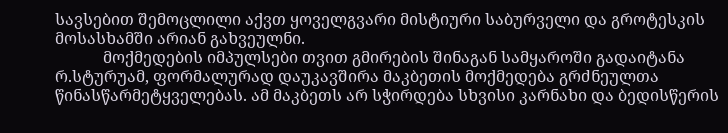სავსებით შემოცლილი აქვთ ყოველგვარი მისტიური საბურველი და გროტესკის მოსასხამში არიან გახვეულნი.
            მოქმედების იმპულსები თვით გმირების შინაგან სამყაროში გადაიტანა რ.სტურუამ, ფორმალურად დაუკავშირა მაკბეთის მოქმედება გრძნეულთა წინასწარმეტყველებას. ამ მაკბეთს არ სჭირდება სხვისი კარნახი და ბედისწერის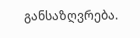განსაზღვრება.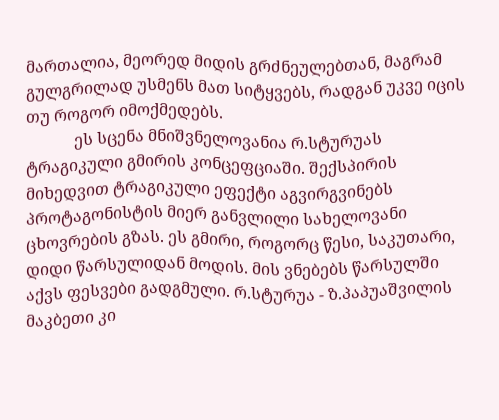მართალია, მეორედ მიდის გრძნეულებთან, მაგრამ გულგრილად უსმენს მათ სიტყვებს, რადგან უკვე იცის თუ როგორ იმოქმედებს.
            ეს სცენა მნიშვნელოვანია რ.სტურუას ტრაგიკული გმირის კონცეფციაში. შექსპირის მიხედვით ტრაგიკული ეფექტი აგვირგვინებს პროტაგონისტის მიერ განვლილი სახელოვანი ცხოვრების გზას. ეს გმირი, როგორც წესი, საკუთარი, დიდი წარსულიდან მოდის. მის ვნებებს წარსულში აქვს ფესვები გადგმული. რ.სტურუა - ზ.პაპუაშვილის მაკბეთი კი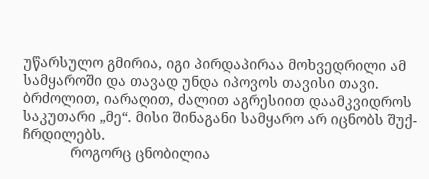უწარსულო გმირია, იგი პირდაპირაა მოხვედრილი ამ სამყაროში და თავად უნდა იპოვოს თავისი თავი. ბრძოლით, იარაღით, ძალით აგრესიით დაამკვიდროს საკუთარი „მე“. მისი შინაგანი სამყარო არ იცნობს შუქ-ჩრდილებს.
            როგორც ცნობილია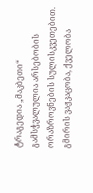ტრაგედია „მაკბეთი“ გამსჭვალულია არსებობის ორაზროვნების სულისკვეთებით. გმირის ვაჟკაცობა, ქველობა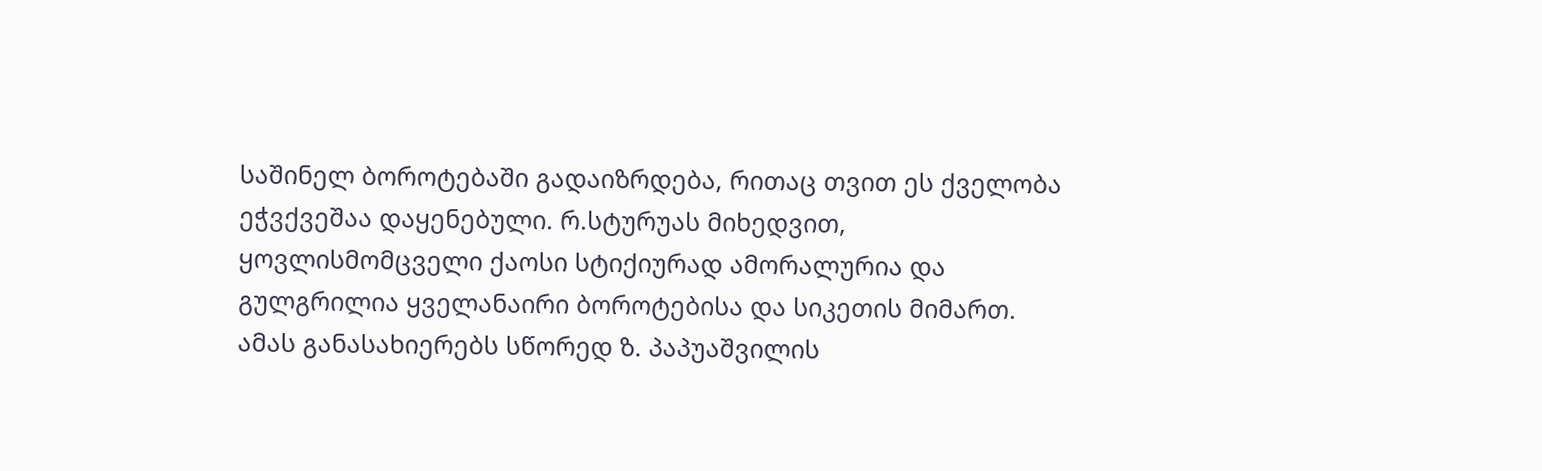საშინელ ბოროტებაში გადაიზრდება, რითაც თვით ეს ქველობა ეჭვქვეშაა დაყენებული. რ.სტურუას მიხედვით, ყოვლისმომცველი ქაოსი სტიქიურად ამორალურია და გულგრილია ყველანაირი ბოროტებისა და სიკეთის მიმართ. ამას განასახიერებს სწორედ ზ. პაპუაშვილის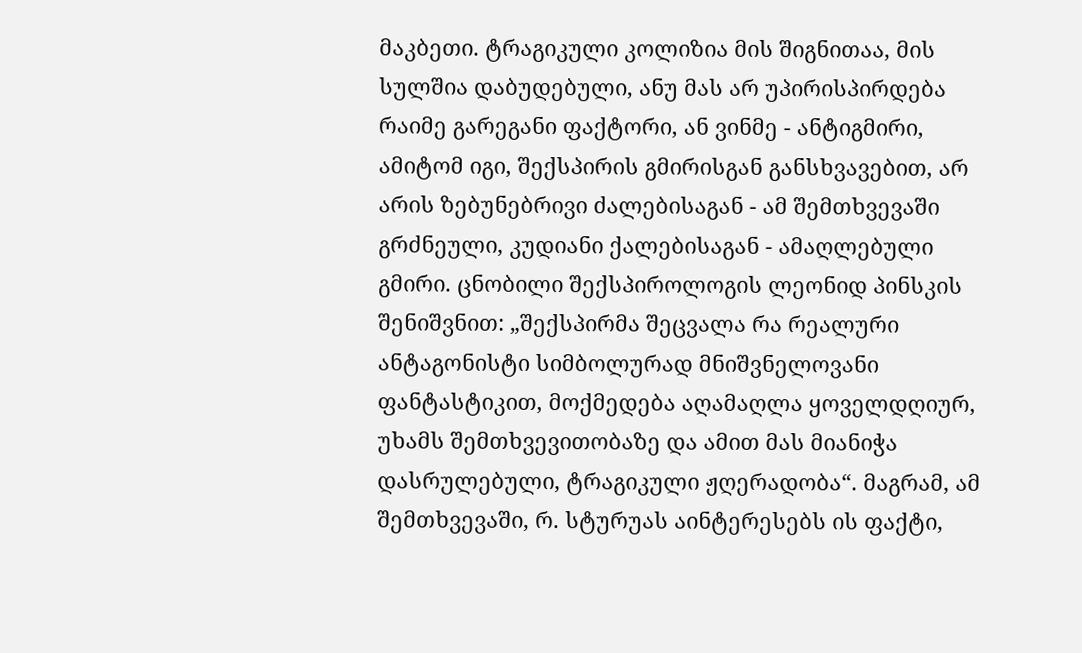მაკბეთი. ტრაგიკული კოლიზია მის შიგნითაა, მის სულშია დაბუდებული, ანუ მას არ უპირისპირდება რაიმე გარეგანი ფაქტორი, ან ვინმე - ანტიგმირი, ამიტომ იგი, შექსპირის გმირისგან განსხვავებით, არ არის ზებუნებრივი ძალებისაგან - ამ შემთხვევაში გრძნეული, კუდიანი ქალებისაგან - ამაღლებული გმირი. ცნობილი შექსპიროლოგის ლეონიდ პინსკის შენიშვნით: „შექსპირმა შეცვალა რა რეალური ანტაგონისტი სიმბოლურად მნიშვნელოვანი ფანტასტიკით, მოქმედება აღამაღლა ყოველდღიურ, უხამს შემთხვევითობაზე და ამით მას მიანიჭა დასრულებული, ტრაგიკული ჟღერადობა“. მაგრამ, ამ შემთხვევაში, რ. სტურუას აინტერესებს ის ფაქტი,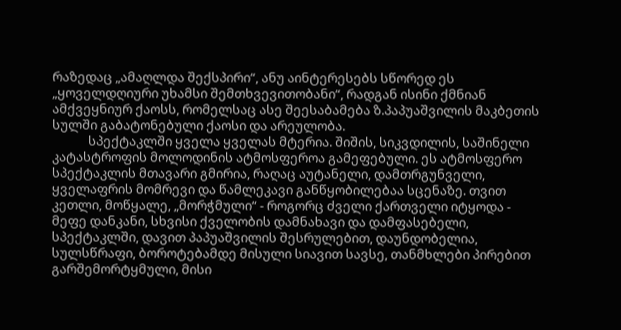რაზედაც „ამაღლდა შექსპირი“, ანუ აინტერესებს სწორედ ეს „ყოველდღიური უხამსი შემთხვევითობანი“, რადგან ისინი ქმნიან ამქვეყნიურ ქაოსს, რომელსაც ასე შეესაბამება ზ.პაპუაშვილის მაკბეთის სულში გაბატონებული ქაოსი და არეულობა.
            სპექტაკლში ყველა ყველას მტერია. შიშის, სიკვდილის, საშინელი კატასტროფის მოლოდინის ატმოსფეროა გამეფებული. ეს ატმოსფერო სპექტაკლის მთავარი გმირია, რაღაც აუტანელი, დამთრგუნველი, ყველაფრის მომრევი და წამლეკავი განწყობილებაა სცენაზე. თვით კეთლი, მოწყალე, „მორჭმული“ - როგორც ძველი ქართველი იტყოდა - მეფე დანკანი, სხვისი ქველობის დამნახავი და დამფასებელი, სპექტაკლში, დავით პაპუაშვილის შესრულებით, დაუნდობელია, სულსწრაფი, ბოროტებამდე მისული სიავით სავსე, თანმხლები პირებით გარშემორტყმული, მისი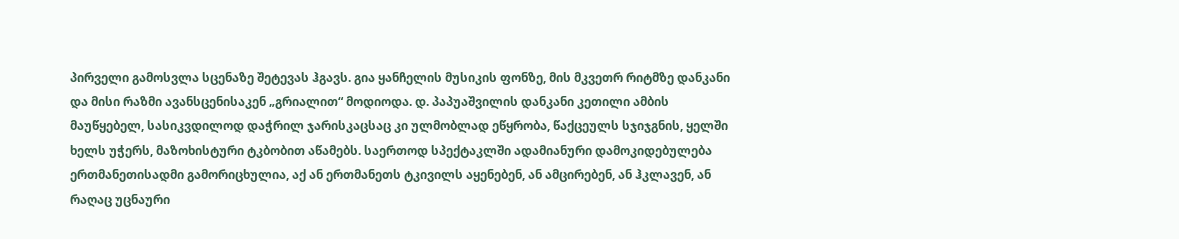პირველი გამოსვლა სცენაზე შეტევას ჰგავს. გია ყანჩელის მუსიკის ფონზე, მის მკვეთრ რიტმზე დანკანი და მისი რაზმი ავანსცენისაკენ „გრიალით“ მოდიოდა. დ. პაპუაშვილის დანკანი კეთილი ამბის მაუწყებელ, სასიკვდილოდ დაჭრილ ჯარისკაცსაც კი ულმობლად ეწყრობა, წაქცეულს სჯიჯგნის, ყელში ხელს უჭერს, მაზოხისტური ტკბობით აწამებს. საერთოდ სპექტაკლში ადამიანური დამოკიდებულება ერთმანეთისადმი გამორიცხულია, აქ ან ერთმანეთს ტკივილს აყენებენ, ან ამცირებენ, ან ჰკლავენ, ან რაღაც უცნაური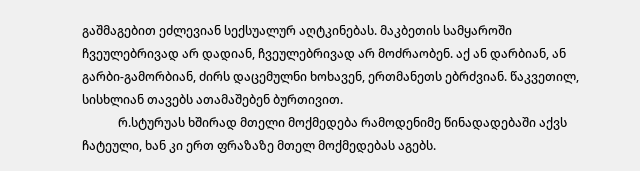გაშმაგებით ეძლევიან სექსუალურ აღტკინებას. მაკბეთის სამყაროში ჩვეულებრივად არ დადიან, ჩვეულებრივად არ მოძრაობენ. აქ ან დარბიან, ან გარბი-გამორბიან, ძირს დაცემულნი ხოხავენ, ერთმანეთს ებრძვიან. წაკვეთილ, სისხლიან თავებს ათამაშებენ ბურთივით.
            რ.სტურუას ხშირად მთელი მოქმედება რამოდენიმე წინადადებაში აქვს ჩატეული, ხან კი ერთ ფრაზაზე მთელ მოქმედებას აგებს.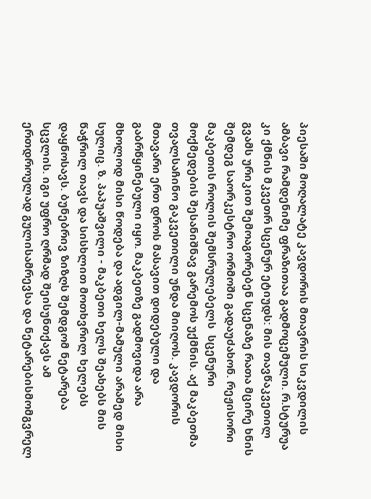პიესაში მოღალატე კავდორის მთავრის სიკვდილის ამბავი რამდენიმე ფრაზითაა გადმოცემული. რ.სტურუა კი ქმნის მკვეთრ სცენურ ეტიუდს: მის თავწაკვეთილ გვამს ურიკით შემოაგორებენ სცენაზე რათა მცირე ხნის შემდეგ საორკესტრო ორმოში გადაუძახონ. რეჟისორი მაკბეთის როლის შემსრულებელს  სცენური მოქმედების შესანიშნავ გარემოს უქმნის. აქ მაკბეთმა თვალსაჩინო გაკვეთილი უნდა მიიღოს. კავდორის მთავარი ერთ დროს მასავით დიდებული და გაბრწყინებული იყო. მაკბეთზე გადმოვიდა არა მხოლოდ მისი წოდება და ადგილ-მამული არამედ მისი სულიც. ზ. პაპუაშვილი - მაკბეთი ხელს შეახებს მის წაჭრილ თავს და სისხლით მოთხვრილ ხელებს დაყნოსავს. ბუნებრივ ზიზღს შემდგომ ნეტარება სცვლის. იგი უფრო ღრმად შეისუნთქავს ამ ერთდროულად გულისამრევსა და ნეტარებისმომგვრელ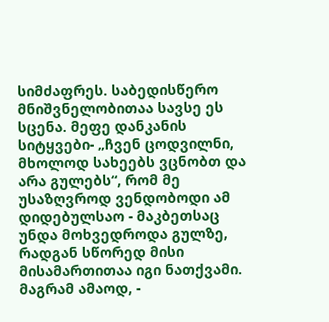სიმძაფრეს. საბედისწერო მნიშვნელობითაა სავსე ეს სცენა. მეფე დანკანის სიტყვები- „ჩვენ ცოდვილნი, მხოლოდ სახეებს ვცნობთ და არა გულებს“, რომ მე უსაზღვროდ ვენდობოდი ამ დიდებულსაო - მაკბეთსაც უნდა მოხვედროდა გულზე, რადგან სწორედ მისი მისამართითაა იგი ნათქვამი. მაგრამ ამაოდ, -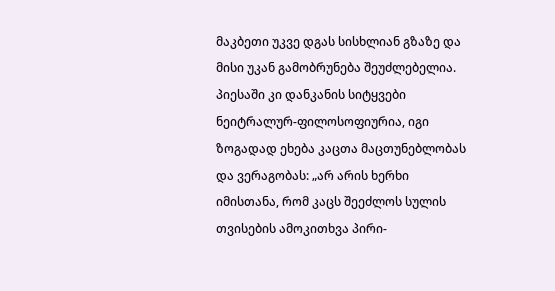მაკბეთი უკვე დგას სისხლიან გზაზე და მისი უკან გამობრუნება შეუძლებელია. პიესაში კი დანკანის სიტყვები ნეიტრალურ-ფილოსოფიურია, იგი ზოგადად ეხება კაცთა მაცთუნებლობას და ვერაგობას: „არ არის ხერხი იმისთანა, რომ კაცს შეეძლოს სულის თვისების ამოკითხვა პირი-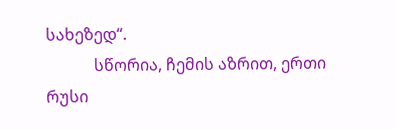სახეზედ“.
            სწორია, ჩემის აზრით, ერთი რუსი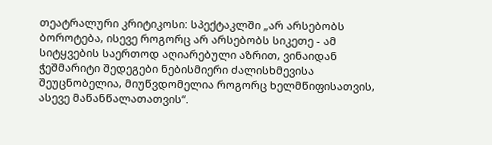თეატრალური კრიტიკოსი: სპექტაკლში „არ არსებობს ბოროტება, ისევე როგორც არ არსებობს სიკეთე - ამ სიტყვების საერთოდ აღიარებული აზრით, ვინაიდან ჭეშმარიტი შედეგები ნებისმიერი ძალისხმევისა შეუცნობელია, მიუწვდომელია როგორც ხელმწიფისათვის, ასევე მაწანწალათათვის“.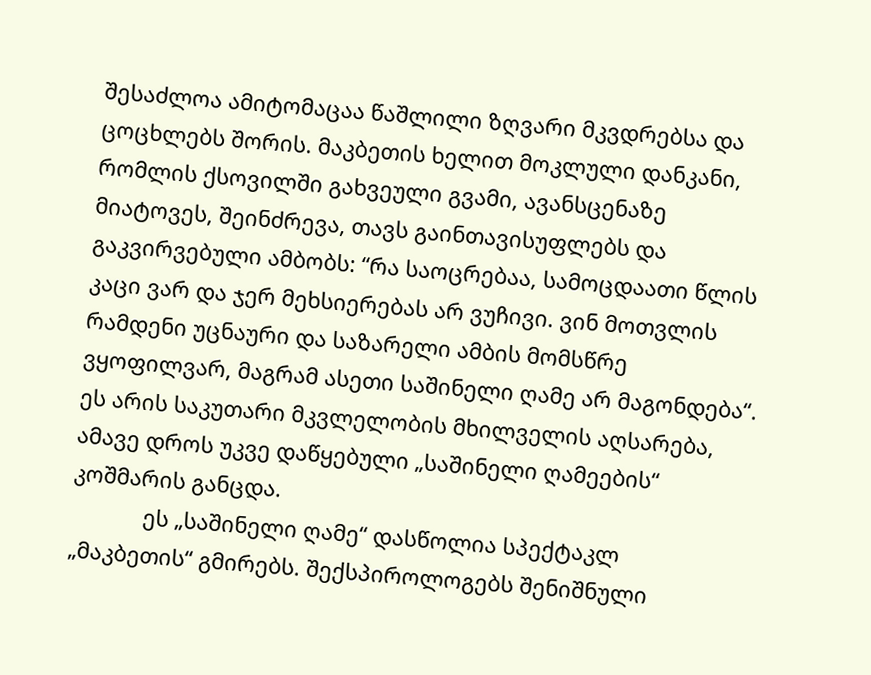შესაძლოა ამიტომაცაა წაშლილი ზღვარი მკვდრებსა და ცოცხლებს შორის. მაკბეთის ხელით მოკლული დანკანი, რომლის ქსოვილში გახვეული გვამი, ავანსცენაზე მიატოვეს, შეინძრევა, თავს გაინთავისუფლებს და გაკვირვებული ამბობს: “რა საოცრებაა, სამოცდაათი წლის კაცი ვარ და ჯერ მეხსიერებას არ ვუჩივი. ვინ მოთვლის რამდენი უცნაური და საზარელი ამბის მომსწრე ვყოფილვარ, მაგრამ ასეთი საშინელი ღამე არ მაგონდება“. ეს არის საკუთარი მკვლელობის მხილველის აღსარება, ამავე დროს უკვე დაწყებული „საშინელი ღამეების“ კოშმარის განცდა.
            ეს „საშინელი ღამე“ დასწოლია სპექტაკლ „მაკბეთის“ გმირებს. შექსპიროლოგებს შენიშნული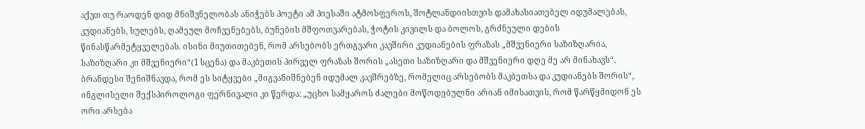აქვთ თუ რაოდენ დიდ მნიშვნელობას ანიჭებს პოეტი ამ პიესაში ატმოსფეროს, შოტლანდიისთვის დამახასიათებელ იდუმალებას, კუდიანებს, სულებს, ღამეულ მოჩვენებებს, ბუნების მშფოთვარებას, ჭოტის კივილს და ბოლოს, გრძნეული დების წინასწარმეტყველებას. ისინი მიუთითებენ, რომ არსებობს ერთგვარი კავშირი კუდიანების ფრაზას „მშვენიერი საზიზღარია, საზიზღარი კი მშვენიერი“(1 სცენა) და მაკბეთის პირველ ფრაზას შორის „ასეთი საზიზღარი და მშვენიერი დღე მე არ მინახავს“. ბრანდესი შენიშნავდა, რომ ეს სიტყვები „მიგვანიშნებენ იდუმალ კავშრებზე, რომელიც არსებობს მაკბეთსა და კუდიანებს შორის“, ინგლისელი შექსპიროლოგი ფერნივალი კი წერდა: „უცხო სამყაროს ძალები მოწოდებულნი არიან იმისათვის, რომ წარწყმიდონ ეს ორი არსება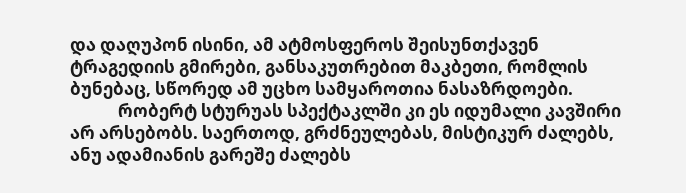და დაღუპონ ისინი, ამ ატმოსფეროს შეისუნთქავენ ტრაგედიის გმირები, განსაკუთრებით მაკბეთი, რომლის ბუნებაც, სწორედ ამ უცხო სამყაროთია ნასაზრდოები.
            რობერტ სტურუას სპექტაკლში კი ეს იდუმალი კავშირი არ არსებობს. საერთოდ, გრძნეულებას, მისტიკურ ძალებს, ანუ ადამიანის გარეშე ძალებს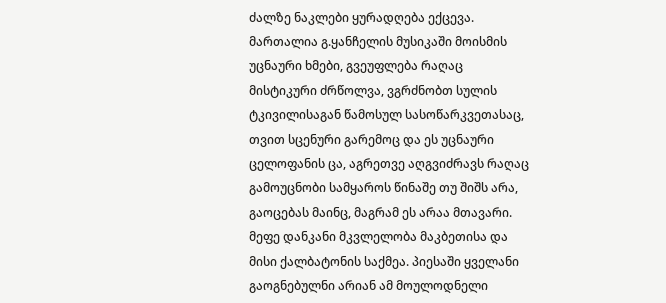ძალზე ნაკლები ყურადღება ექცევა. მართალია გ.ყანჩელის მუსიკაში მოისმის უცნაური ხმები, გვეუფლება რაღაც მისტიკური ძრწოლვა, ვგრძნობთ სულის ტკივილისაგან წამოსულ სასოწარკვეთასაც, თვით სცენური გარემოც და ეს უცნაური ცელოფანის ცა, აგრეთვე აღგვიძრავს რაღაც გამოუცნობი სამყაროს წინაშე თუ შიშს არა, გაოცებას მაინც, მაგრამ ეს არაა მთავარი. მეფე დანკანი მკვლელობა მაკბეთისა და მისი ქალბატონის საქმეა. პიესაში ყველანი გაოგნებულნი არიან ამ მოულოდნელი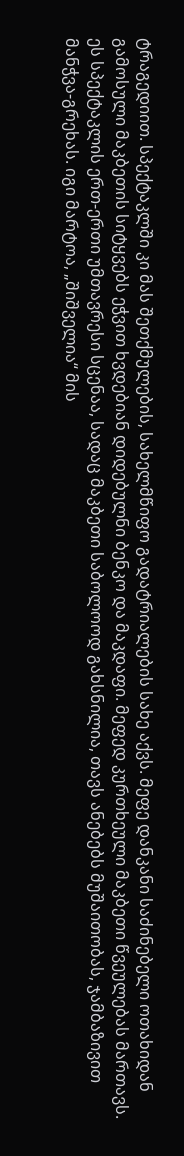ტრაგედიით. სპექტაკლში კი მას შეთქმულების, სახელმწიფო გადატრიალების სახე აქვს. მეფე დანკანი საძინებელი ოთახიდან გამოსული მაკბეთის სიტყვებს ეჭვით ხვდებიან დიდებულნი ბენკო და მაკდაფი. მეფედ კურთხეული მაკბეთი წვეულებას მართავს. ეს სპექტაკლის ერთ-ერთი უმთავრესი სცენაა, სადაც მაკბეთი საბოლოოდ გახსნილია, თავს ანებებს მუშაითობას, ჯამბაზივით მანჭვა-გრეხას. იგი მარტოა, „შიშველია“ მის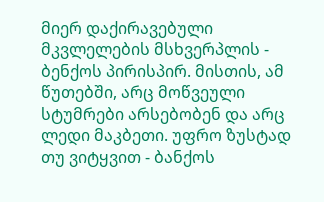მიერ დაქირავებული მკვლელების მსხვერპლის - ბენქოს პირისპირ. მისთის, ამ წუთებში, არც მოწვეული სტუმრები არსებობენ და არც ლედი მაკბეთი. უფრო ზუსტად თუ ვიტყვით - ბანქოს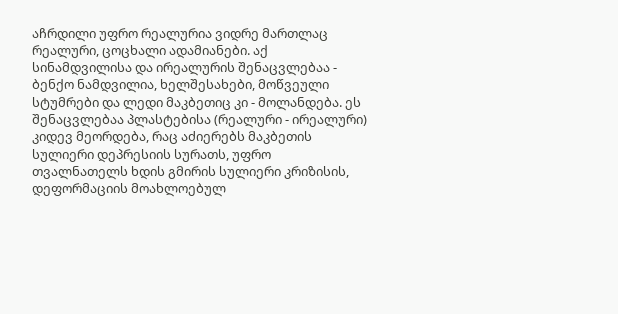აჩრდილი უფრო რეალურია ვიდრე მართლაც რეალური, ცოცხალი ადამიანები. აქ სინამდვილისა და ირეალურის შენაცვლებაა - ბენქო ნამდვილია, ხელშესახები, მოწვეული სტუმრები და ლედი მაკბეთიც კი - მოლანდება. ეს შენაცვლებაა პლასტებისა (რეალური - ირეალური) კიდევ მეორდება, რაც აძიერებს მაკბეთის სულიერი დეპრესიის სურათს, უფრო თვალნათელს ხდის გმირის სულიერი კრიზისის, დეფორმაციის მოახლოებულ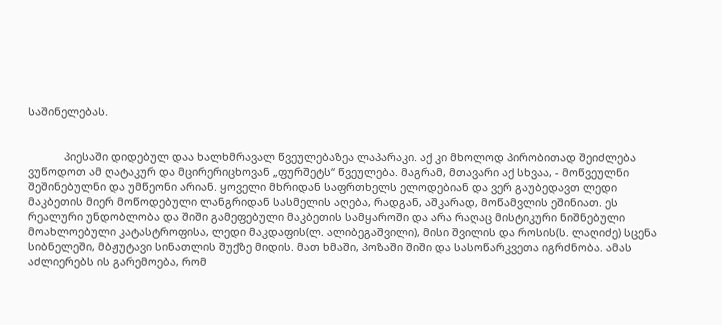საშინელებას.


            პიესაში დიდებულ დაა ხალხმრავალ წვეულებაზეა ლაპარაკი. აქ კი მხოლოდ პირობითად შეიძლება ვუწოდოთ ამ ღატაკურ და მცირერიცხოვან „ფურშეტს“ წვეულება. მაგრამ, მთავარი აქ სხვაა, - მოწვეულნი შეშინებულნი და უმწეონი არიან. ყოველი მხრიდან საფრთხელს ელოდებიან და ვერ გაუბედავთ ლედი მაკბეთის მიერ მოწოდებული ლანგრიდან სასმელის აღება, რადგან, აშკარად, მოწამვლის ეშინიათ. ეს რეალური უნდობლობა და შიში გამეფებული მაკბეთის სამყაროში და არა რაღაც მისტიკური ნიშნებული მოახლოებული კატასტროფისა, ლედი მაკდაფის(ლ. ალიბეგაშვილი), მისი შვილის და როსის(ს. ლაღიძე) სცენა სიბნელეში, მბჟუტავი სინათლის შუქზე მიდის. მათ ხმაში, პოზაში შიში და სასოწარკვეთა იგრძნობა. ამას აძლიერებს ის გარემოება, რომ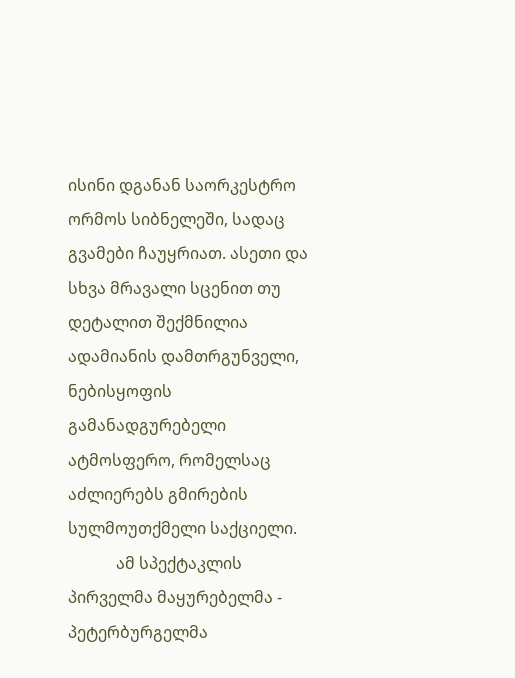ისინი დგანან საორკესტრო ორმოს სიბნელეში, სადაც გვამები ჩაუყრიათ. ასეთი და სხვა მრავალი სცენით თუ დეტალით შექმნილია ადამიანის დამთრგუნველი, ნებისყოფის გამანადგურებელი ატმოსფერო, რომელსაც აძლიერებს გმირების სულმოუთქმელი საქციელი.
            ამ სპექტაკლის პირველმა მაყურებელმა - პეტერბურგელმა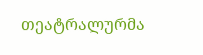თეატრალურმა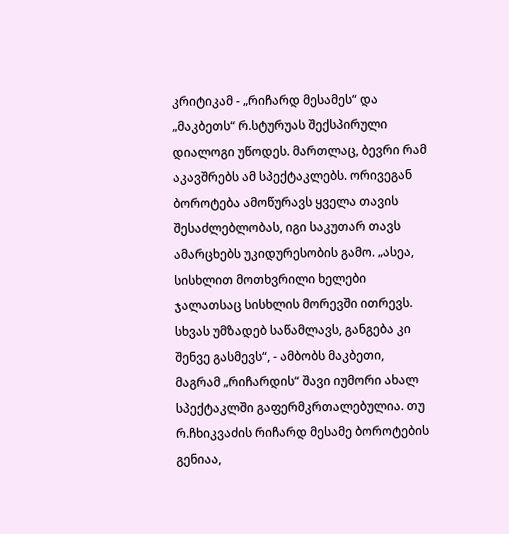კრიტიკამ - „რიჩარდ მესამეს“ და „მაკბეთს“ რ.სტურუას შექსპირული დიალოგი უწოდეს. მართლაც, ბევრი რამ აკავშრებს ამ სპექტაკლებს. ორივეგან ბოროტება ამოწურავს ყველა თავის შესაძლებლობას, იგი საკუთარ თავს ამარცხებს უკიდურესობის გამო. „ასეა, სისხლით მოთხვრილი ხელები ჯალათსაც სისხლის მორევში ითრევს. სხვას უმზადებ საწამლავს, განგება კი შენვე გასმევს“, - ამბობს მაკბეთი, მაგრამ „რიჩარდის“ შავი იუმორი ახალ სპექტაკლში გაფერმკრთალებულია. თუ რ.ჩხიკვაძის რიჩარდ მესამე ბოროტების გენიაა,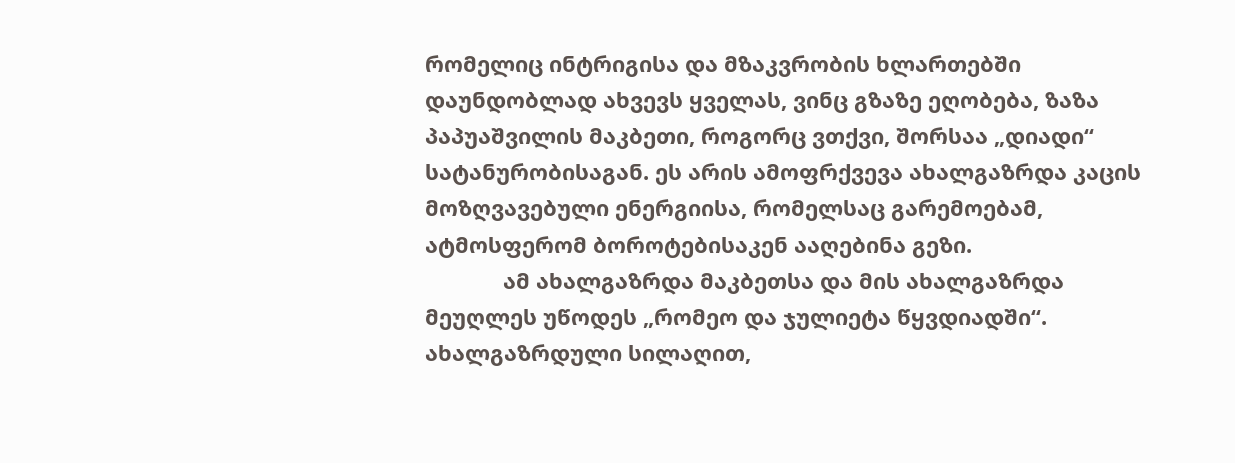რომელიც ინტრიგისა და მზაკვრობის ხლართებში დაუნდობლად ახვევს ყველას, ვინც გზაზე ეღობება, ზაზა პაპუაშვილის მაკბეთი, როგორც ვთქვი, შორსაა „დიადი“ სატანურობისაგან. ეს არის ამოფრქვევა ახალგაზრდა კაცის მოზღვავებული ენერგიისა, რომელსაც გარემოებამ, ატმოსფერომ ბოროტებისაკენ ააღებინა გეზი.
             ამ ახალგაზრდა მაკბეთსა და მის ახალგაზრდა მეუღლეს უწოდეს „რომეო და ჯულიეტა წყვდიადში“. ახალგაზრდული სილაღით,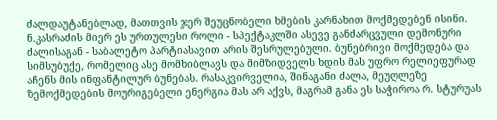ძალდაუტანებლად, მათთვის ჯერ შეუცნობელი ხმების კარნახით მოქმედებენ ისინი. ნ.კასრაძის მიერ ეს ურთულესი როლი - სპექტაკლში ასევე განძარცვული დემონური ძალისაგან - საბალეტო პარტიასავით არის შესრულებული. ბუნებრივი მოქმედება და სიმსუბუქე, რომელიც ასე მომხიბლავს და მიმზიდველს ხდის მას უფრო რელიეფურად აჩენს მის ინფანტილურ ბუნებას. რასაკვირველია, შინაგანი ძალა, მეუღლეზე ზემოქმედების მოურიგებელი ენერგია მას არ აქვს, მაგრამ განა ეს საჭიროა რ. სტურუას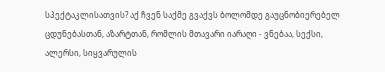სპექტაკლისათვის? აქ ჩვენ საქმე გვაქვს ბოლომდე გაუცნობიერებელ ცდუნებასთან, აზარტთან, რომლის მთავარი იარაღი - ვნებაა, სექსი, ალერსი, სიყვარულის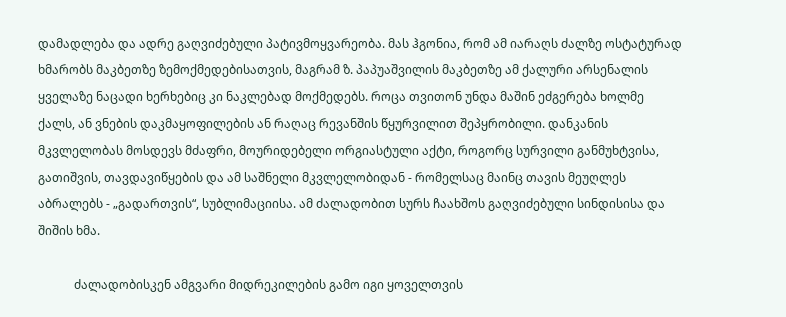დამადლება და ადრე გაღვიძებული პატივმოყვარეობა. მას ჰგონია, რომ ამ იარაღს ძალზე ოსტატურად ხმარობს მაკბეთზე ზემოქმედებისათვის, მაგრამ ზ. პაპუაშვილის მაკბეთზე ამ ქალური არსენალის ყველაზე ნაცადი ხერხებიც კი ნაკლებად მოქმედებს. როცა თვითონ უნდა მაშინ ეძგერება ხოლმე ქალს, ან ვნების დაკმაყოფილების ან რაღაც რევანშის წყურვილით შეპყრობილი. დანკანის მკვლელობას მოსდევს მძაფრი, მოურიდებელი ორგიასტული აქტი, როგორც სურვილი განმუხტვისა, გათიშვის, თავდავიწყების და ამ საშნელი მკვლელობიდან - რომელსაც მაინც თავის მეუღლეს აბრალებს - „გადართვის“, სუბლიმაციისა. ამ ძალადობით სურს ჩაახშოს გაღვიძებული სინდისისა და შიშის ხმა.

            ძალადობისკენ ამგვარი მიდრეკილების გამო იგი ყოველთვის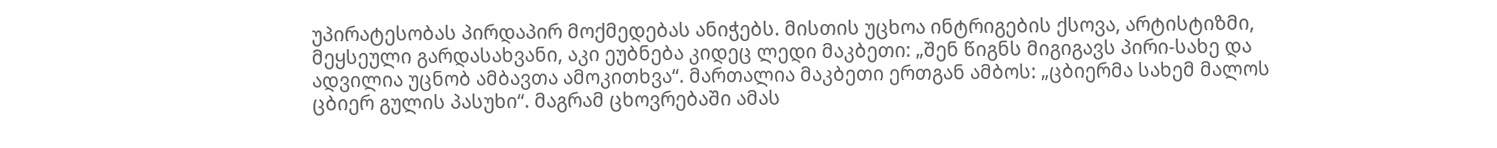უპირატესობას პირდაპირ მოქმედებას ანიჭებს. მისთის უცხოა ინტრიგების ქსოვა, არტისტიზმი, მეყსეული გარდასახვანი, აკი ეუბნება კიდეც ლედი მაკბეთი: „შენ წიგნს მიგიგავს პირი-სახე და ადვილია უცნობ ამბავთა ამოკითხვა“. მართალია მაკბეთი ერთგან ამბოს: „ცბიერმა სახემ მალოს ცბიერ გულის პასუხი“. მაგრამ ცხოვრებაში ამას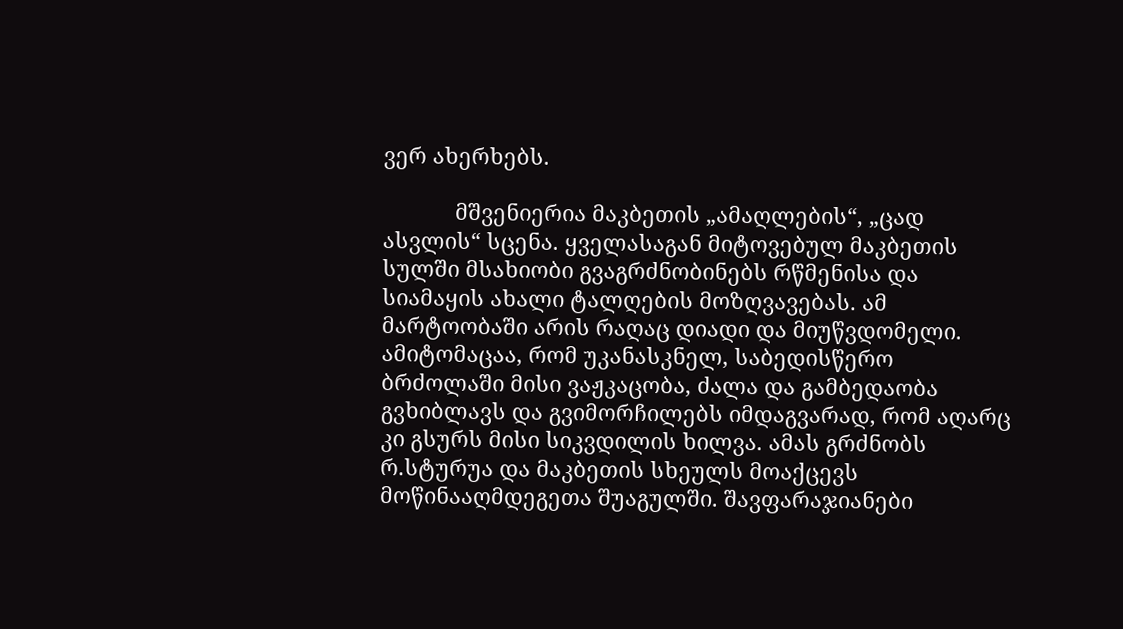ვერ ახერხებს.

            მშვენიერია მაკბეთის „ამაღლების“, „ცად ასვლის“ სცენა. ყველასაგან მიტოვებულ მაკბეთის სულში მსახიობი გვაგრძნობინებს რწმენისა და სიამაყის ახალი ტალღების მოზღვავებას. ამ მარტოობაში არის რაღაც დიადი და მიუწვდომელი. ამიტომაცაა, რომ უკანასკნელ, საბედისწერო ბრძოლაში მისი ვაჟკაცობა, ძალა და გამბედაობა გვხიბლავს და გვიმორჩილებს იმდაგვარად, რომ აღარც კი გსურს მისი სიკვდილის ხილვა. ამას გრძნობს რ.სტურუა და მაკბეთის სხეულს მოაქცევს მოწინააღმდეგეთა შუაგულში. შავფარაჯიანები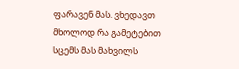ფარავენ მას. ვხედავთ მხოლოდ რა გამეტებით სცემს მას მახვილს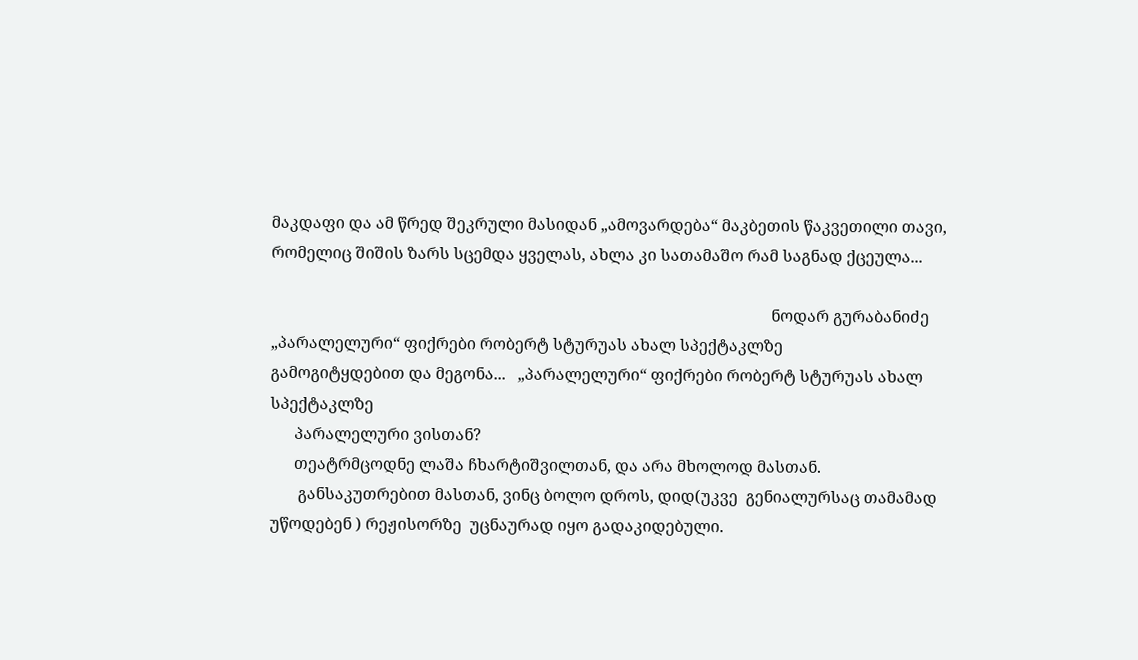მაკდაფი და ამ წრედ შეკრული მასიდან „ამოვარდება“ მაკბეთის წაკვეთილი თავი, რომელიც შიშის ზარს სცემდა ყველას, ახლა კი სათამაშო რამ საგნად ქცეულა...

                                                                                                                             ნოდარ გურაბანიძე
„პარალელური“ ფიქრები რობერტ სტურუას ახალ სპექტაკლზე
გამოგიტყდებით და მეგონა...   „პარალელური“ ფიქრები რობერტ სტურუას ახალ სპექტაკლზე
      პარალელური ვისთან?
      თეატრმცოდნე ლაშა ჩხარტიშვილთან, და არა მხოლოდ მასთან.
       განსაკუთრებით მასთან, ვინც ბოლო დროს, დიდ(უკვე  გენიალურსაც თამამად უწოდებენ ) რეჟისორზე  უცნაურად იყო გადაკიდებული.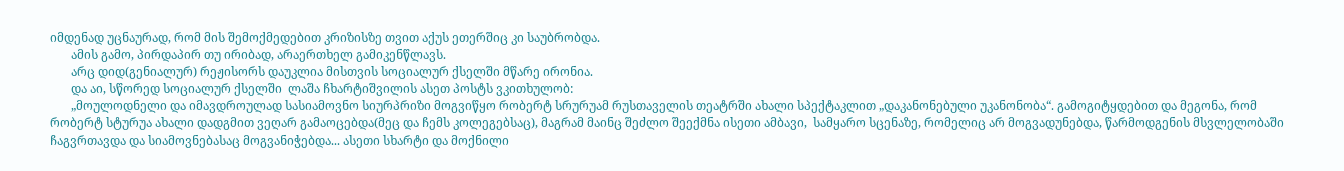იმდენად უცნაურად, რომ მის შემოქმედებით კრიზისზე თვით აქუს ეთერშიც კი საუბრობდა.
       ამის გამო, პირდაპირ თუ ირიბად, არაერთხელ გამიკენწლავს.
       არც დიდ(გენიალურ) რეჟისორს დაუკლია მისთვის სოციალურ ქსელში მწარე ირონია.
       და აი, სწორედ სოციალურ ქსელში  ლაშა ჩხარტიშვილის ასეთ პოსტს ვკითხულობ:
       „მოულოდნელი და იმავდროულად სასიამოვნო სიურპრიზი მოგვიწყო რობერტ სრურუამ რუსთაველის თეატრში ახალი სპექტაკლით „დაკანონებული უკანონობა“. გამოგიტყდებით და მეგონა, რომ რობერტ სტურუა ახალი დადგმით ვეღარ გამაოცებდა(მეც და ჩემს კოლეგებსაც), მაგრამ მაინც შეძლო შეექმნა ისეთი ამბავი,  სამყარო სცენაზე, რომელიც არ მოგვადუნებდა, წარმოდგენის მსვლელობაში ჩაგვრთავდა და სიამოვნებასაც მოგვანიჭებდა... ასეთი სხარტი და მოქნილი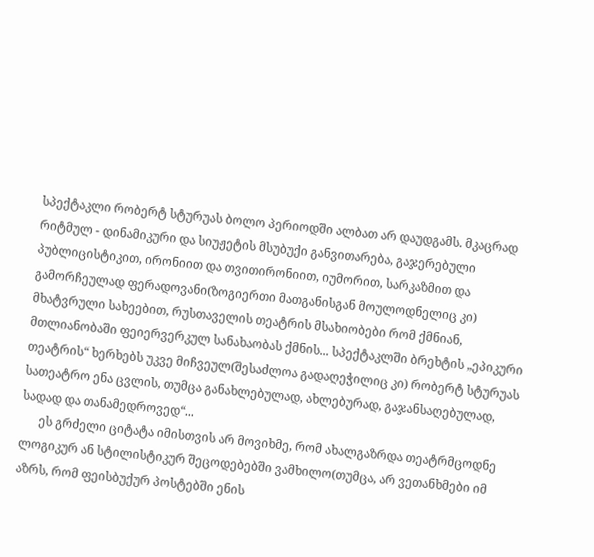სპექტაკლი რობერტ სტურუას ბოლო პერიოდში ალბათ არ დაუდგამს. მკაცრად რიტმულ - დინამიკური და სიუჟეტის მსუბუქი განვითარება, გაჯერებული პუბლიცისტიკით, ირონიით და თვითირონიით, იუმორით, სარკაზმით და გამორჩეულად ფერადოვანი(ზოგიერთი მათგანისგან მოულოდნელიც კი) მხატვრული სახეებით, რუსთაველის თეატრის მსახიობები რომ ქმნიან, მთლიანობაში ფეიერვერკულ სანახაობას ქმნის... სპექტაკლში ბრეხტის „ეპიკური თეატრის“ ხერხებს უკვე მიჩვეულ(შესაძლოა გადაღეჭილიც კი) რობერტ სტურუას სათეატრო ენა ცვლის, თუმცა განახლებულად, ახლებურად, გაჯანსაღებულად, სადად და თანამედროვედ“...
      ეს გრძელი ციტატა იმისთვის არ მოვიხმე, რომ ახალგაზრდა თეატრმცოდნე ლოგიკურ ან სტილისტიკურ შეცოდებებში ვამხილო(თუმცა, არ ვეთანხმები იმ აზრს, რომ ფეისბუქურ პოსტებში ენის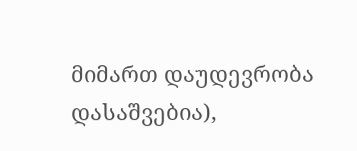მიმართ დაუდევრობა დასაშვებია),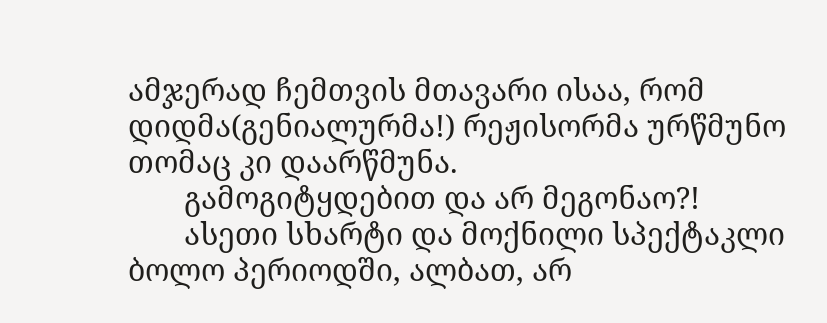ამჯერად ჩემთვის მთავარი ისაა, რომ დიდმა(გენიალურმა!) რეჟისორმა ურწმუნო თომაც კი დაარწმუნა.
       გამოგიტყდებით და არ მეგონაო?!
       ასეთი სხარტი და მოქნილი სპექტაკლი ბოლო პერიოდში, ალბათ, არ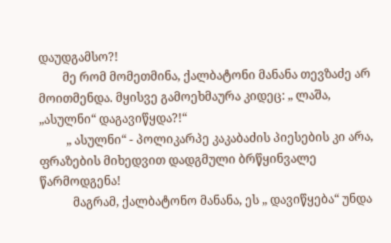დაუდგამსო?!
        მე რომ მომეთმინა, ქალბატონი მანანა თევზაძე არ მოითმენდა. მყისვე გამოეხმაურა კიდეც: „ ლაშა, „ასულნი“ დაგავიწყდა?!“
         „ ასულნი“ - პოლიკარპე კაკაბაძის პიესების კი არა, ფრაზების მიხედვით დადგმული ბრწყინვალე წარმოდგენა!
           მაგრამ, ქალბატონო მანანა, ეს „ დავიწყება“ უნდა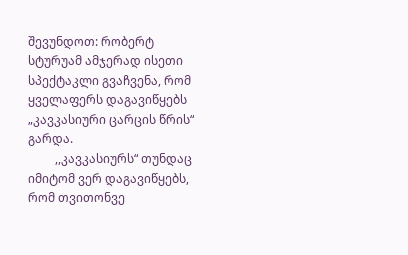შევუნდოთ: რობერტ სტურუამ ამჯერად ისეთი სპექტაკლი გვაჩვენა, რომ ყველაფერს დაგავიწყებს „კავკასიური ცარცის წრის“ გარდა.
         ,,კავკასიურს“ თუნდაც იმიტომ ვერ დაგავიწყებს, რომ თვითონვე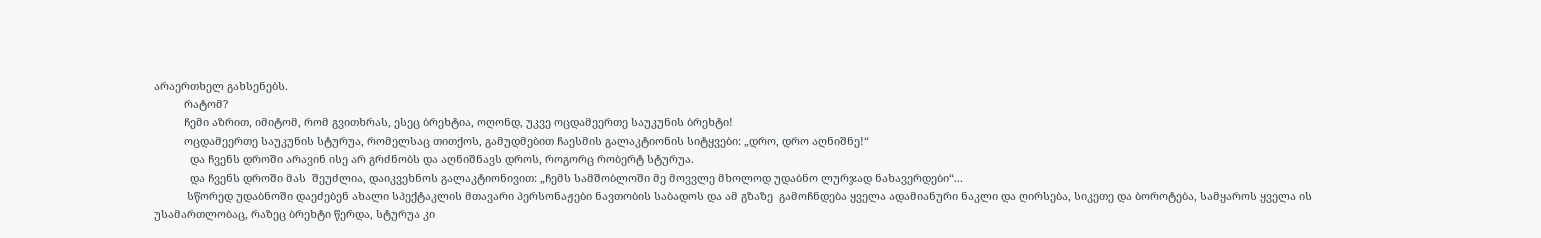არაერთხელ გახსენებს.
          რატომ?
          ჩემი აზრით, იმიტომ, რომ გვითხრას, ესეც ბრეხტია, ოღონდ, უკვე ოცდამეერთე საუკუნის ბრეხტი!
          ოცდამეერთე საუკუნის სტურუა, რომელსაც თითქოს, გამუდმებით ჩაესმის გალაკტიონის სიტყვები: „დრო, დრო აღნიშნე!“
            და ჩვენს დროში არავინ ისე არ გრძნობს და აღნიშნავს დროს, როგორც რობერტ სტურუა.
            და ჩვენს დროში მას  შეუძლია, დაიკვეხნოს გალაკტიონივით: „ჩემს სამშობლოში მე მოვვლე მხოლოდ უდაბნო ლურჯად ნახავერდები“...
           სწორედ უდაბნოში დაეძებენ ახალი სპექტაკლის მთავარი პერსონაჟები ნავთობის საბადოს და ამ გზაზე  გამოჩნდება ყველა ადამიანური ნაკლი და ღირსება, სიკეთე და ბოროტება, სამყაროს ყველა ის უსამართლობაც, რაზეც ბრეხტი წერდა, სტურუა კი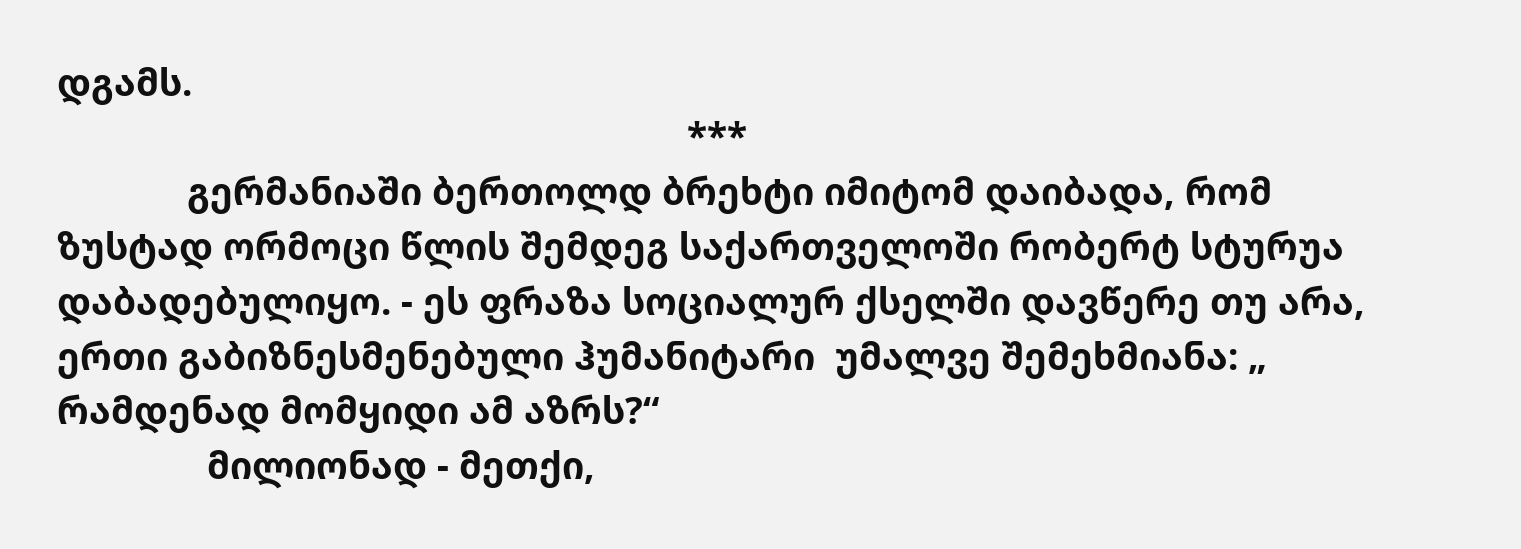დგამს.
                                                               ***
             გერმანიაში ბერთოლდ ბრეხტი იმიტომ დაიბადა, რომ ზუსტად ორმოცი წლის შემდეგ საქართველოში რობერტ სტურუა დაბადებულიყო. - ეს ფრაზა სოციალურ ქსელში დავწერე თუ არა, ერთი გაბიზნესმენებული ჰუმანიტარი  უმალვე შემეხმიანა: „ რამდენად მომყიდი ამ აზრს?“
               მილიონად - მეთქი,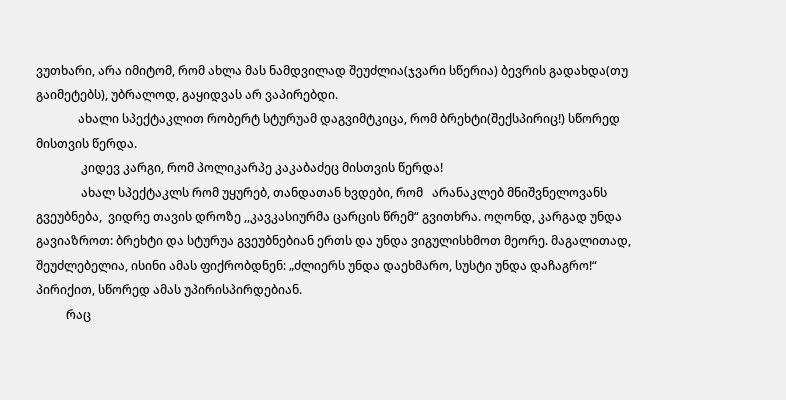ვუთხარი, არა იმიტომ, რომ ახლა მას ნამდვილად შეუძლია(ჯვარი სწერია) ბევრის გადახდა(თუ გაიმეტებს), უბრალოდ, გაყიდვას არ ვაპირებდი.
              ახალი სპექტაკლით რობერტ სტურუამ დაგვიმტკიცა, რომ ბრეხტი(შექსპირიც!) სწორედ მისთვის წერდა.
               კიდევ კარგი, რომ პოლიკარპე კაკაბაძეც მისთვის წერდა!
               ახალ სპექტაკლს რომ უყურებ, თანდათან ხვდები, რომ   არანაკლებ მნიშვნელოვანს გვეუბნება,  ვიდრე თავის დროზე ,,კავკასიურმა ცარცის წრემ“ გვითხრა. ოღონდ, კარგად უნდა გავიაზროთ: ბრეხტი და სტურუა გვეუბნებიან ერთს და უნდა ვიგულისხმოთ მეორე. მაგალითად, შეუძლებელია, ისინი ამას ფიქრობდნენ: „ძლიერს უნდა დაეხმარო, სუსტი უნდა დაჩაგრო!“ პირიქით, სწორედ ამას უპირისპირდებიან.
          რაც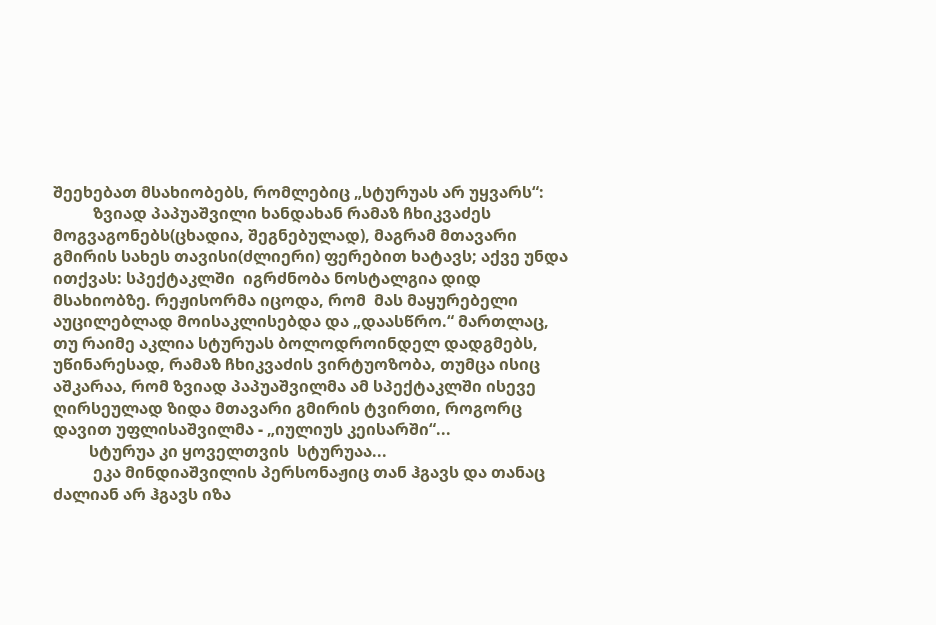შეეხებათ მსახიობებს, რომლებიც „სტურუას არ უყვარს“:
          ზვიად პაპუაშვილი ხანდახან რამაზ ჩხიკვაძეს მოგვაგონებს(ცხადია, შეგნებულად), მაგრამ მთავარი გმირის სახეს თავისი(ძლიერი) ფერებით ხატავს; აქვე უნდა ითქვას: სპექტაკლში  იგრძნობა ნოსტალგია დიდ მსახიობზე. რეჟისორმა იცოდა, რომ  მას მაყურებელი აუცილებლად მოისაკლისებდა და „დაასწრო.“ მართლაც, თუ რაიმე აკლია სტურუას ბოლოდროინდელ დადგმებს, უწინარესად, რამაზ ჩხიკვაძის ვირტუოზობა, თუმცა ისიც აშკარაა, რომ ზვიად პაპუაშვილმა ამ სპექტაკლში ისევე ღირსეულად ზიდა მთავარი გმირის ტვირთი, როგორც  დავით უფლისაშვილმა - „იულიუს კეისარში“...
         სტურუა კი ყოველთვის  სტურუაა...
          ეკა მინდიაშვილის პერსონაჟიც თან ჰგავს და თანაც ძალიან არ ჰგავს იზა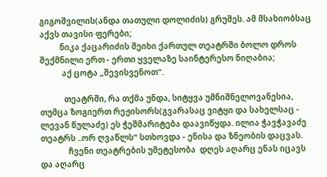გიგოშვილის(ანდა თათული დოლიძის) გრუშეს. ამ მსახიობსაც აქვს თავისი ფერები;
          ნიკა ქაცარიძის შეიხი ქართულ თეატრში ბოლო დროს შექმნილი ერთ - ერთი ყველაზე საინტერესო ნიღაბია;
           აქ ცოტა „შევისვენოთ“.

            თეატრში, რა თქმა უნდა, სიტყვა უმნიშნელოვანესია, თუმცა ზოგიერთ რეჟისორს(გვარასაც ვიტყი და სახელსაც - ლევან წულაძე) ეს ჭეშმარიტება დაავიწყდა. ილია ჭავჭავაძე თეატრს ..ორ ღვაწლს“ სთხოვდა - ენისა და ზნეობის დაცვას.
              ჩვენი თეატრების უმეტესობა  დღეს აღარც ენას იცავს  და აღარც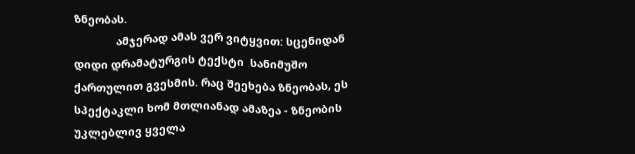ზნეობას.
              ამჯერად ამას ვერ ვიტყვით: სცენიდან დიდი დრამატურგის ტექსტი  სანიმუშო  ქართულით გვესმის. რაც შეეხება ზნეობას, ეს სპექტაკლი ხომ მთლიანად ამაზეა - ზნეობის უკლებლივ ყველა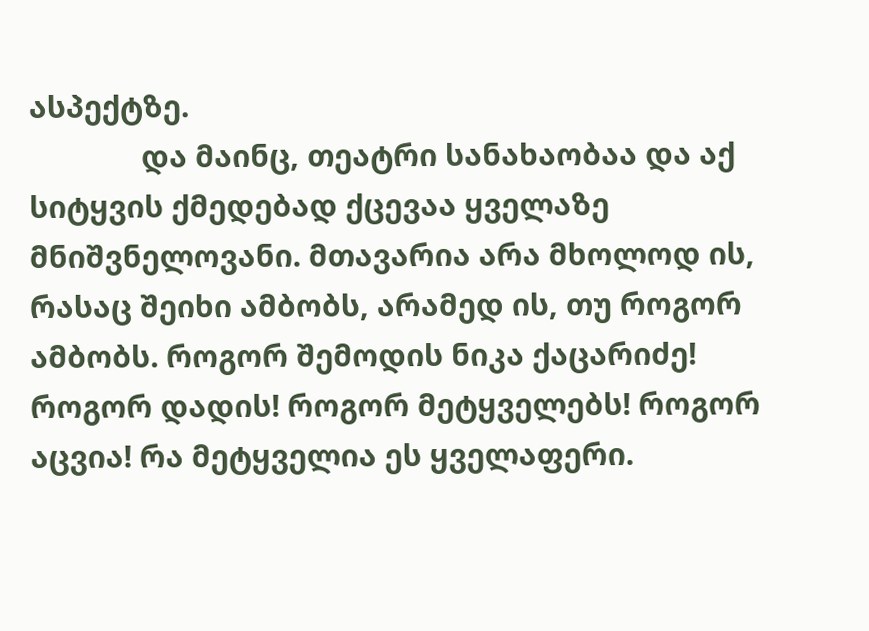ასპექტზე.
              და მაინც, თეატრი სანახაობაა და აქ სიტყვის ქმედებად ქცევაა ყველაზე მნიშვნელოვანი. მთავარია არა მხოლოდ ის, რასაც შეიხი ამბობს, არამედ ის, თუ როგორ ამბობს. როგორ შემოდის ნიკა ქაცარიძე!  როგორ დადის! როგორ მეტყველებს! როგორ აცვია! რა მეტყველია ეს ყველაფერი.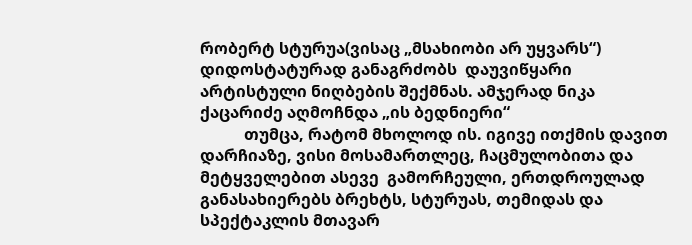რობერტ სტურუა(ვისაც „მსახიობი არ უყვარს“) დიდოსტატურად განაგრძობს  დაუვიწყარი არტისტული ნიღბების შექმნას. ამჯერად ნიკა ქაცარიძე აღმოჩნდა „ის ბედნიერი“
           თუმცა, რატომ მხოლოდ ის. იგივე ითქმის დავით დარჩიაზე, ვისი მოსამართლეც, ჩაცმულობითა და მეტყველებით ასევე  გამორჩეული, ერთდროულად განასახიერებს ბრეხტს, სტურუას, თემიდას და სპექტაკლის მთავარ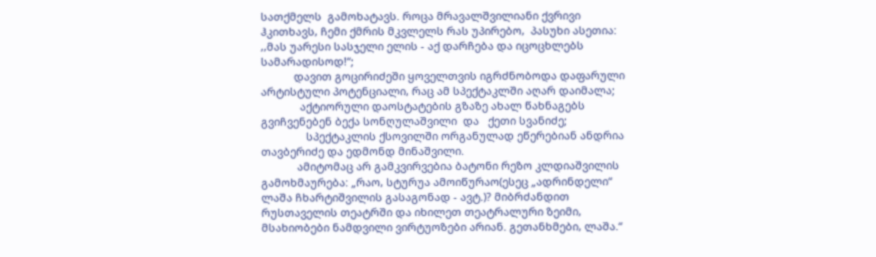სათქმელს  გამოხატავს. როცა მრავალშვილიანი ქვრივი ჰკითხავს, ჩემი ქმრის მკვლელს რას უპირებო,  პასუხი ასეთია: ,,მას უარესი სასჯელი ელის - აქ დარჩება და იცოცხლებს სამარადისოდ!“;
           დავით გოცირიძეში ყოველთვის იგრძნობოდა დაფარული არტისტული პოტენციალი, რაც ამ სპექტაკლში აღარ დაიმალა;
             აქტიორული დაოსტატების გზაზე ახალ წახნაგებს გვიჩვენებენ ბექა სონღულაშვილი  და   ქეთი სვანიძე;
               სპექტაკლის ქსოვილში ორგანულად ეწერებიან ანდრია თავბერიძე და ედმონდ მინაშვილი.
            ამიტომაც არ გამკვირვებია ბატონი რეზო კლდიაშვილის გამოხმაურება: „რაო, სტურუა ამოიწურაო(ესეც „ადრინდელი“ ლაშა ჩხარტიშვილის გასაგონად - ავტ.)? მიბრძანდით რუსთაველის თეატრში და იხილეთ თეატრალური ზეიმი, მსახიობები ნამდვილი ვირტუოზები არიან. გეთანხმები, ლაშა.“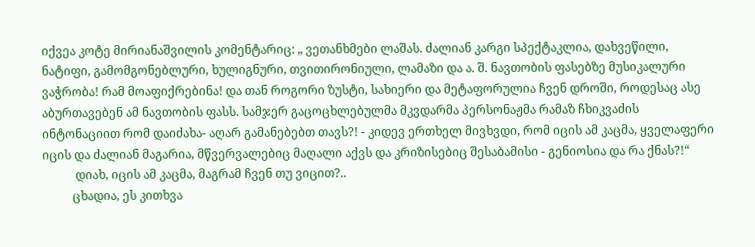იქვეა კოტე მირიანაშვილის კომენტარიც: „ ვეთანხმები ლაშას. ძალიან კარგი სპექტაკლია, დახვეწილი, ნატიფი, გამომგონებლური, ხულიგნური, თვითირონიული, ლამაზი და ა. შ. ნავთობის ფასებზე მუსიკალური ვაჭრობა! რამ მოაფიქრებინა! და თან როგორი ზუსტი, სახიერი და მეტაფორულია ჩვენ დროში, როდესაც ასე აბურთავებენ ამ ნავთობის ფასს. სამჯერ გაცოცხლებულმა მკვდარმა პერსონაჟმა რამაზ ჩხიკვაძის ინტონაციით რომ დაიძახა- აღარ გამანებებთ თავს?! - კიდევ ერთხელ მივხვდი, რომ იცის ამ კაცმა, ყველაფერი იცის და ძალიან მაგარია, მწვერვალებიც მაღალი აქვს და კრიზისებიც შესაბამისი - გენიოსია და რა ქნას?!“
           დიახ, იცის ამ კაცმა, მაგრამ ჩვენ თუ ვიცით?..
          ცხადია, ეს კითხვა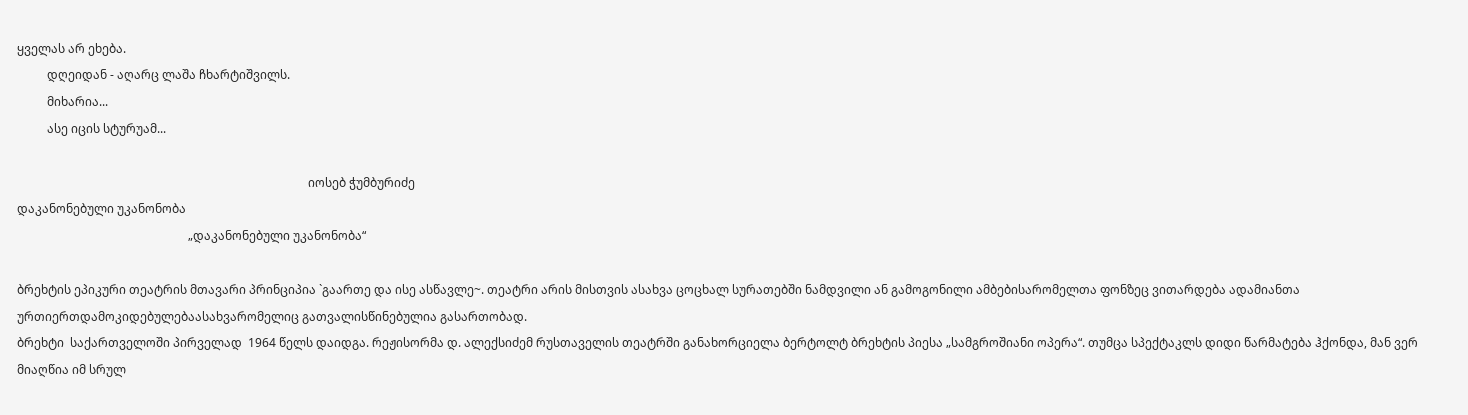ყველას არ ეხება.
          დღეიდან - აღარც ლაშა ჩხარტიშვილს.
          მიხარია...
          ასე იცის სტურუამ...

                                                                                                 იოსებ ჭუმბურიძე
დაკანონებული უკანონობა
                                                         „დაკანონებული უკანონობა“

ბრეხტის ეპიკური თეატრის მთავარი პრინციპია `გაართე და ისე ასწავლე~. თეატრი არის მისთვის ასახვა ცოცხალ სურათებში ნამდვილი ან გამოგონილი ამბებისარომელთა ფონზეც ვითარდება ადამიანთა ურთიერთდამოკიდებულებაასახვარომელიც გათვალისწინებულია გასართობად.
ბრეხტი  საქართველოში პირველად  1964 წელს დაიდგა. რეჟისორმა დ. ალექსიძემ რუსთაველის თეატრში განახორციელა ბერტოლტ ბრეხტის პიესა „სამგროშიანი ოპერა“. თუმცა სპექტაკლს დიდი წარმატება ჰქონდა, მან ვერ მიაღწია იმ სრულ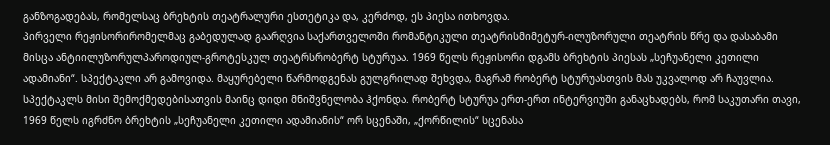განზოგადებას, რომელსაც ბრეხტის თეატრალური ესთეტიკა და, კერძოდ, ეს პიესა ითხოვდა.
პირველი რეჟისორირომელმაც გაბედულად გაარღვია საქართველოში რომანტიკული თეატრისმიმეტურ-ილუზორული თეატრის წრე და დასაბამი მისცა ანტიილუზორულპაროდიულ-გროტესკულ თეატრსრობერტ სტურუაა. 1969 წელს რეჟისორი დგამს ბრეხტის პიესას „სეჩუანელი კეთილი ადამიანი“. სპექტაკლი არ გამოვიდა. მაყურებელი წარმოდგენას გულგრილად შეხვდა, მაგრამ რობერტ სტურუასთვის მას უკვალოდ არ ჩაუვლია. სპექტაკლს მისი შემოქმედებისათვის მაინც დიდი მნიშვნელობა ჰქონდა. რობერტ სტურუა ერთ-ერთ ინტერვიუში განაცხადებს, რომ საკუთარი თავი, 1969 წელს იგრძნო ბრეხტის „სეჩუანელი კეთილი ადამიანის“ ორ სცენაში, „ქორწილის“ სცენასა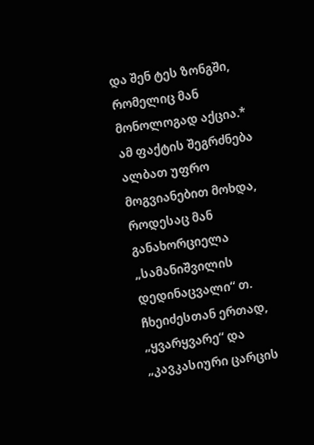და შენ ტეს ზონგში, რომელიც მან მონოლოგად აქცია.* ამ ფაქტის შეგრძნება ალბათ უფრო მოგვიანებით მოხდა, როდესაც მან განახორციელა „სამანიშვილის დედინაცვალი“ თ. ჩხეიძესთან ერთად, „ყვარყვარე“ და „კავკასიური ცარცის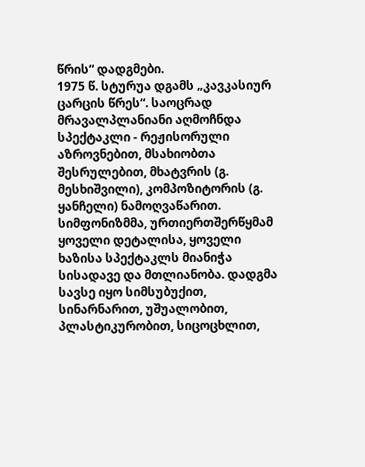წრის“ დადგმები.
1975 წ. სტურუა დგამს „კავკასიურ ცარცის წრეს“. საოცრად მრავალპლანიანი აღმოჩნდა სპექტაკლი - რეჟისორული აზროვნებით, მსახიობთა შესრულებით, მხატვრის (გ. მესხიშვილი), კომპოზიტორის (გ. ყანჩელი) ნამოღვაწარით. სიმფონიზმმა, ურთიერთშერწყმამ ყოველი დეტალისა, ყოველი ხაზისა სპექტაკლს მიანიჭა სისადავე და მთლიანობა. დადგმა სავსე იყო სიმსუბუქით, სინარნარით, უშუალობით, პლასტიკურობით, სიცოცხლით,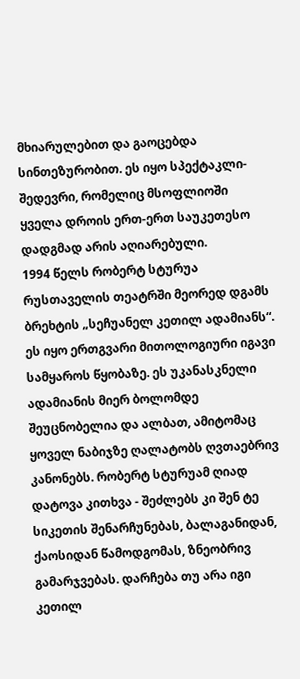მხიარულებით და გაოცებდა სინთეზურობით. ეს იყო სპექტაკლი-შედევრი, რომელიც მსოფლიოში ყველა დროის ერთ-ერთ საუკეთესო დადგმად არის აღიარებული.
1994 წელს რობერტ სტურუა რუსთაველის თეატრში მეორედ დგამს ბრეხტის „სეჩუანელ კეთილ ადამიანს“. ეს იყო ერთგვარი მითოლოგიური იგავი სამყაროს წყობაზე. ეს უკანასკნელი ადამიანის მიერ ბოლომდე შეუცნობელია და ალბათ, ამიტომაც ყოველ ნაბიჯზე ღალატობს ღვთაებრივ კანონებს. რობერტ სტურუამ ღიად დატოვა კითხვა - შეძლებს კი შენ ტე სიკეთის შენარჩუნებას, ბალაგანიდან, ქაოსიდან წამოდგომას, ზნეობრივ გამარჯვებას. დარჩება თუ არა იგი კეთილ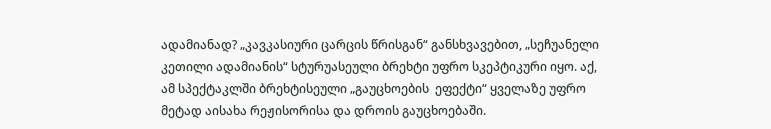ადამიანად? „კავკასიური ცარცის წრისგან“ განსხვავებით, „სეჩუანელი კეთილი ადამიანის“ სტურუასეული ბრეხტი უფრო სკეპტიკური იყო. აქ, ამ სპექტაკლში ბრეხტისეული „გაუცხოების  ეფექტი“ ყველაზე უფრო მეტად აისახა რეჟისორისა და დროის გაუცხოებაში.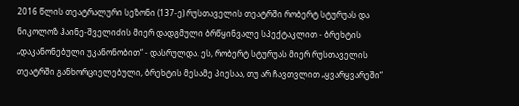2016 წლის თეატრალური სეზონი (137-ე) რუსთაველის თეატრში რობერტ სტურუას და ნიკოლოზ ჰაინე-შველიძის მიერ დადგმული ბრწყინვალე სპექტაკლით - ბრეხტის „დაკანონებული უკანონობით“ - დასრულდა. ეს, რობერტ სტურუას მიერ რუსთაველის თეატრში განხორციელებული, ბრეხტის მესამე პიესაა, თუ არ ჩავთვლით „ყვარყვარეში“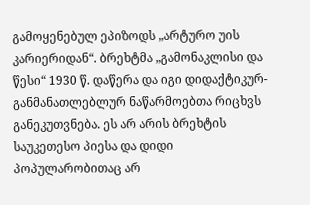გამოყენებულ ეპიზოდს „არტურო უის კარიერიდან“. ბრეხტმა „გამონაკლისი და წესი“ 1930 წ. დაწერა და იგი დიდაქტიკურ-განმანათლებლურ ნაწარმოებთა რიცხვს განეკუთვნება. ეს არ არის ბრეხტის საუკეთესო პიესა და დიდი პოპულარობითაც არ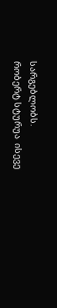სარგებლობს.
რობერტ სტურუა  ისევე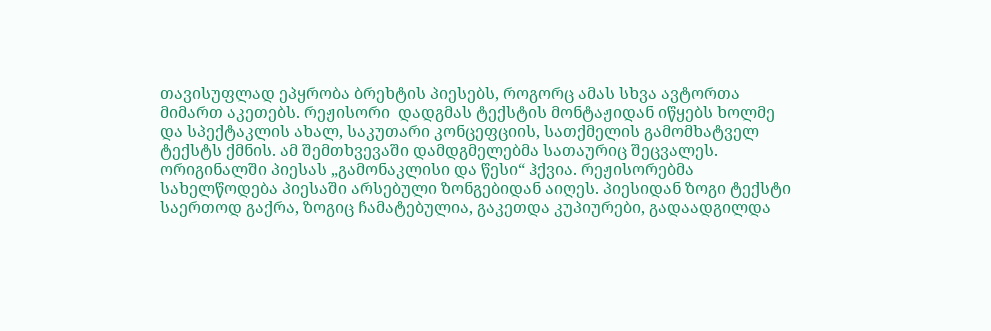თავისუფლად ეპყრობა ბრეხტის პიესებს, როგორც ამას სხვა ავტორთა მიმართ აკეთებს. რეჟისორი  დადგმას ტექსტის მონტაჟიდან იწყებს ხოლმე და სპექტაკლის ახალ, საკუთარი კონცეფციის, სათქმელის გამომხატველ ტექსტს ქმნის. ამ შემთხვევაში დამდგმელებმა სათაურიც შეცვალეს. ორიგინალში პიესას „გამონაკლისი და წესი“ ჰქვია. რეჟისორებმა სახელწოდება პიესაში არსებული ზონგებიდან აიღეს. პიესიდან ზოგი ტექსტი საერთოდ გაქრა, ზოგიც ჩამატებულია, გაკეთდა კუპიურები, გადაადგილდა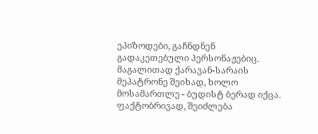ეპიზოდები, გაჩნდნენ გადაკეთებული პერსონაჟებიც. მაგალითად ქარავან-სარაის მეპატრონე შეიხად, ხოლო მოსამართლე - ბუდისტ ბერად იქცა. ფაქტობრივად, შეიძლება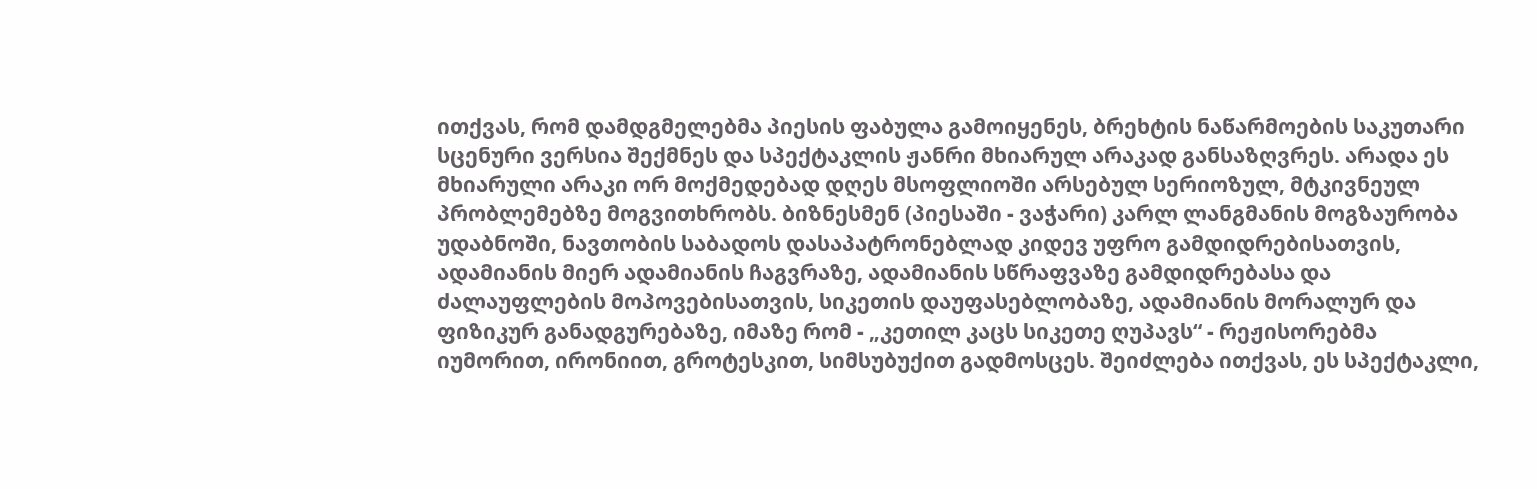ითქვას, რომ დამდგმელებმა პიესის ფაბულა გამოიყენეს, ბრეხტის ნაწარმოების საკუთარი სცენური ვერსია შექმნეს და სპექტაკლის ჟანრი მხიარულ არაკად განსაზღვრეს. არადა ეს მხიარული არაკი ორ მოქმედებად დღეს მსოფლიოში არსებულ სერიოზულ, მტკივნეულ პრობლემებზე მოგვითხრობს. ბიზნესმენ (პიესაში - ვაჭარი) კარლ ლანგმანის მოგზაურობა უდაბნოში, ნავთობის საბადოს დასაპატრონებლად კიდევ უფრო გამდიდრებისათვის, ადამიანის მიერ ადამიანის ჩაგვრაზე, ადამიანის სწრაფვაზე გამდიდრებასა და ძალაუფლების მოპოვებისათვის, სიკეთის დაუფასებლობაზე, ადამიანის მორალურ და ფიზიკურ განადგურებაზე, იმაზე რომ - „კეთილ კაცს სიკეთე ღუპავს“ - რეჟისორებმა იუმორით, ირონიით, გროტესკით, სიმსუბუქით გადმოსცეს. შეიძლება ითქვას, ეს სპექტაკლი,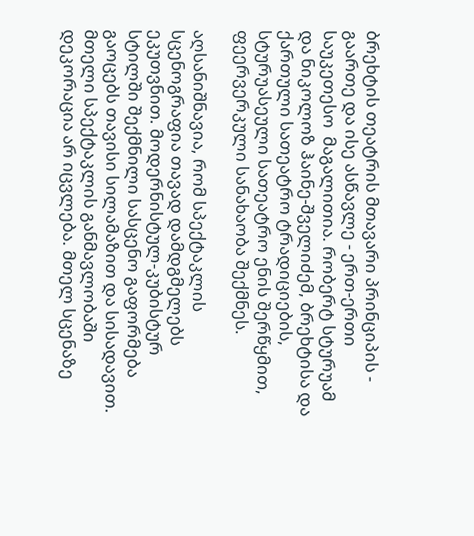ბრეხტის თეატრის მთავარი პრინციპის - გაართე და ისე ასწავლე - ერთ-ერთი საუკეთესო  მაგალითია. რობერტ სტურუამ და ნიკოლოზ ჰაინე-შველიძემ, ბრეხტისა და ქართული სათეატრო ტრადიციების, სტურუასეული სათეატრო ენის შერწყმით, ფეერვერკული სანახაობა შექმნეს.

აღსანიშნავია, რომ სპექტაკლის სცენოგრაფია თავად დამდგმელებს ეკუთვნით. მოდერნისტულ-კუბისტურ სტილში შექმნილი სასცენო გაფორმება გაოცებს თავისი სილამაზით და სისადავით. მთელი სპექტაკლის განმავლობაში დეკორაცია არ იცვლება. მთელ სცენაზე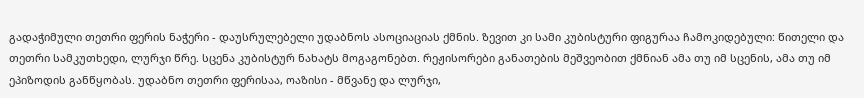გადაჭიმული თეთრი ფერის ნაჭერი - დაუსრულებელი უდაბნოს ასოციაციას ქმნის. ზევით კი სამი კუბისტური ფიგურაა ჩამოკიდებული: წითელი და თეთრი სამკუთხედი, ლურჯი წრე. სცენა კუბისტურ ნახატს მოგაგონებთ. რეჟისორები განათების მეშვეობით ქმნიან ამა თუ იმ სცენის, ამა თუ იმ ეპიზოდის განწყობას. უდაბნო თეთრი ფერისაა, ოაზისი - მწვანე და ლურჯი,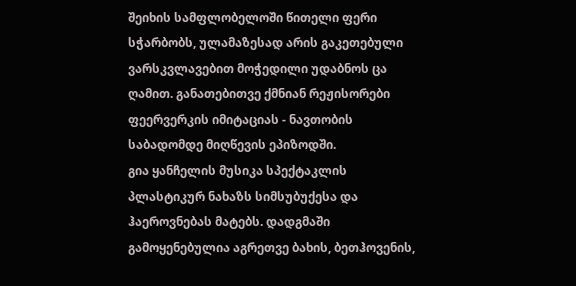შეიხის სამფლობელოში წითელი ფერი სჭარბობს, ულამაზესად არის გაკეთებული ვარსკვლავებით მოჭედილი უდაბნოს ცა ღამით. განათებითვე ქმნიან რეჟისორები ფეერვერკის იმიტაციას - ნავთობის საბადომდე მიღწევის ეპიზოდში.
გია ყანჩელის მუსიკა სპექტაკლის პლასტიკურ ნახაზს სიმსუბუქესა და ჰაეროვნებას მატებს. დადგმაში გამოყენებულია აგრეთვე ბახის, ბეთჰოვენის,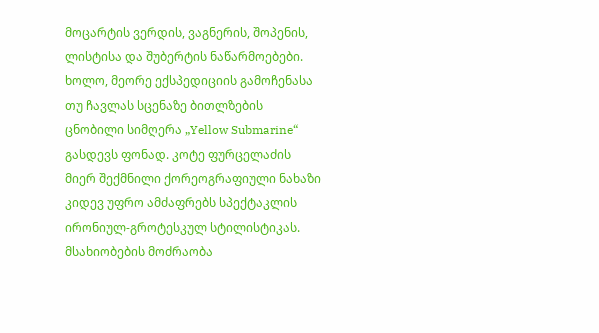მოცარტის ვერდის, ვაგნერის, შოპენის, ლისტისა და შუბერტის ნაწარმოებები. ხოლო, მეორე ექსპედიციის გამოჩენასა თუ ჩავლას სცენაზე ბითლზების ცნობილი სიმღერა „Yellow Submarine“ გასდევს ფონად. კოტე ფურცელაძის მიერ შექმნილი ქორეოგრაფიული ნახაზი  კიდევ უფრო ამძაფრებს სპექტაკლის ირონიულ-გროტესკულ სტილისტიკას. მსახიობების მოძრაობა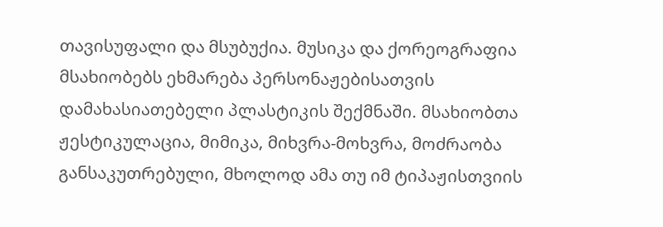თავისუფალი და მსუბუქია. მუსიკა და ქორეოგრაფია მსახიობებს ეხმარება პერსონაჟებისათვის დამახასიათებელი პლასტიკის შექმნაში. მსახიობთა ჟესტიკულაცია, მიმიკა, მიხვრა-მოხვრა, მოძრაობა განსაკუთრებული, მხოლოდ ამა თუ იმ ტიპაჟისთვიის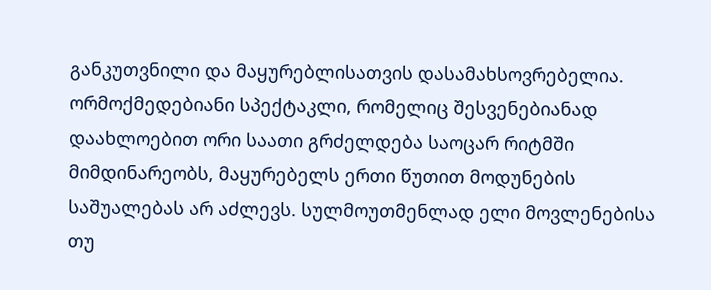განკუთვნილი და მაყურებლისათვის დასამახსოვრებელია.
ორმოქმედებიანი სპექტაკლი, რომელიც შესვენებიანად დაახლოებით ორი საათი გრძელდება საოცარ რიტმში მიმდინარეობს, მაყურებელს ერთი წუთით მოდუნების საშუალებას არ აძლევს. სულმოუთმენლად ელი მოვლენებისა თუ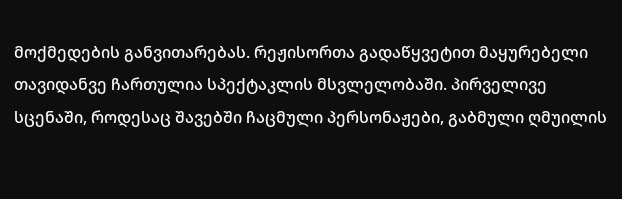მოქმედების განვითარებას. რეჟისორთა გადაწყვეტით მაყურებელი თავიდანვე ჩართულია სპექტაკლის მსვლელობაში. პირველივე სცენაში, როდესაც შავებში ჩაცმული პერსონაჟები, გაბმული ღმუილის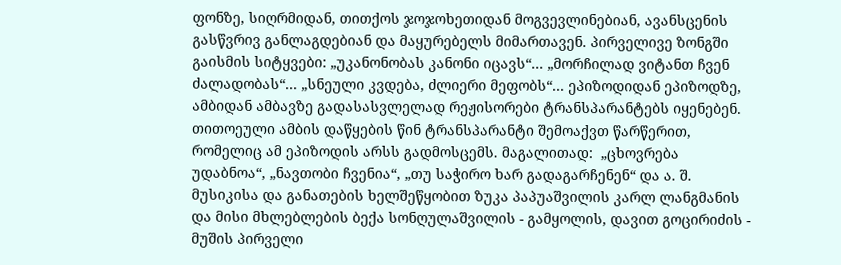ფონზე, სიღრმიდან, თითქოს ჯოჯოხეთიდან მოგვევლინებიან, ავანსცენის გასწვრივ განლაგდებიან და მაყურებელს მიმართავენ. პირველივე ზონგში გაისმის სიტყვები: „უკანონობას კანონი იცავს“... „მორჩილად ვიტანთ ჩვენ ძალადობას“... „სნეული კვდება, ძლიერი მეფობს“... ეპიზოდიდან ეპიზოდზე, ამბიდან ამბავზე გადასასვლელად რეჟისორები ტრანსპარანტებს იყენებენ. თითოეული ამბის დაწყების წინ ტრანსპარანტი შემოაქვთ წარწერით, რომელიც ამ ეპიზოდის არსს გადმოსცემს. მაგალითად:  „ცხოვრება უდაბნოა“, „ნავთობი ჩვენია“, „თუ საჭირო ხარ გადაგარჩენენ“ და ა. შ.
მუსიკისა და განათების ხელშეწყობით ზუკა პაპუაშვილის კარლ ლანგმანის და მისი მხლებლების ბექა სონღულაშვილის - გამყოლის, დავით გოცირიძის - მუშის პირველი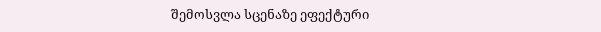შემოსვლა სცენაზე ეფექტური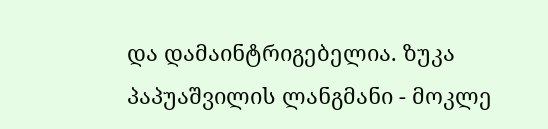და დამაინტრიგებელია. ზუკა პაპუაშვილის ლანგმანი - მოკლე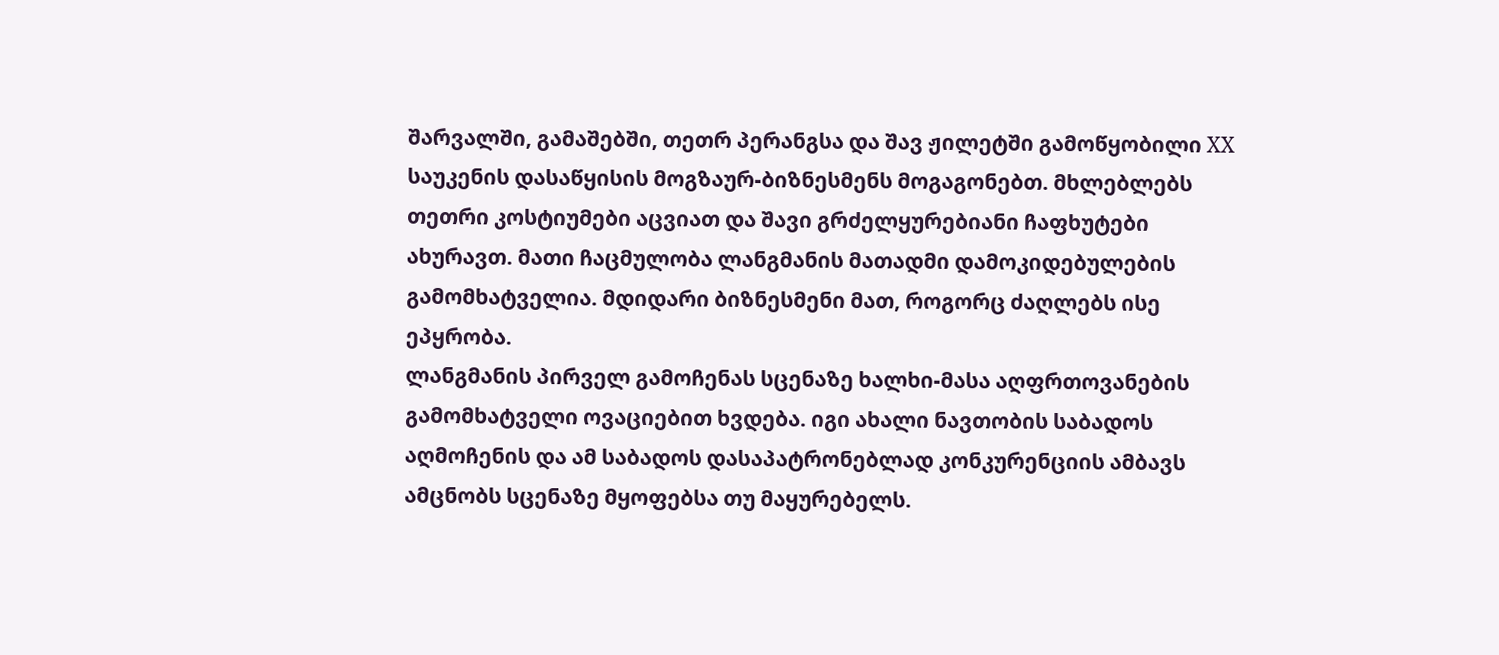შარვალში, გამაშებში, თეთრ პერანგსა და შავ ჟილეტში გამოწყობილი XX საუკენის დასაწყისის მოგზაურ-ბიზნესმენს მოგაგონებთ. მხლებლებს თეთრი კოსტიუმები აცვიათ და შავი გრძელყურებიანი ჩაფხუტები ახურავთ. მათი ჩაცმულობა ლანგმანის მათადმი დამოკიდებულების გამომხატველია. მდიდარი ბიზნესმენი მათ, როგორც ძაღლებს ისე ეპყრობა.
ლანგმანის პირველ გამოჩენას სცენაზე ხალხი-მასა აღფრთოვანების გამომხატველი ოვაციებით ხვდება. იგი ახალი ნავთობის საბადოს აღმოჩენის და ამ საბადოს დასაპატრონებლად კონკურენციის ამბავს ამცნობს სცენაზე მყოფებსა თუ მაყურებელს.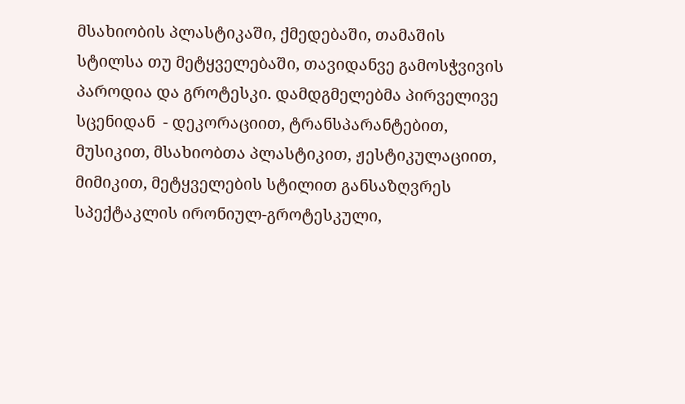მსახიობის პლასტიკაში, ქმედებაში, თამაშის სტილსა თუ მეტყველებაში, თავიდანვე გამოსჭვივის პაროდია და გროტესკი. დამდგმელებმა პირველივე სცენიდან  - დეკორაციით, ტრანსპარანტებით, მუსიკით, მსახიობთა პლასტიკით, ჟესტიკულაციით, მიმიკით, მეტყველების სტილით განსაზღვრეს სპექტაკლის ირონიულ-გროტესკული,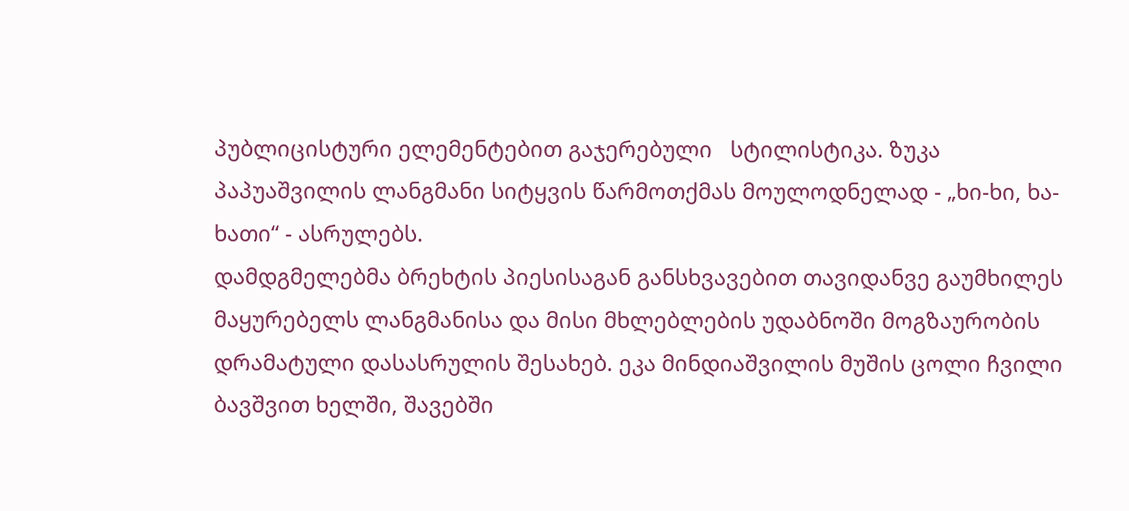პუბლიცისტური ელემენტებით გაჯერებული   სტილისტიკა. ზუკა პაპუაშვილის ლანგმანი სიტყვის წარმოთქმას მოულოდნელად - „ხი-ხი, ხა-ხათი“ - ასრულებს.
დამდგმელებმა ბრეხტის პიესისაგან განსხვავებით თავიდანვე გაუმხილეს მაყურებელს ლანგმანისა და მისი მხლებლების უდაბნოში მოგზაურობის დრამატული დასასრულის შესახებ. ეკა მინდიაშვილის მუშის ცოლი ჩვილი ბავშვით ხელში, შავებში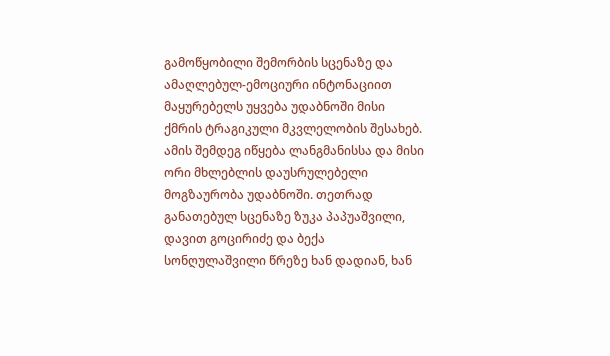გამოწყობილი შემორბის სცენაზე და ამაღლებულ-ემოციური ინტონაციით მაყურებელს უყვება უდაბნოში მისი ქმრის ტრაგიკული მკვლელობის შესახებ. ამის შემდეგ იწყება ლანგმანისსა და მისი ორი მხლებლის დაუსრულებელი მოგზაურობა უდაბნოში. თეთრად განათებულ სცენაზე ზუკა პაპუაშვილი, დავით გოცირიძე და ბექა სონღულაშვილი წრეზე ხან დადიან, ხან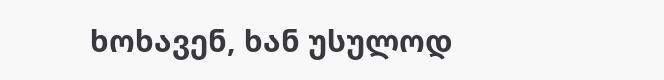ხოხავენ, ხან უსულოდ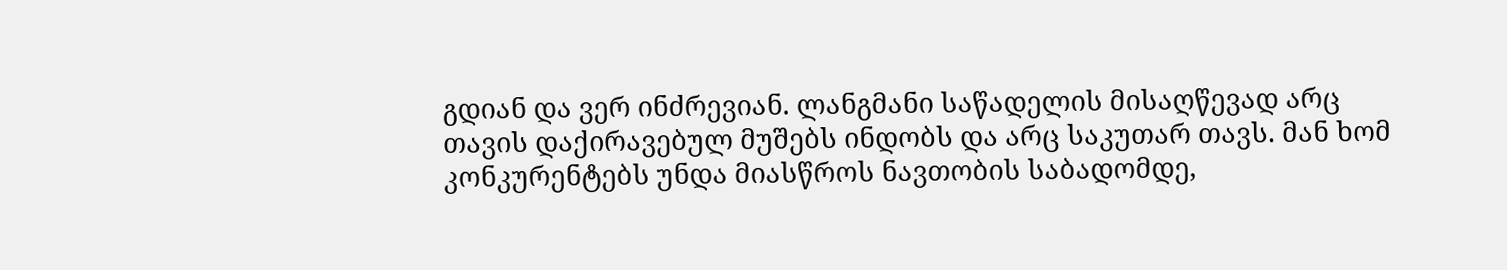გდიან და ვერ ინძრევიან. ლანგმანი საწადელის მისაღწევად არც თავის დაქირავებულ მუშებს ინდობს და არც საკუთარ თავს. მან ხომ კონკურენტებს უნდა მიასწროს ნავთობის საბადომდე,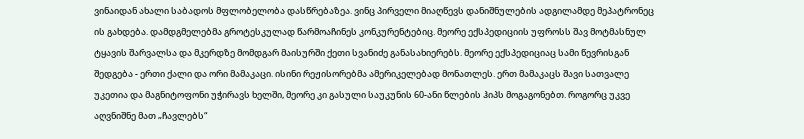ვინაიდან ახალი საბადოს მფლობელობა დასწრებაზეა. ვინც პირველი მიაღწევს დანიშნულების ადგილამდე მეპატრონეც ის გახდება. დამდგმელებმა გროტესკულად წარმოაჩინეს კონკურენტებიც. მეორე ექსპედიციის უფროსს შავ მოტმასნულ ტყავის შარვალსა და მკერდზე მომდგარ მაისურში ქეთი სვანიძე განასახიერებს. მეორე ექსპედიციაც სამი წევრისგან შედგება - ერთი ქალი და ორი მამაკაცი. ისინი რეჟისორებმა ამერიკელებად მონათლეს. ერთ მამაკაცს შავი სათვალე უკეთია და მაგნიტოფონი უჭირავს ხელში, მეორე კი გასული საუკუნის 60-ანი წლების ჰიპს მოგაგონებთ. როგორც უკვე აღვნიშნე მათ „ჩავლებს“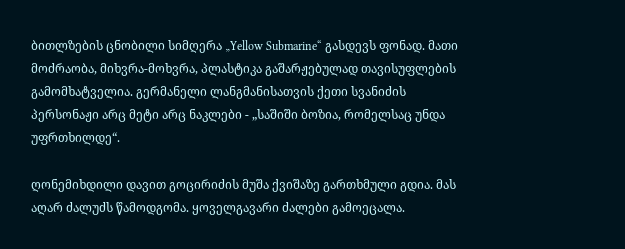ბითლზების ცნობილი სიმღერა „Yellow Submarine“ გასდევს ფონად. მათი მოძრაობა, მიხვრა-მოხვრა, პლასტიკა გაშარჟებულად თავისუფლების გამომხატველია. გერმანელი ლანგმანისათვის ქეთი სვანიძის პერსონაჟი არც მეტი არც ნაკლები - „საშიში ბოზია, რომელსაც უნდა უფრთხილდე“.

ღონემიხდილი დავით გოცირიძის მუშა ქვიშაზე გართხმული გდია. მას აღარ ძალუძს წამოდგომა. ყოველგავარი ძალები გამოეცალა.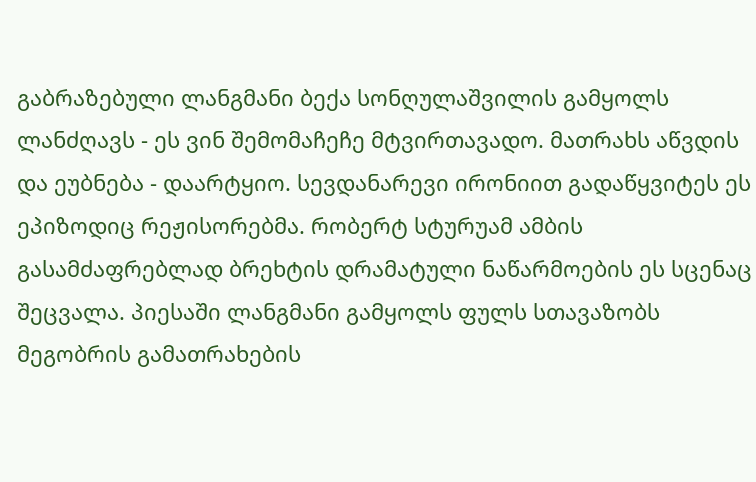გაბრაზებული ლანგმანი ბექა სონღულაშვილის გამყოლს ლანძღავს - ეს ვინ შემომაჩეჩე მტვირთავადო. მათრახს აწვდის და ეუბნება - დაარტყიო. სევდანარევი ირონიით გადაწყვიტეს ეს ეპიზოდიც რეჟისორებმა. რობერტ სტურუამ ამბის გასამძაფრებლად ბრეხტის დრამატული ნაწარმოების ეს სცენაც შეცვალა. პიესაში ლანგმანი გამყოლს ფულს სთავაზობს მეგობრის გამათრახების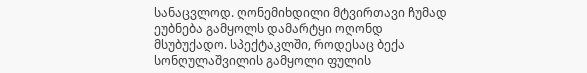სანაცვლოდ. ღონემიხდილი მტვირთავი ჩუმად ეუბნება გამყოლს დამარტყი ოღონდ მსუბუქადო. სპექტაკლში, როდესაც ბექა სონღულაშვილის გამყოლი ფულის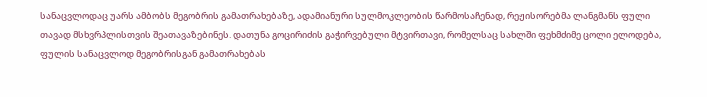სანაცვლოდაც უარს ამბობს მეგობრის გამათრახებაზე, ადამიანური სულმოკლეობის წარმოსაჩენად, რეჟისორებმა ლანგმანს ფული თავად მსხვრპლისთვის შეათავაზებინეს. დათუნა გოცირიძის გაჭირვებული მტვირთავი, რომელსაც სახლში ფეხმძიმე ცოლი ელოდება, ფულის სანაცვლოდ მეგობრისგან გამათრახებას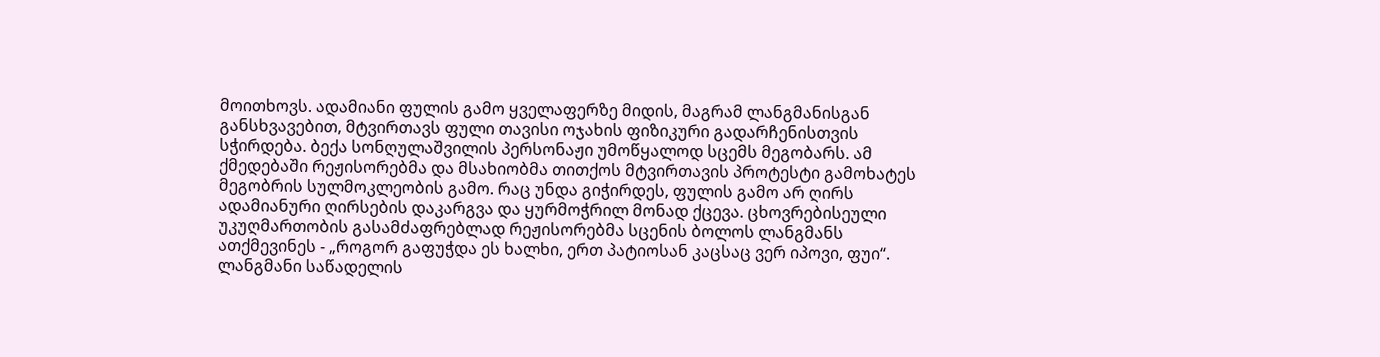მოითხოვს. ადამიანი ფულის გამო ყველაფერზე მიდის, მაგრამ ლანგმანისგან განსხვავებით, მტვირთავს ფული თავისი ოჯახის ფიზიკური გადარჩენისთვის სჭირდება. ბექა სონღულაშვილის პერსონაჟი უმოწყალოდ სცემს მეგობარს. ამ ქმედებაში რეჟისორებმა და მსახიობმა თითქოს მტვირთავის პროტესტი გამოხატეს მეგობრის სულმოკლეობის გამო. რაც უნდა გიჭირდეს, ფულის გამო არ ღირს ადამიანური ღირსების დაკარგვა და ყურმოჭრილ მონად ქცევა. ცხოვრებისეული უკუღმართობის გასამძაფრებლად რეჟისორებმა სცენის ბოლოს ლანგმანს ათქმევინეს - „როგორ გაფუჭდა ეს ხალხი, ერთ პატიოსან კაცსაც ვერ იპოვი, ფუი“.
ლანგმანი საწადელის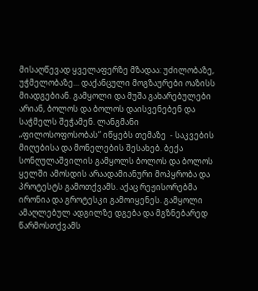მისაღწევად ყველაფერზე მზადაა: უძილობაზე, უჭმელობაზე... დაქანცული მოგზაურები ოაზისს მიადგებიან. გამყოლი და მუშა გახარებულები არიან, ბოლოს და ბოლოს დაისვენებენ და საჭმელს შეჭამენ. ლანგმანი „ფილოსოფოსობას“ იწყებს თემაზე  - საკვების მიღებისა და მონელების შესახებ. ბექა სონღულაშვილის გამყოლს ბოლოს და ბოლოს ყელში ამოსდის არაადამიანური მოპყრობა და პროტესტს გამოთქვამს. აქაც რეჟისორებმა ირონია და გროტესკი გამოიყენეს. გამყოლი ამაღლებულ ადგილზე დგება და მგზნებარედ წარმოსთქვამს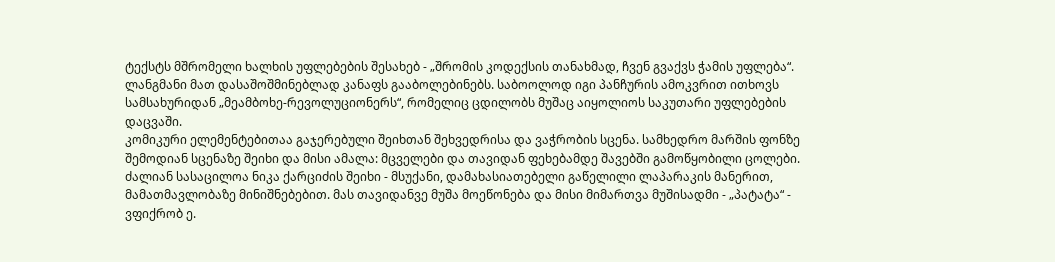ტექსტს მშრომელი ხალხის უფლებების შესახებ - „შრომის კოდექსის თანახმად, ჩვენ გვაქვს ჭამის უფლება“. ლანგმანი მათ დასაშოშმინებლად კანაფს გააბოლებინებს. საბოოლოდ იგი პანჩურის ამოკვრით ითხოვს სამსახურიდან „მეამბოხე-რევოლუციონერს“, რომელიც ცდილობს მუშაც აიყოლიოს საკუთარი უფლებების დაცვაში.
კომიკური ელემენტებითაა გაჯერებული შეიხთან შეხვედრისა და ვაჭრობის სცენა. სამხედრო მარშის ფონზე შემოდიან სცენაზე შეიხი და მისი ამალა: მცველები და თავიდან ფეხებამდე შავებში გამოწყობილი ცოლები. ძალიან სასაცილოა ნიკა ქარციძის შეიხი - მსუქანი, დამახასიათებელი გაწელილი ლაპარაკის მანერით, მამათმავლობაზე მინიშნებებით. მას თავიდანვე მუშა მოეწონება და მისი მიმართვა მუშისადმი - „პატატა“ - ვფიქრობ ე.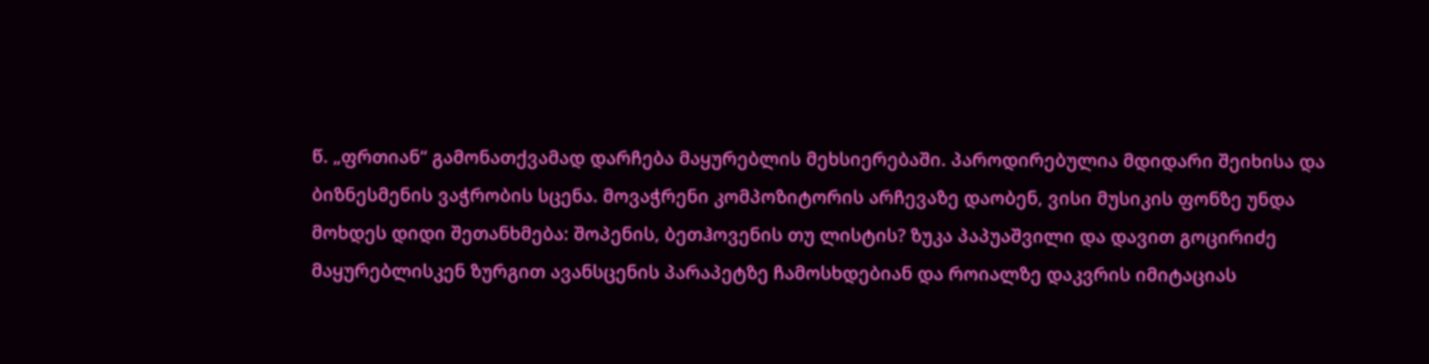წ. „ფრთიან“ გამონათქვამად დარჩება მაყურებლის მეხსიერებაში. პაროდირებულია მდიდარი შეიხისა და ბიზნესმენის ვაჭრობის სცენა. მოვაჭრენი კომპოზიტორის არჩევაზე დაობენ, ვისი მუსიკის ფონზე უნდა მოხდეს დიდი შეთანხმება: შოპენის, ბეთჰოვენის თუ ლისტის? ზუკა პაპუაშვილი და დავით გოცირიძე მაყურებლისკენ ზურგით ავანსცენის პარაპეტზე ჩამოსხდებიან და როიალზე დაკვრის იმიტაციას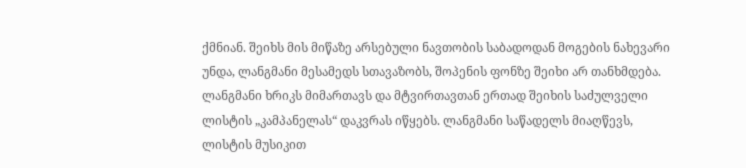ქმნიან. შეიხს მის მიწაზე არსებული ნავთობის საბადოდან მოგების ნახევარი უნდა, ლანგმანი მესამედს სთავაზობს, შოპენის ფონზე შეიხი არ თანხმდება. ლანგმანი ხრიკს მიმართავს და მტვირთავთან ერთად შეიხის საძულველი ლისტის „კამპანელას“ დაკვრას იწყებს. ლანგმანი საწადელს მიაღწევს, ლისტის მუსიკით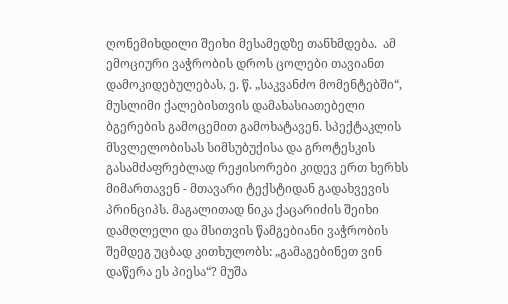ღონემიხდილი შეიხი მესამედზე თანხმდება.  ამ ემოციური ვაჭრობის დროს ცოლები თავიანთ დამოკიდებულებას, ე. წ. „საკვანძო მომენტებში“, მუსლიმი ქალებისთვის დამახასიათებელი ბგერების გამოცემით გამოხატავენ. სპექტაკლის მსვლელობისას სიმსუბუქისა და გროტესკის გასამძაფრებლად რეჟისორები კიდევ ერთ ხერხს მიმართავენ - მთავარი ტექსტიდან გადახვევის პრინციპს. მაგალითად ნიკა ქაცარიძის შეიხი დამღლელი და მსითვის წამგებიანი ვაჭრობის შემდეგ უცბად კითხულობს: „გამაგებინეთ ვინ დაწერა ეს პიესა“? მუშა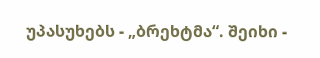უპასუხებს - „ბრეხტმა“. შეიხი -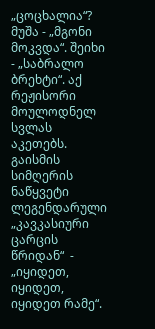„ცოცხალია“? მუშა - „მგონი მოკვდა“. შეიხი - „საბრალო ბრეხტი“. აქ რეჟისორი მოულოდნელ სვლას აკეთებს. გაისმის სიმღერის ნაწყვეტი ლეგენდარული „კავკასიური ცარცის წრიდან“  - „იყიდეთ, იყიდეთ, იყიდეთ რამე“.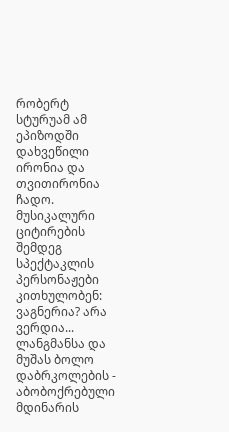რობერტ სტურუამ ამ ეპიზოდში დახვეწილი ირონია და თვითირონია ჩადო. მუსიკალური ციტირების შემდეგ სპექტაკლის პერსონაჟები კითხულობენ: ვაგნერია? არა ვერდია...
ლანგმანსა და მუშას ბოლო დაბრკოლების - აბობოქრებული მდინარის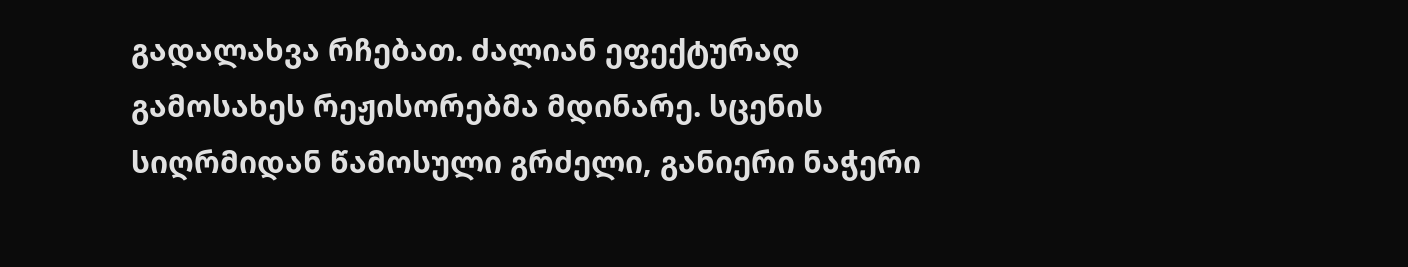გადალახვა რჩებათ. ძალიან ეფექტურად გამოსახეს რეჟისორებმა მდინარე. სცენის სიღრმიდან წამოსული გრძელი, განიერი ნაჭერი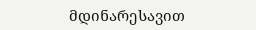მდინარესავით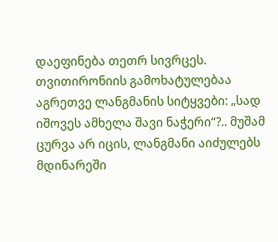დაეფინება თეთრ სივრცეს. თვითირონიის გამოხატულებაა აგრეთვე ლანგმანის სიტყვები: „სად იშოვეს ამხელა შავი ნაჭერი“?.. მუშამ ცურვა არ იცის, ლანგმანი აიძულებს მდინარეში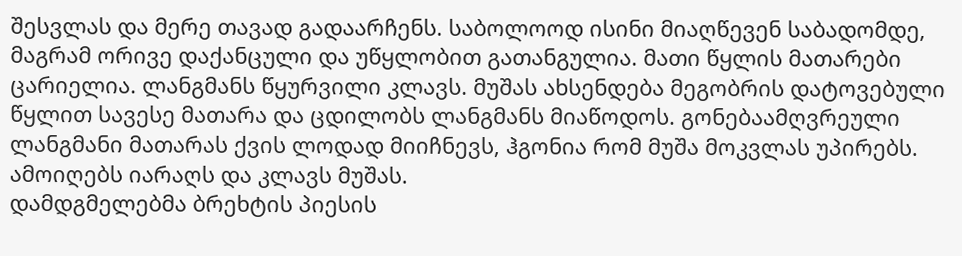შესვლას და მერე თავად გადაარჩენს. საბოლოოდ ისინი მიაღწევენ საბადომდე, მაგრამ ორივე დაქანცული და უწყლობით გათანგულია. მათი წყლის მათარები ცარიელია. ლანგმანს წყურვილი კლავს. მუშას ახსენდება მეგობრის დატოვებული წყლით სავესე მათარა და ცდილობს ლანგმანს მიაწოდოს. გონებაამღვრეული ლანგმანი მათარას ქვის ლოდად მიიჩნევს, ჰგონია რომ მუშა მოკვლას უპირებს. ამოიღებს იარაღს და კლავს მუშას.
დამდგმელებმა ბრეხტის პიესის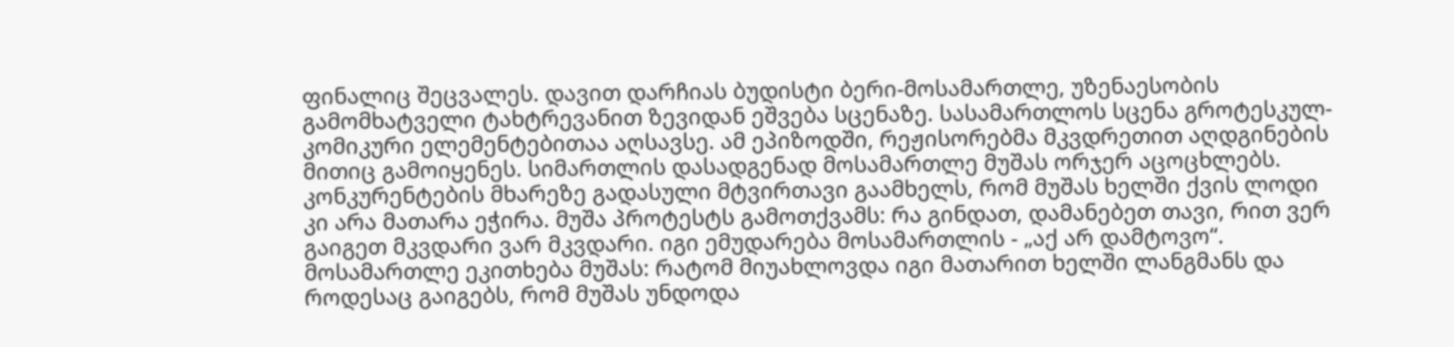ფინალიც შეცვალეს. დავით დარჩიას ბუდისტი ბერი-მოსამართლე, უზენაესობის გამომხატველი ტახტრევანით ზევიდან ეშვება სცენაზე. სასამართლოს სცენა გროტესკულ-კომიკური ელემენტებითაა აღსავსე. ამ ეპიზოდში, რეჟისორებმა მკვდრეთით აღდგინების მითიც გამოიყენეს. სიმართლის დასადგენად მოსამართლე მუშას ორჯერ აცოცხლებს. კონკურენტების მხარეზე გადასული მტვირთავი გაამხელს, რომ მუშას ხელში ქვის ლოდი კი არა მათარა ეჭირა. მუშა პროტესტს გამოთქვამს: რა გინდათ, დამანებეთ თავი, რით ვერ გაიგეთ მკვდარი ვარ მკვდარი. იგი ემუდარება მოსამართლის - „აქ არ დამტოვო“. მოსამართლე ეკითხება მუშას: რატომ მიუახლოვდა იგი მათარით ხელში ლანგმანს და როდესაც გაიგებს, რომ მუშას უნდოდა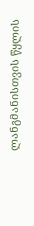ლანგმანისთვის წყლის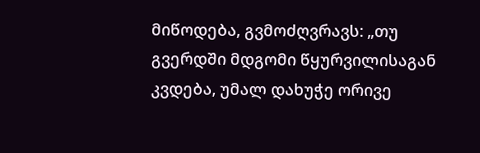მიწოდება, გვმოძღვრავს: „თუ გვერდში მდგომი წყურვილისაგან კვდება, უმალ დახუჭე ორივე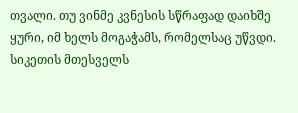თვალი. თუ ვინმე კვნესის სწრაფად დაიხშე ყური, იმ ხელს მოგაჭამს, რომელსაც უწვდი. სიკეთის მთესველს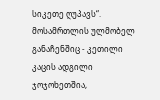სიკეთე ღუპავს“.   მოსამრთლის ულმობელ განაჩენშიც - კეთილი კაცის ადგილი ჯოჯოხეთშია,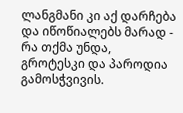ლანგმანი კი აქ დარჩება და იწოწიალებს მარად - რა თქმა უნდა, გროტესკი და პაროდია გამოსჭვივის.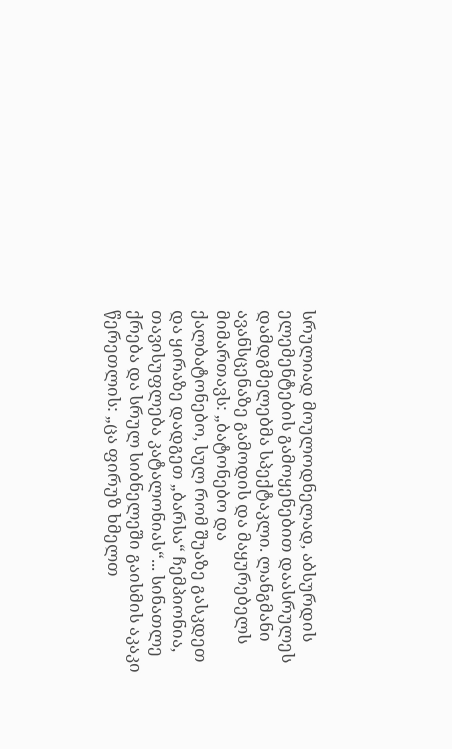სრულიად მოულოდნელად, აბსურდის ელემენტების გამოყენებით დაასრულეს დამდგმელებმა სპექტაკლი. ლანგმანი ავანსცენაზე გამოდის და მაყურებელს მიმართავს: „ბატონებო და ქალბატონებო, სულ რომ შუაზე გასკდეთ და ყირაზე დადგეთ „ბარსა“ ჩემპიონია, თავისუფლება კატალონიას“... სინათლე ქრება და სრულ სიბნელეში გაისმის აკაკი წერეთლის: „ცა ფირუზ ხმელთ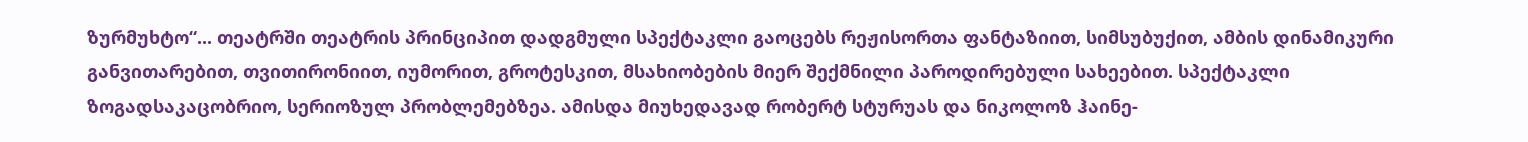ზურმუხტო“... თეატრში თეატრის პრინციპით დადგმული სპექტაკლი გაოცებს რეჟისორთა ფანტაზიით, სიმსუბუქით, ამბის დინამიკური განვითარებით, თვითირონიით, იუმორით, გროტესკით, მსახიობების მიერ შექმნილი პაროდირებული სახეებით. სპექტაკლი  ზოგადსაკაცობრიო, სერიოზულ პრობლემებზეა. ამისდა მიუხედავად რობერტ სტურუას და ნიკოლოზ ჰაინე-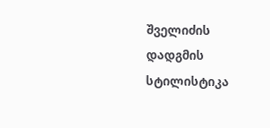შველიძის დადგმის სტილისტიკა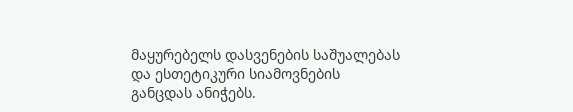მაყურებელს დასვენების საშუალებას და ესთეტიკური სიამოვნების განცდას ანიჭებს.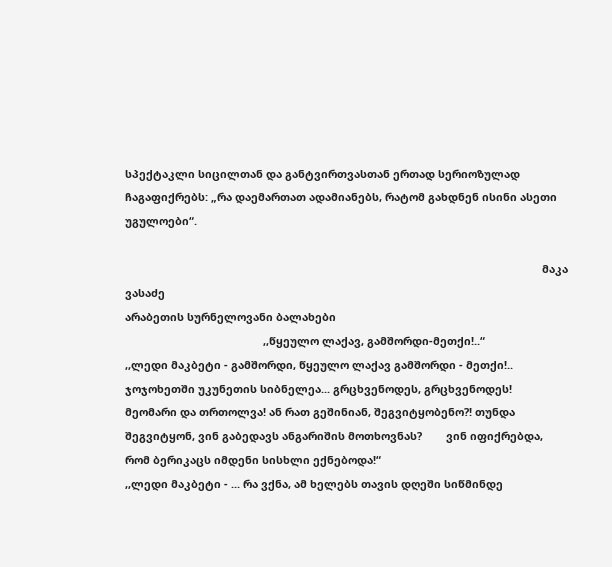სპექტაკლი სიცილთან და განტვირთვასთან ერთად სერიოზულად ჩაგაფიქრებს: „რა დაემართათ ადამიანებს, რატომ გახდნენ ისინი ასეთი უგულოები“.

                                                                                                                                           მაკა ვასაძე
არაბეთის სურნელოვანი ბალახები
                                              ,,წყეულო ლაქავ, გამშორდი-მეთქი!..“
,,ლედი მაკბეტი - გამშორდი, წყეულო ლაქავ გამშორდი - მეთქი!..
ჯოჯოხეთში უკუნეთის სიბნელეა... გრცხვენოდეს, გრცხვენოდეს!
მეომარი და თრთოლვა! ან რათ გეშინიან, შეგვიტყობენო?! თუნდა
შეგვიტყონ, ვინ გაბედავს ანგარიშის მოთხოვნას?        ვინ იფიქრებდა,
რომ ბერიკაცს იმდენი სისხლი ექნებოდა!“
,,ლედი მაკბეტი - ... რა ვქნა, ამ ხელებს თავის დღეში სიწმინდე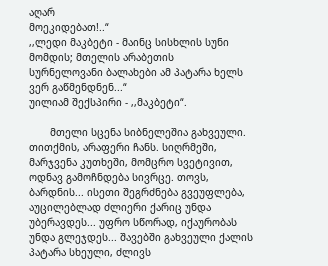აღარ
მოეკიდებათ!..“
,,ლედი მაკბეტი - მაინც სისხლის სუნი მომდის; მთელის არაბეთის
სურნელოვანი ბალახები ამ პატარა ხელს ვერ გაწმენდნენ...“
უილიამ შექსპირი - ,,მაკბეტი“.

       მთელი სცენა სიბნელეშია გახვეული. თითქმის, არაფერი ჩანს. სიღრმეში, მარჯვენა კუთხეში, მომცრო სვეტივით, ოდნავ გამოჩნდება სივრცე. თოვს, ბარდნის... ისეთი შეგრძნება გვეუფლება, აუცილებლად ძლიერი ქარიც უნდა უბერავდეს... უფრო სწორად, იქაურობას უნდა გლეჯდეს... შავებში გახვეული ქალის პატარა სხეული, ძლივს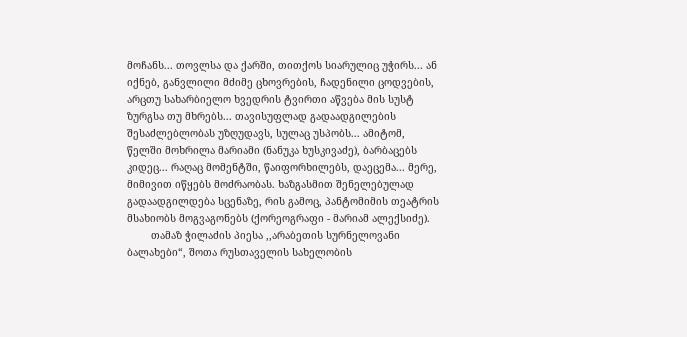მოჩანს... თოვლსა და ქარში, თითქოს სიარულიც უჭირს... ან იქნებ, განვლილი მძიმე ცხოვრების, ჩადენილი ცოდვების, არცთუ სახარბიელო ხვედრის ტვირთი აწვება მის სუსტ ზურგსა თუ მხრებს... თავისუფლად გადაადგილების შესაძლებლობას უზღუდავს, სულაც უსპობს... ამიტომ, წელში მოხრილა მარიამი (ნანუკა ხუსკივაძე), ბარბაცებს კიდეც... რაღაც მომენტში, წაიფორხილებს, დაეცემა... მერე, მიმივით იწყებს მოძრაობას. ხაზგასმით შენელებულად გადაადგილდება სცენაზე, რის გამოც, პანტომიმის თეატრის მსახიობს მოგვაგონებს (ქორეოგრაფი - მარიამ ალექსიძე).
        თამაზ ჭილაძის პიესა ,,არაბეთის სურნელოვანი ბალახები“, შოთა რუსთაველის სახელობის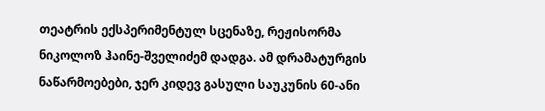თეატრის ექსპერიმენტულ სცენაზე, რეჟისორმა ნიკოლოზ ჰაინე-შველიძემ დადგა. ამ დრამატურგის ნაწარმოებები, ჯერ კიდევ გასული საუკუნის 60-ანი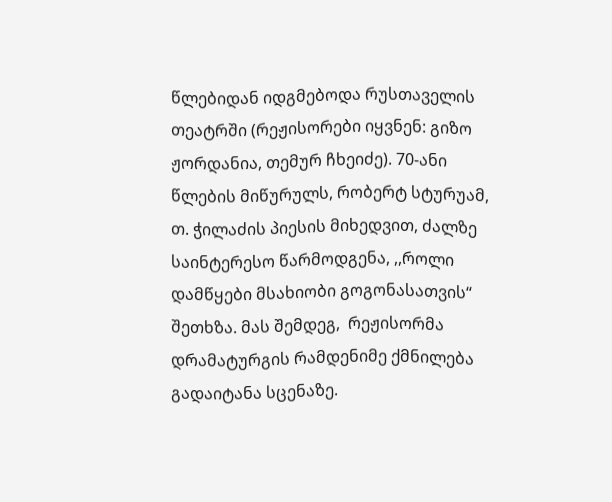წლებიდან იდგმებოდა რუსთაველის თეატრში (რეჟისორები იყვნენ: გიზო ჟორდანია, თემურ ჩხეიძე). 70-ანი წლების მიწურულს, რობერტ სტურუამ, თ. ჭილაძის პიესის მიხედვით, ძალზე საინტერესო წარმოდგენა, ,,როლი დამწყები მსახიობი გოგონასათვის“ შეთხზა. მას შემდეგ,  რეჟისორმა დრამატურგის რამდენიმე ქმნილება გადაიტანა სცენაზე.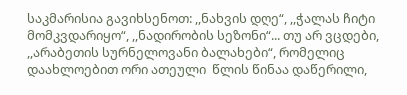საკმარისია გავიხსენოთ: ,,ნახვის დღე“, ,,ჭალას ჩიტი მომკვდარიყო“, ,,ნადირობის სეზონი“... თუ არ ვცდები, ,,არაბეთის სურნელოვანი ბალახები“, რომელიც დაახლოებით ორი ათეული  წლის წინაა დაწერილი,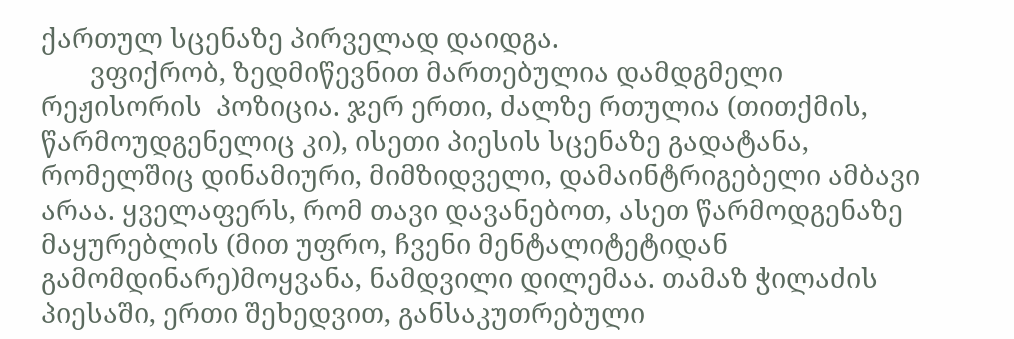ქართულ სცენაზე პირველად დაიდგა.
       ვფიქრობ, ზედმიწევნით მართებულია დამდგმელი რეჟისორის  პოზიცია. ჯერ ერთი, ძალზე რთულია (თითქმის, წარმოუდგენელიც კი), ისეთი პიესის სცენაზე გადატანა, რომელშიც დინამიური, მიმზიდველი, დამაინტრიგებელი ამბავი არაა. ყველაფერს, რომ თავი დავანებოთ, ასეთ წარმოდგენაზე მაყურებლის (მით უფრო, ჩვენი მენტალიტეტიდან გამომდინარე)მოყვანა, ნამდვილი დილემაა. თამაზ ჭილაძის პიესაში, ერთი შეხედვით, განსაკუთრებული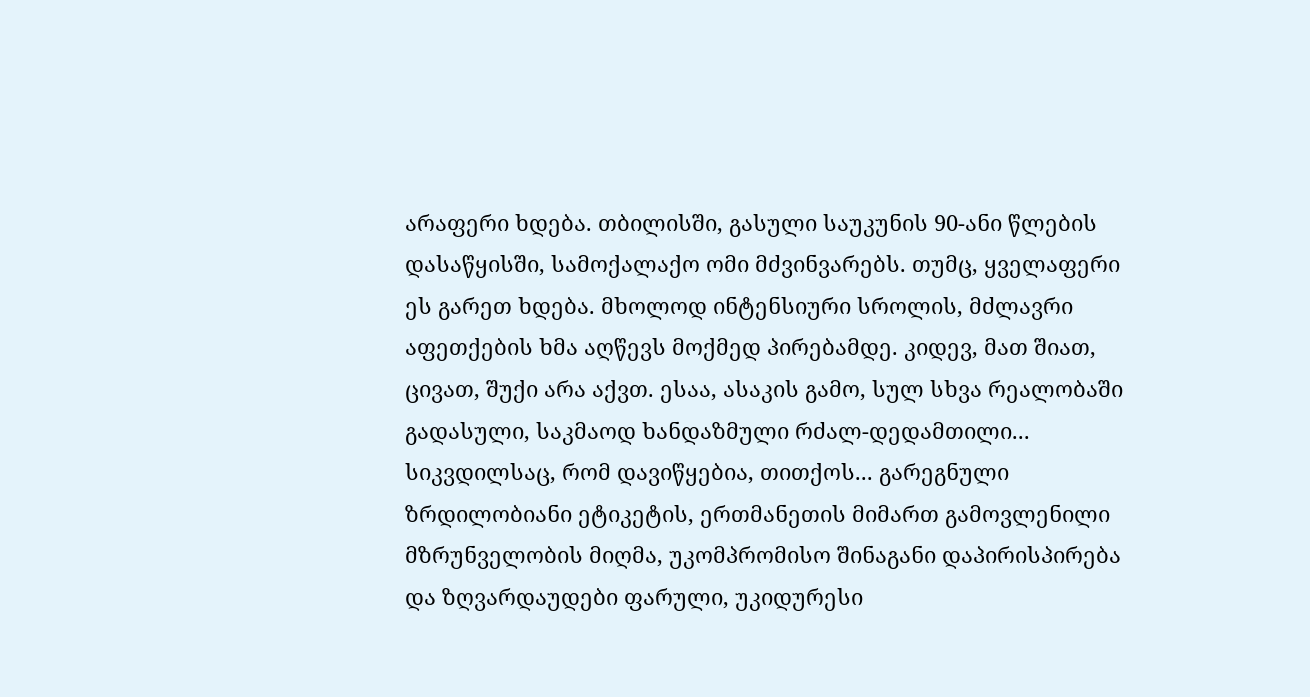არაფერი ხდება. თბილისში, გასული საუკუნის 90-ანი წლების  დასაწყისში, სამოქალაქო ომი მძვინვარებს. თუმც, ყველაფერი ეს გარეთ ხდება. მხოლოდ ინტენსიური სროლის, მძლავრი აფეთქების ხმა აღწევს მოქმედ პირებამდე. კიდევ, მათ შიათ, ცივათ, შუქი არა აქვთ. ესაა, ასაკის გამო, სულ სხვა რეალობაში გადასული, საკმაოდ ხანდაზმული რძალ-დედამთილი... სიკვდილსაც, რომ დავიწყებია, თითქოს... გარეგნული ზრდილობიანი ეტიკეტის, ერთმანეთის მიმართ გამოვლენილი მზრუნველობის მიღმა, უკომპრომისო შინაგანი დაპირისპირება და ზღვარდაუდები ფარული, უკიდურესი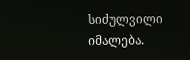სიძულვილი იმალება.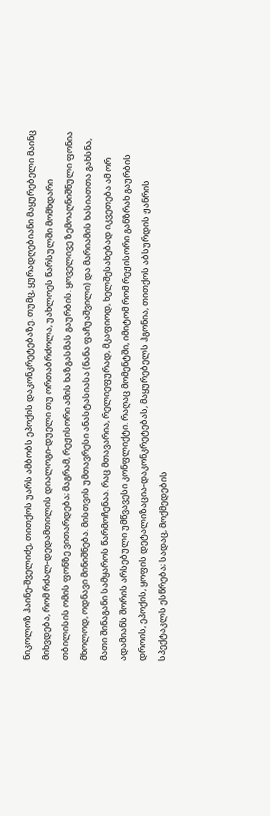ნიკოლოზ ჰაინე-შველიძე, თითქოს უარს ამბობს ეპოქის დაკონკრეტებაზე. თუმც, ყურადღებიანი მაყურებელი მაინც მიხვდება, რომ რძალ-დედამთილის დიალოგი-დუელი თუ ორთაბრძოლა, უახლოეს წარსულში მომხდარი თბილისის ომის ფონზე ვითარდება; მაგრამ, რეჟისორი ამის ხაზგასმას გაურბის. ყოველივე ზემოაღნიშნული ფონია მხოლოდ, ოდნავი მინიშნება. მისთვის უმთავრესი ანასტასიასა (ნანა ფაჩუაშვილი) და მარიამის ხასიათთა გახსნა, მათი შინაგანი სამყაროს წარმოჩენაა. რაც მთავარია, რელიეფურად, მკაფიოდ, ხელშესახებად იკვეთება ამ ორ ადამიანს შორის არსებული უმწვავესი კონფლიქტი. რაღაც მომენტში, იმიტომ რომ რეჟისორი განზრახ გაურბის დროის, ეპოქის, ყოფის დეტალიზაცია-დაკონკრეტებას, მაყურებელს ჰგონია, თითქოს აბსურდის ჟანრის სპექტაკლს ესწრება; სადაც, მოქმედების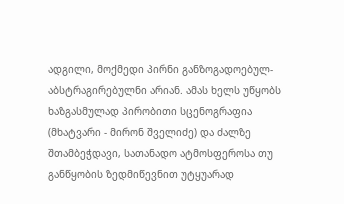ადგილი, მოქმედი პირნი განზოგადოებულ-აბსტრაგირებულნი არიან. ამას ხელს უწყობს ხაზგასმულად პირობითი სცენოგრაფია (მხატვარი - მირონ შველიძე) და ძალზე შთამბეჭდავი, სათანადო ატმოსფეროსა თუ განწყობის ზედმიწევნით უტყუარად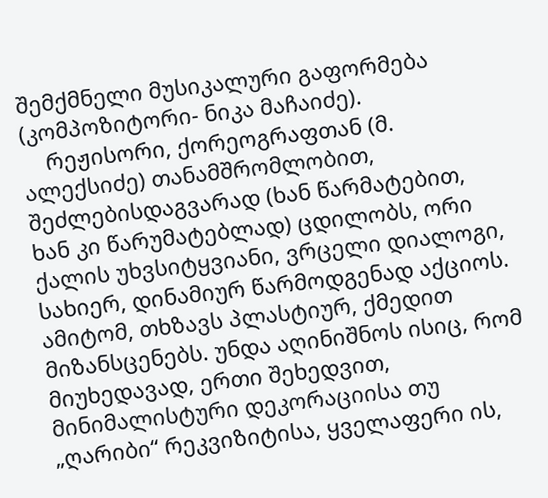შემქმნელი მუსიკალური გაფორმება (კომპოზიტორი- ნიკა მაჩაიძე).
    რეჟისორი, ქორეოგრაფთან (მ. ალექსიძე) თანამშრომლობით, შეძლებისდაგვარად (ხან წარმატებით, ხან კი წარუმატებლად) ცდილობს, ორი ქალის უხვსიტყვიანი, ვრცელი დიალოგი, სახიერ, დინამიურ წარმოდგენად აქციოს. ამიტომ, თხზავს პლასტიურ, ქმედით მიზანსცენებს. უნდა აღინიშნოს ისიც, რომ მიუხედავად, ერთი შეხედვით, მინიმალისტური დეკორაციისა თუ „ღარიბი“ რეკვიზიტისა, ყველაფერი ის,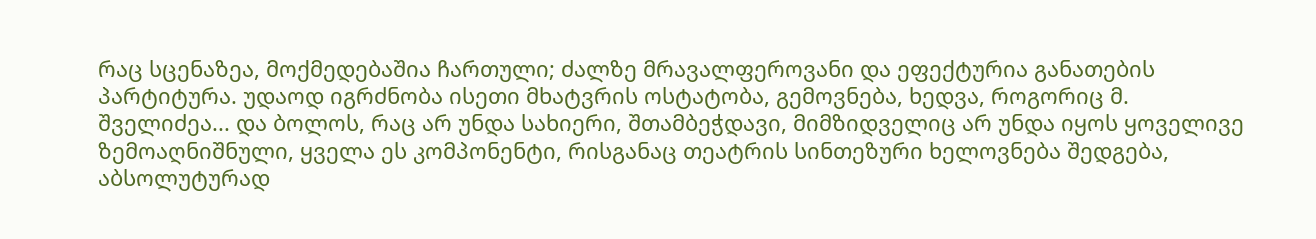რაც სცენაზეა, მოქმედებაშია ჩართული; ძალზე მრავალფეროვანი და ეფექტურია განათების პარტიტურა. უდაოდ იგრძნობა ისეთი მხატვრის ოსტატობა, გემოვნება, ხედვა, როგორიც მ. შველიძეა... და ბოლოს, რაც არ უნდა სახიერი, შთამბეჭდავი, მიმზიდველიც არ უნდა იყოს ყოველივე ზემოაღნიშნული, ყველა ეს კომპონენტი, რისგანაც თეატრის სინთეზური ხელოვნება შედგება, აბსოლუტურად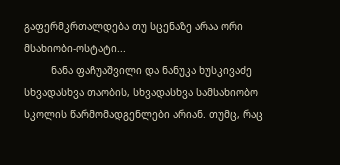გაფერმკრთალდება თუ სცენაზე არაა ორი მსახიობი-ოსტატი...
         ნანა ფაჩუაშვილი და ნანუკა ხუსკივაძე სხვადასხვა თაობის, სხვადასხვა სამსახიობო სკოლის წარმომადგენლები არიან. თუმც, რაც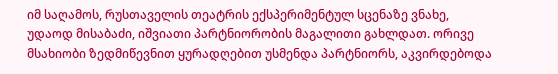იმ საღამოს, რუსთაველის თეატრის ექსპერიმენტულ სცენაზე ვნახე,  უდაოდ მისაბაძი, იშვიათი პარტნიორობის მაგალითი გახლდათ. ორივე მსახიობი ზედმიწევნით ყურადღებით უსმენდა პარტნიორს, აკვირდებოდა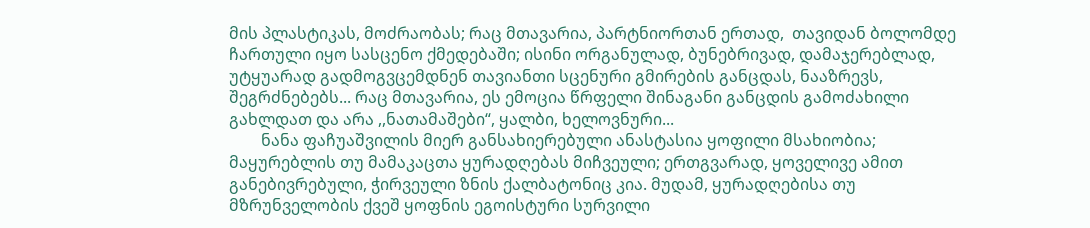მის პლასტიკას, მოძრაობას; რაც მთავარია, პარტნიორთან ერთად,  თავიდან ბოლომდე ჩართული იყო სასცენო ქმედებაში; ისინი ორგანულად, ბუნებრივად, დამაჯერებლად, უტყუარად გადმოგვცემდნენ თავიანთი სცენური გმირების განცდას, ნააზრევს, შეგრძნებებს... რაც მთავარია, ეს ემოცია წრფელი შინაგანი განცდის გამოძახილი გახლდათ და არა ,,ნათამაშები“, ყალბი, ხელოვნური...
        ნანა ფაჩუაშვილის მიერ განსახიერებული ანასტასია ყოფილი მსახიობია; მაყურებლის თუ მამაკაცთა ყურადღებას მიჩვეული; ერთგვარად, ყოველივე ამით განებივრებული, ჭირვეული ზნის ქალბატონიც კია. მუდამ, ყურადღებისა თუ მზრუნველობის ქვეშ ყოფნის ეგოისტური სურვილი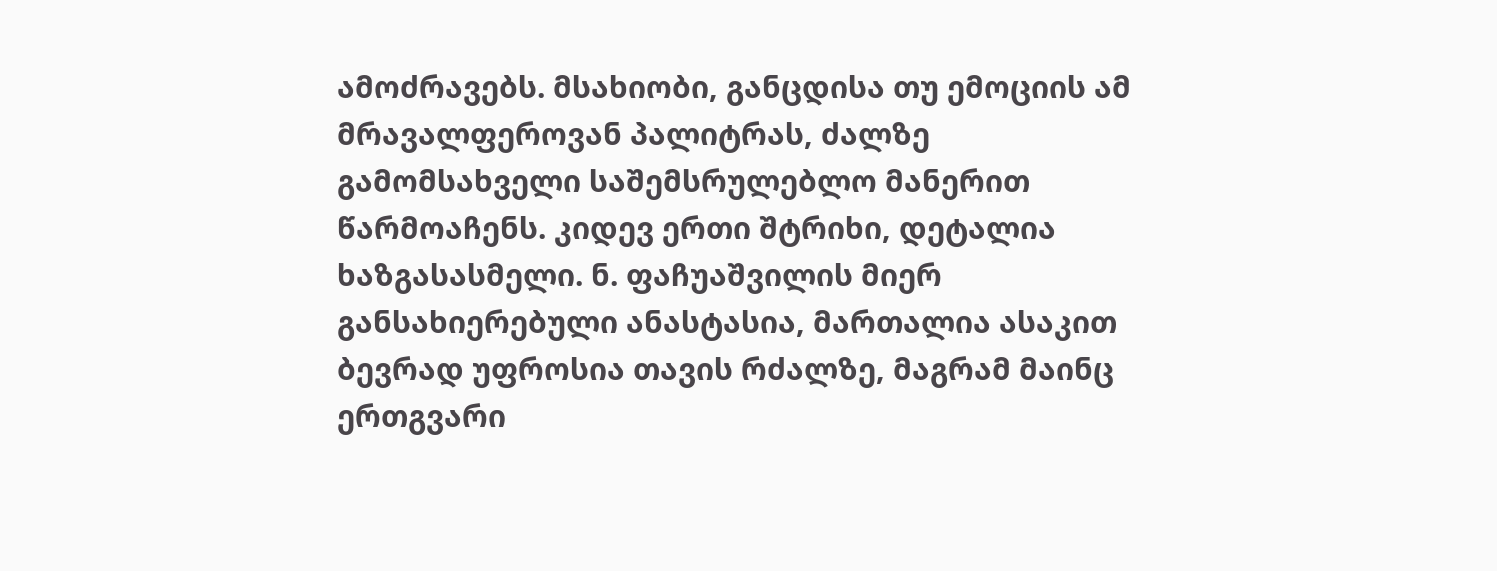ამოძრავებს. მსახიობი, განცდისა თუ ემოციის ამ მრავალფეროვან პალიტრას, ძალზე გამომსახველი საშემსრულებლო მანერით წარმოაჩენს. კიდევ ერთი შტრიხი, დეტალია ხაზგასასმელი. ნ. ფაჩუაშვილის მიერ განსახიერებული ანასტასია, მართალია ასაკით ბევრად უფროსია თავის რძალზე, მაგრამ მაინც ერთგვარი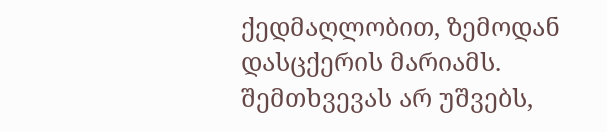ქედმაღლობით, ზემოდან დასცქერის მარიამს. შემთხვევას არ უშვებს,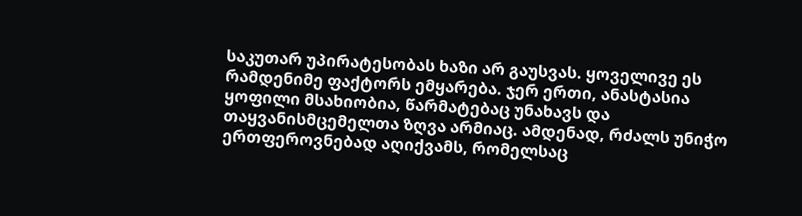საკუთარ უპირატესობას ხაზი არ გაუსვას. ყოველივე ეს რამდენიმე ფაქტორს ემყარება. ჯერ ერთი, ანასტასია ყოფილი მსახიობია, წარმატებაც უნახავს და თაყვანისმცემელთა ზღვა არმიაც. ამდენად, რძალს უნიჭო ერთფეროვნებად აღიქვამს, რომელსაც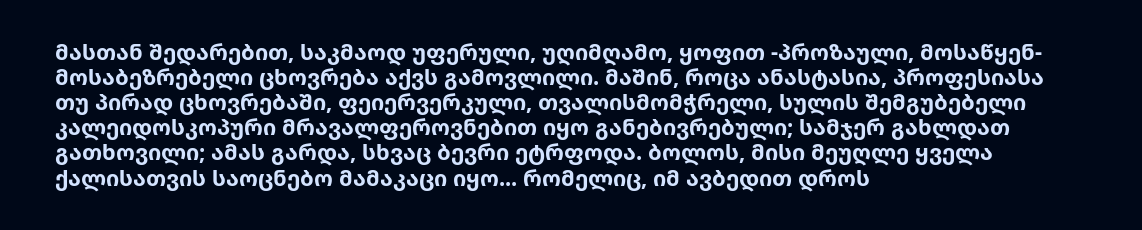მასთან შედარებით, საკმაოდ უფერული, უღიმღამო, ყოფით -პროზაული, მოსაწყენ-მოსაბეზრებელი ცხოვრება აქვს გამოვლილი. მაშინ, როცა ანასტასია, პროფესიასა თუ პირად ცხოვრებაში, ფეიერვერკული, თვალისმომჭრელი, სულის შემგუბებელი კალეიდოსკოპური მრავალფეროვნებით იყო განებივრებული; სამჯერ გახლდათ გათხოვილი; ამას გარდა, სხვაც ბევრი ეტრფოდა. ბოლოს, მისი მეუღლე ყველა ქალისათვის საოცნებო მამაკაცი იყო... რომელიც, იმ ავბედით დროს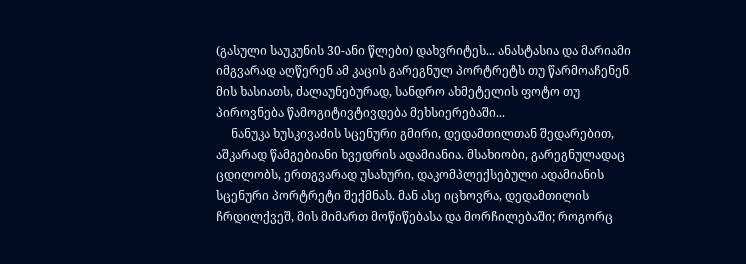(გასული საუკუნის 30-ანი წლები) დახვრიტეს... ანასტასია და მარიამი იმგვარად აღწერენ ამ კაცის გარეგნულ პორტრეტს თუ წარმოაჩენენ მის ხასიათს, ძალაუნებურად, სანდრო ახმეტელის ფოტო თუ პიროვნება წამოგიტივტივდება მეხსიერებაში...
     ნანუკა ხუსკივაძის სცენური გმირი, დედამთილთან შედარებით, აშკარად წამგებიანი ხვედრის ადამიანია. მსახიობი, გარეგნულადაც ცდილობს, ერთგვარად უსახური, დაკომპლექსებული ადამიანის სცენური პორტრეტი შექმნას. მან ასე იცხოვრა, დედამთილის ჩრდილქვეშ, მის მიმართ მოწიწებასა და მორჩილებაში; როგორც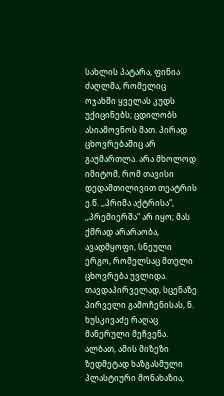სახლის პატარა, ფინია ძაღლმა, რომელიც ოჯახში ყველას კუდს უქიცინებს; ცდილობს ასიამოვნოს მათ. პირად ცხოვრებაშიც არ გაუმართლა. არა მხოლოდ იმიტომ, რომ თავისი დედამთილივით თეატრის ე.წ. ,,პრიმა აქტრისა“, ,,პრემიერშა“ არ იყო; მას ქმრად არარაობა, ავადმყოფი, სნეული ერგო, რომელსაც მთელი ცხოვრება უვლიდა. თავდაპირველად, სცენაზე პირველი გამოჩენისას, ნ. ხუსკივაძე რაღაც მანერული მეჩვენა. ალბათ, ამის მიზეზი ზედმეტად ხაზგასმული პლასტიური მონახაზია,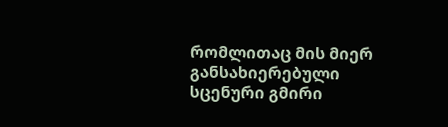რომლითაც მის მიერ განსახიერებული სცენური გმირი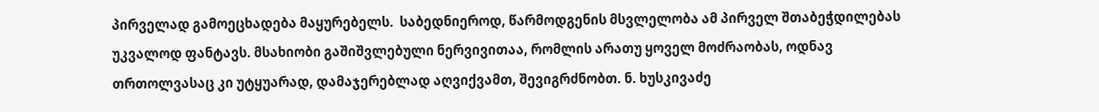პირველად გამოეცხადება მაყურებელს.  საბედნიეროდ, წარმოდგენის მსვლელობა ამ პირველ შთაბეჭდილებას უკვალოდ ფანტავს. მსახიობი გაშიშვლებული ნერვივითაა, რომლის არათუ ყოველ მოძრაობას, ოდნავ თრთოლვასაც კი უტყუარად, დამაჯერებლად აღვიქვამთ, შევიგრძნობთ. ნ. ხუსკივაძე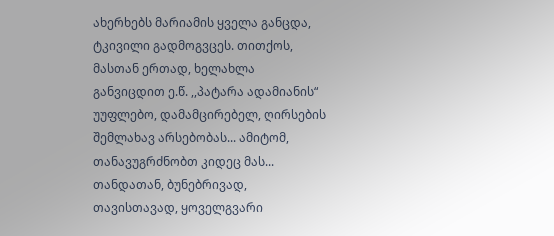ახერხებს მარიამის ყველა განცდა, ტკივილი გადმოგვცეს. თითქოს, მასთან ერთად, ხელახლა განვიცდით ე.წ. ,,პატარა ადამიანის“ უუფლებო, დამამცირებელ, ღირსების შემლახავ არსებობას... ამიტომ, თანავუგრძნობთ კიდეც მას... თანდათან, ბუნებრივად, თავისთავად, ყოველგვარი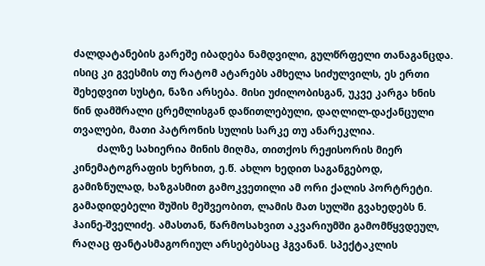ძალდატანების გარეშე იბადება ნამდვილი, გულწრფელი თანაგანცდა. ისიც კი გვესმის თუ რატომ ატარებს ამხელა სიძულვილს, ეს ერთი შეხედვით სუსტი, ნაზი არსება. მისი უძილობისგან, უკვე კარგა ხნის წინ დამშრალი ცრემლისგან დაწითლებული, დაღლილ-დაქანცული თვალები, მათი პატრონის სულის სარკე თუ ანარეკლია.
        ძალზე სახიერია მინის მიღმა, თითქოს რეჟისორის მიერ კინემატოგრაფის ხერხით, ე.წ. ახლო ხედით საგანგებოდ, გამიზნულად, ხაზგასმით გამოკვეთილი ამ ორი ქალის პორტრეტი. გამადიდებელი შუშის მეშვეობით, ლამის მათ სულში გვახედებს ნ. ჰაინე-შველიძე. ამასთან, წარმოსახვით აკვარიუმში გამომწყვდეულ, რაღაც ფანტასმაგორიულ არსებებსაც ჰგვანან. სპექტაკლის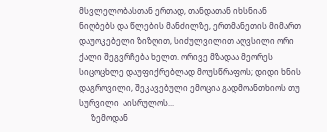მსვლელობასთან ერთად, თანდათან იხსნიან ნიღბებს და წლების მანძილზე, ერთმანეთის მიმართ დაუოკებელი ზიზღით, სიძულვილით აღვსილი ორი ქალი შეგვრჩება ხელთ. ორივე მზადაა მეორეს სიცოცხლე დაუფიქრებლად მოუსწრაფოს; დიდი ხნის დაგროვილი, შეკავებული ემოცია გადმოანთხიოს თუ სურვილი  აისრულოს...
      ზემოდან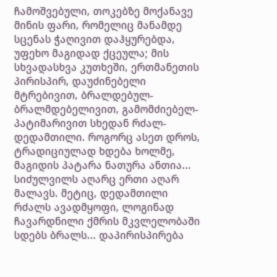ჩამოშვებული, თოკებზე მოქანავე მინის ფარი, რომელიც მანამდე სცენას ჭაღივით დაჰყურებდა, უფეხო მაგიდად ქცეულა; მის სხვადასხვა კუთხეში, ერთმანეთის პირისპირ, დაუძინებელი მტრებივით, ბრალდებულ-ბრალმდებელივით, გამომძიებელ-პატიმარივით სხედან რძალ-დედამთილი. როგორც ასეთ დროს, ტრადიციულად ხდება ხოლმე, მაგიდის პატარა ნათურა ანთია... სიძულვილს აღარც ერთი აღარ მალავს. მეტიც, დედამთილი რძალს ავადმყოფი, ლოგინად ჩავარდნილი ქმრის მკვლელობაში სდებს ბრალს... დაპირისპირება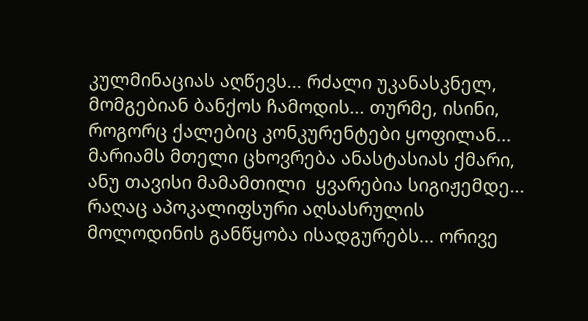კულმინაციას აღწევს... რძალი უკანასკნელ, მომგებიან ბანქოს ჩამოდის... თურმე, ისინი, როგორც ქალებიც კონკურენტები ყოფილან... მარიამს მთელი ცხოვრება ანასტასიას ქმარი, ანუ თავისი მამამთილი  ყვარებია სიგიჟემდე... რაღაც აპოკალიფსური აღსასრულის მოლოდინის განწყობა ისადგურებს... ორივე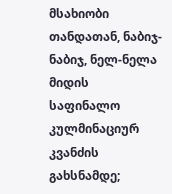მსახიობი თანდათან, ნაბიჯ-ნაბიჯ, ნელ-ნელა მიდის საფინალო კულმინაციურ კვანძის გახსნამდე;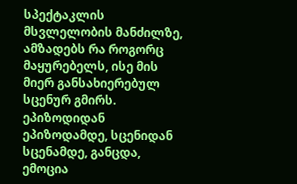სპექტაკლის მსვლელობის მანძილზე, ამზადებს რა როგორც მაყურებელს, ისე მის მიერ განსახიერებულ სცენურ გმირს. ეპიზოდიდან ეპიზოდამდე, სცენიდან სცენამდე, განცდა, ემოცია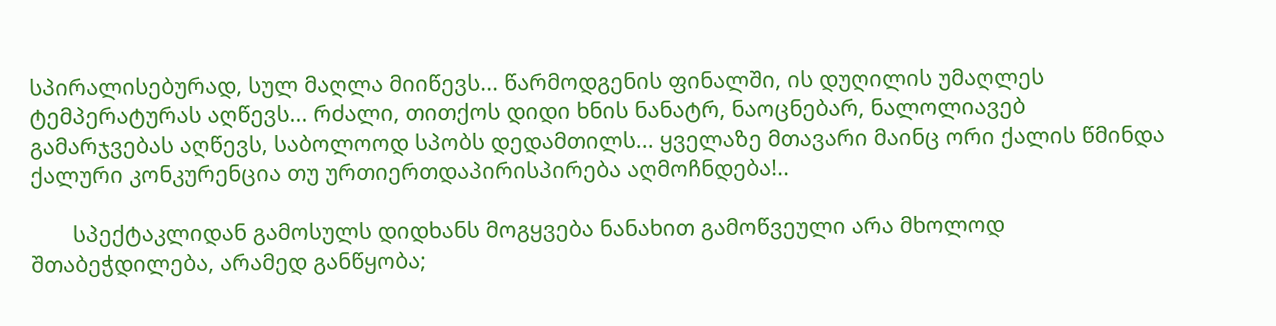სპირალისებურად, სულ მაღლა მიიწევს... წარმოდგენის ფინალში, ის დუღილის უმაღლეს ტემპერატურას აღწევს... რძალი, თითქოს დიდი ხნის ნანატრ, ნაოცნებარ, ნალოლიავებ გამარჯვებას აღწევს, საბოლოოდ სპობს დედამთილს... ყველაზე მთავარი მაინც ორი ქალის წმინდა ქალური კონკურენცია თუ ურთიერთდაპირისპირება აღმოჩნდება!..

       სპექტაკლიდან გამოსულს დიდხანს მოგყვება ნანახით გამოწვეული არა მხოლოდ შთაბეჭდილება, არამედ განწყობა;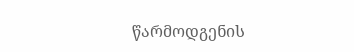წარმოდგენის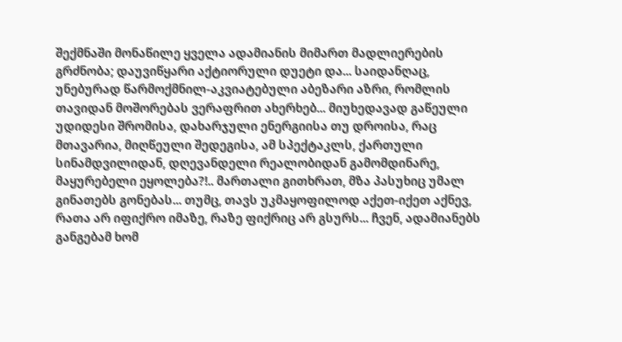შექმნაში მონაწილე ყველა ადამიანის მიმართ მადლიერების გრძნობა; დაუვიწყარი აქტიორული დუეტი და... საიდანღაც, უნებურად წარმოქმნილ-აკვიატებული აბეზარი აზრი, რომლის თავიდან მოშორებას ვერაფრით ახერხებ... მიუხედავად გაწეული უდიდესი შრომისა, დახარჯული ენერგიისა თუ დროისა, რაც მთავარია, მიღწეული შედეგისა, ამ სპექტაკლს, ქართული სინამდვილიდან, დღევანდელი რეალობიდან გამომდინარე, მაყურებელი ეყოლება?!.. მართალი გითხრათ, მზა პასუხიც უმალ გინათებს გონებას... თუმც, თავს უკმაყოფილოდ აქეთ-იქეთ აქნევ, რათა არ იფიქრო იმაზე, რაზე ფიქრიც არ გსურს... ჩვენ, ადამიანებს განგებამ ხომ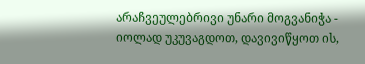არაჩვეულებრივი უნარი მოგვანიჭა - იოლად უკუვაგდოთ, დავივიწყოთ ის,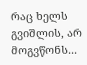რაც ხელს გვიშლის, არ მოგვწონს...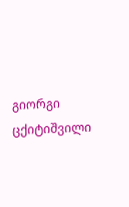გიორგი ცქიტიშვილი